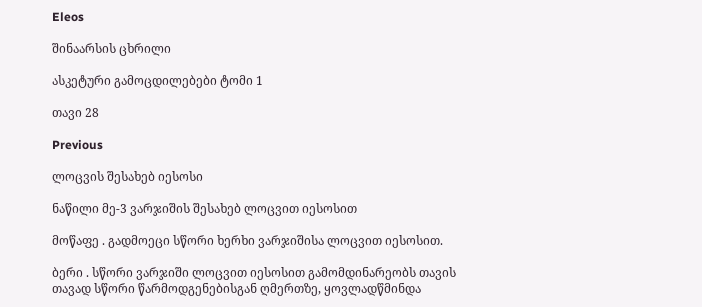Eleos

შინაარსის ცხრილი

ასკეტური გამოცდილებები ტომი 1

თავი 28

Previous

ლოცვის შესახებ იესოსი

ნაწილი მე-3 ვარჯიშის შესახებ ლოცვით იესოსით

მოწაფე . გადმოეცი სწორი ხერხი ვარჯიშისა ლოცვით იესოსით.

ბერი . სწორი ვარჯიში ლოცვით იესოსით გამომდინარეობს თავის თავად სწორი წარმოდგენებისგან ღმერთზე, ყოვლადწმინდა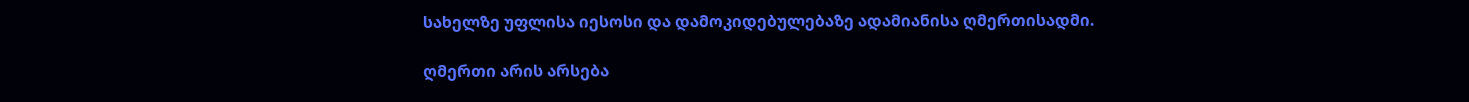სახელზე უფლისა იესოსი და დამოკიდებულებაზე ადამიანისა ღმერთისადმი.

ღმერთი არის არსება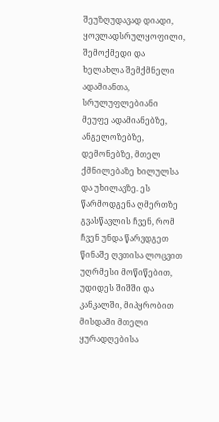შეუზღუდავად დიადი, ყოვლადსრულყოფილი, შემოქმედი და ხელახლა შემქმნელი ადამიანთა, სრულუფლებიანი მეუფე ადამიანებზე, ანგელოზებზე, დემონებზე, მთელ ქმნილებაზე ხილულსა და უხილავზე. ეს წარმოდგენა ღმერთზე გვასწავლის ჩვენ, რომ ჩვენ უნდა წარვდგეთ წინაშე ღვთისა ლოცვით უღრმესი მოწიწებით, უდიდეს შიშში და კანკალში, მიპყრობით მისდამი მთელი ყურადღებისა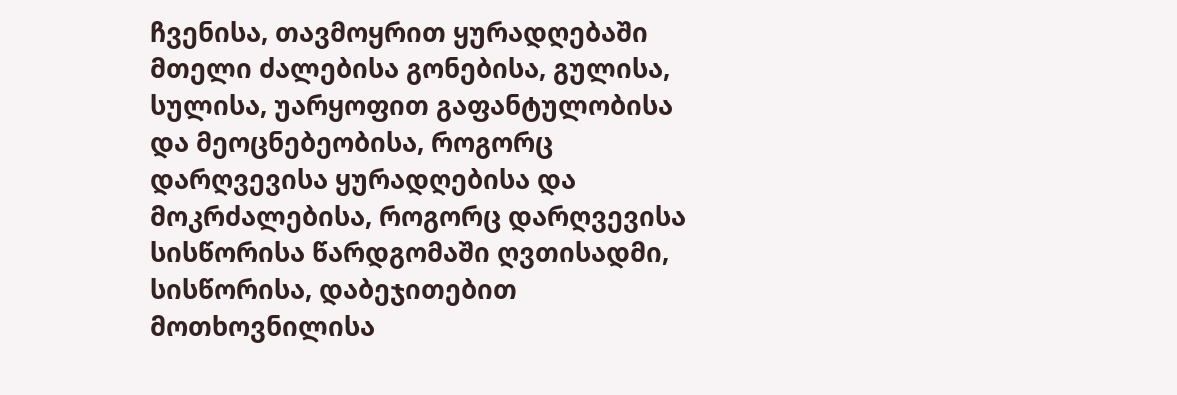ჩვენისა, თავმოყრით ყურადღებაში მთელი ძალებისა გონებისა, გულისა, სულისა, უარყოფით გაფანტულობისა და მეოცნებეობისა, როგორც დარღვევისა ყურადღებისა და მოკრძალებისა, როგორც დარღვევისა სისწორისა წარდგომაში ღვთისადმი, სისწორისა, დაბეჯითებით მოთხოვნილისა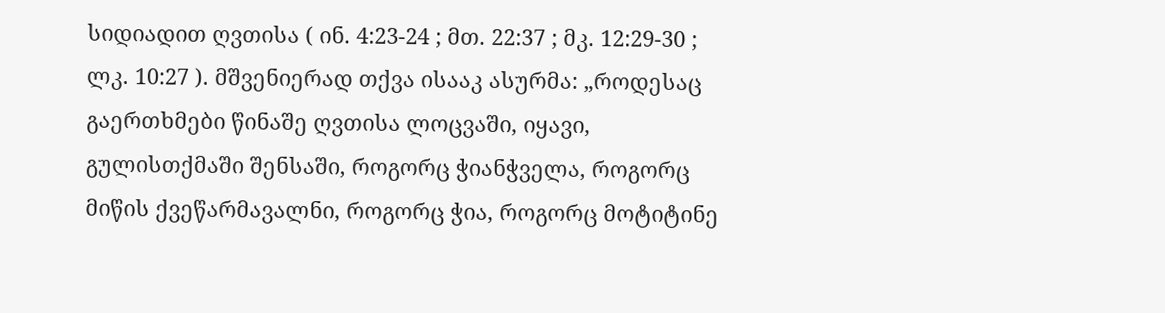სიდიადით ღვთისა ( ინ. 4:23-24 ; მთ. 22:37 ; მკ. 12:29-30 ; ლკ. 10:27 ). მშვენიერად თქვა ისააკ ასურმა: „როდესაც გაერთხმები წინაშე ღვთისა ლოცვაში, იყავი, გულისთქმაში შენსაში, როგორც ჭიანჭველა, როგორც მიწის ქვეწარმავალნი, როგორც ჭია, როგორც მოტიტინე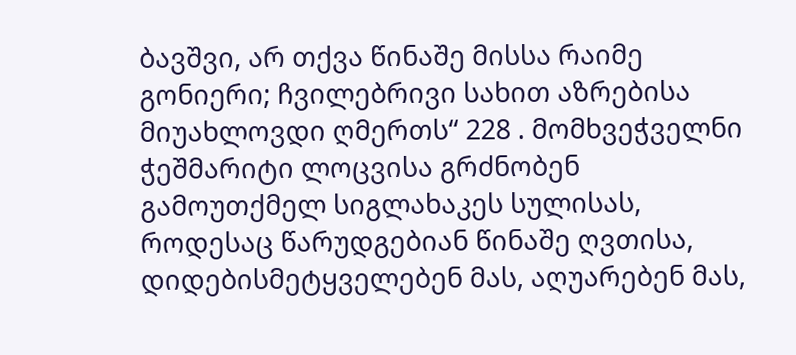ბავშვი, არ თქვა წინაშე მისსა რაიმე გონიერი; ჩვილებრივი სახით აზრებისა მიუახლოვდი ღმერთს“ 228 . მომხვეჭველნი ჭეშმარიტი ლოცვისა გრძნობენ გამოუთქმელ სიგლახაკეს სულისას, როდესაც წარუდგებიან წინაშე ღვთისა, დიდებისმეტყველებენ მას, აღუარებენ მას,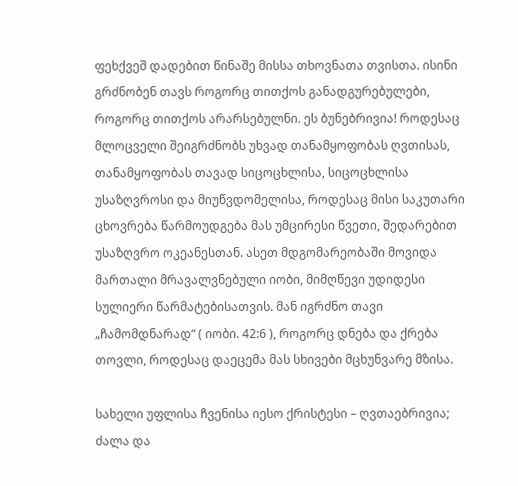ფეხქვეშ დადებით წინაშე მისსა თხოვნათა თვისთა. ისინი გრძნობენ თავს როგორც თითქოს განადგურებულები, როგორც თითქოს არარსებულნი. ეს ბუნებრივია! როდესაც მლოცველი შეიგრძნობს უხვად თანამყოფობას ღვთისას, თანამყოფობას თავად სიცოცხლისა, სიცოცხლისა უსაზღვროსი და მიუწვდომელისა, როდესაც მისი საკუთარი ცხოვრება წარმოუდგება მას უმცირესი წვეთი, შედარებით უსაზღვრო ოკეანესთან. ასეთ მდგომარეობაში მოვიდა მართალი მრავალვნებული იობი, მიმღწევი უდიდესი სულიერი წარმატებისათვის. მან იგრძნო თავი „ჩამომდნარად“ ( იობი. 42:6 ), როგორც დნება და ქრება თოვლი, როდესაც დაეცემა მას სხივები მცხუნვარე მზისა.

სახელი უფლისა ჩვენისა იესო ქრისტესი – ღვთაებრივია; ძალა და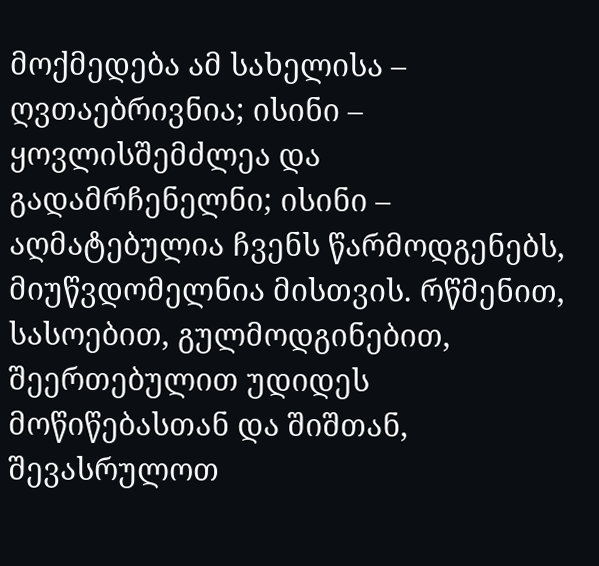მოქმედება ამ სახელისა – ღვთაებრივნია; ისინი – ყოვლისშემძლეა და გადამრჩენელნი; ისინი – აღმატებულია ჩვენს წარმოდგენებს, მიუწვდომელნია მისთვის. რწმენით, სასოებით, გულმოდგინებით, შეერთებულით უდიდეს მოწიწებასთან და შიშთან, შევასრულოთ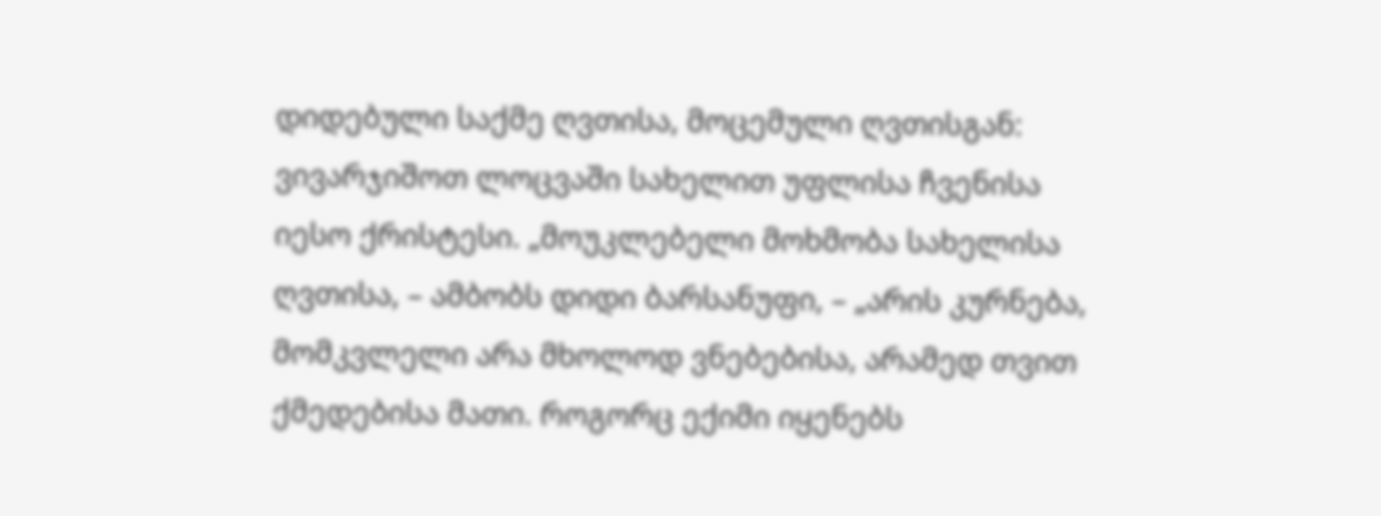დიდებული საქმე ღვთისა, მოცემული ღვთისგან: ვივარჯიშოთ ლოცვაში სახელით უფლისა ჩვენისა იესო ქრისტესი. „მოუკლებელი მოხმობა სახელისა ღვთისა, – ამბობს დიდი ბარსანუფი, – „არის კურნება, მომკვლელი არა მხოლოდ ვნებებისა, არამედ თვით ქმედებისა მათი. როგორც ექიმი იყენებს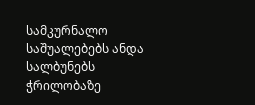სამკურნალო საშუალებებს ანდა სალბუნებს ჭრილობაზე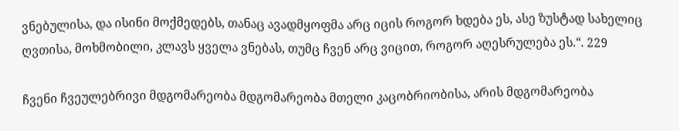ვნებულისა, და ისინი მოქმედებს, თანაც ავადმყოფმა არც იცის როგორ ხდება ეს, ასე ზუსტად სახელიც ღვთისა, მოხმობილი, კლავს ყველა ვნებას, თუმც ჩვენ არც ვიცით, როგორ აღესრულება ეს.“. 229

ჩვენი ჩვეულებრივი მდგომარეობა მდგომარეობა მთელი კაცობრიობისა, არის მდგომარეობა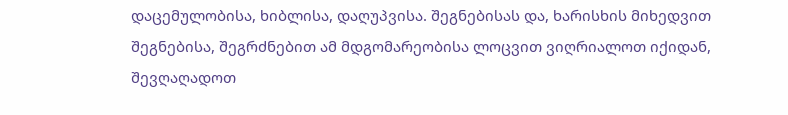დაცემულობისა, ხიბლისა, დაღუპვისა. შეგნებისას და, ხარისხის მიხედვით შეგნებისა, შეგრძნებით ამ მდგომარეობისა ლოცვით ვიღრიალოთ იქიდან, შევღაღადოთ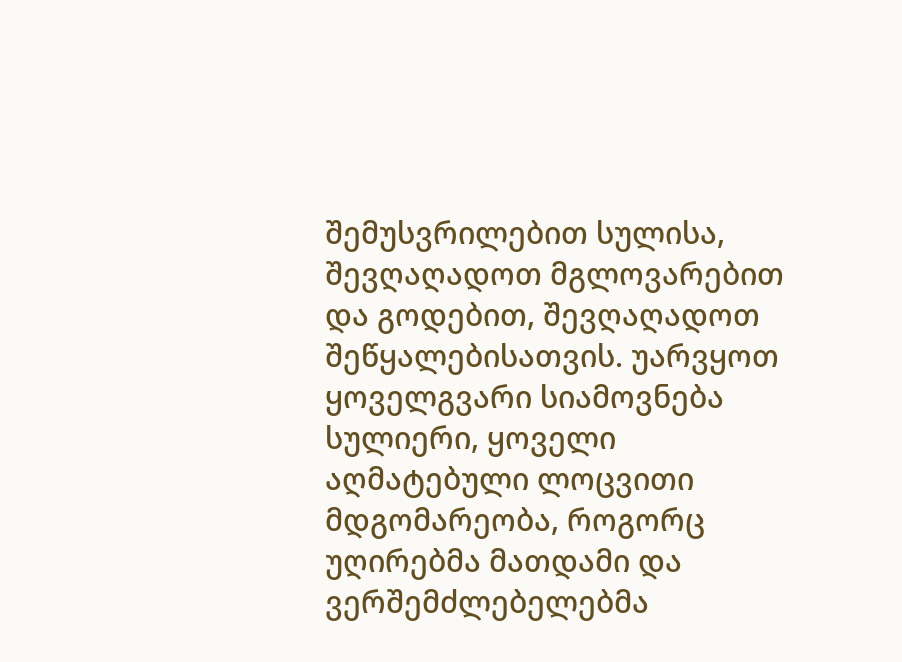შემუსვრილებით სულისა, შევღაღადოთ მგლოვარებით და გოდებით, შევღაღადოთ შეწყალებისათვის. უარვყოთ ყოველგვარი სიამოვნება სულიერი, ყოველი აღმატებული ლოცვითი მდგომარეობა, როგორც უღირებმა მათდამი და ვერშემძლებელებმა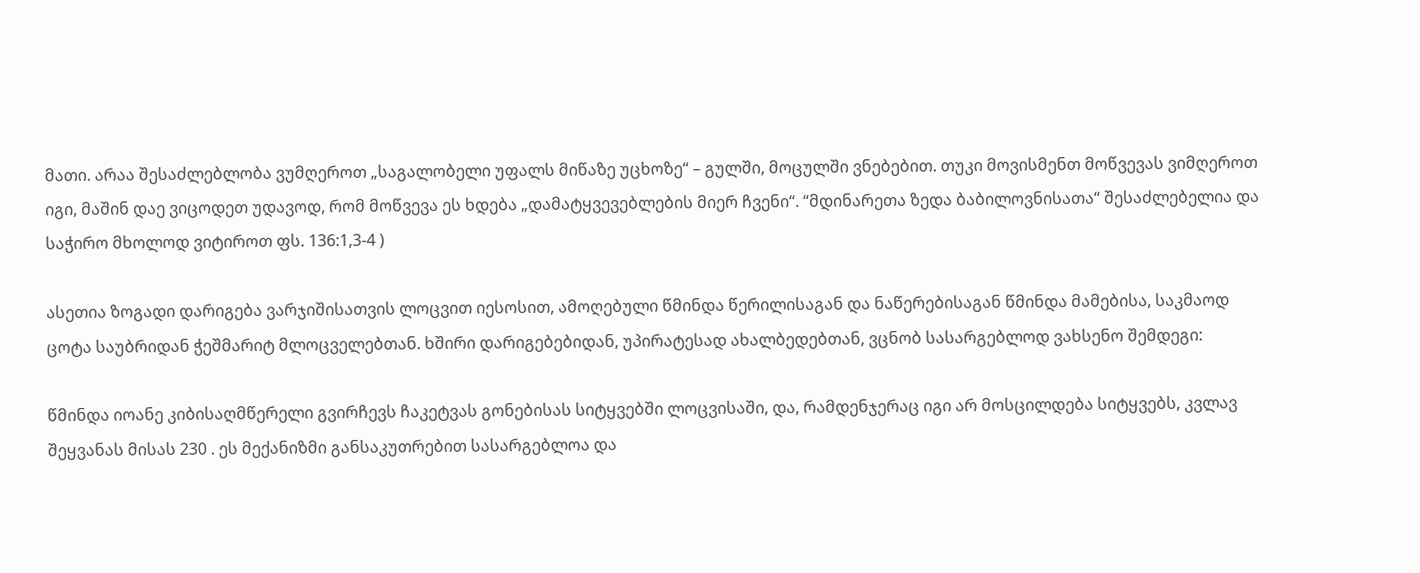მათი. არაა შესაძლებლობა ვუმღეროთ „საგალობელი უფალს მიწაზე უცხოზე“ – გულში, მოცულში ვნებებით. თუკი მოვისმენთ მოწვევას ვიმღეროთ იგი, მაშინ დაე ვიცოდეთ უდავოდ, რომ მოწვევა ეს ხდება „დამატყვევებლების მიერ ჩვენი“. “მდინარეთა ზედა ბაბილოვნისათა“ შესაძლებელია და საჭირო მხოლოდ ვიტიროთ ფს. 136:1,3-4 )

ასეთია ზოგადი დარიგება ვარჯიშისათვის ლოცვით იესოსით, ამოღებული წმინდა წერილისაგან და ნაწერებისაგან წმინდა მამებისა, საკმაოდ ცოტა საუბრიდან ჭეშმარიტ მლოცველებთან. ხშირი დარიგებებიდან, უპირატესად ახალბედებთან, ვცნობ სასარგებლოდ ვახსენო შემდეგი:

წმინდა იოანე კიბისაღმწერელი გვირჩევს ჩაკეტვას გონებისას სიტყვებში ლოცვისაში, და, რამდენჯერაც იგი არ მოსცილდება სიტყვებს, კვლავ შეყვანას მისას 230 . ეს მექანიზმი განსაკუთრებით სასარგებლოა და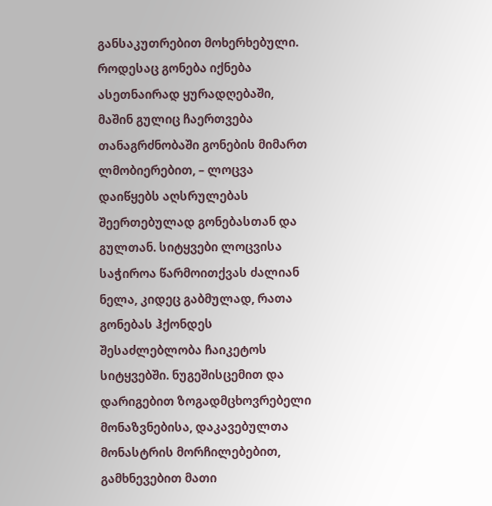განსაკუთრებით მოხერხებული. როდესაც გონება იქნება ასეთნაირად ყურადღებაში, მაშინ გულიც ჩაერთვება თანაგრძნობაში გონების მიმართ ლმობიერებით, – ლოცვა დაიწყებს აღსრულებას შეერთებულად გონებასთან და გულთან. სიტყვები ლოცვისა საჭიროა წარმოითქვას ძალიან ნელა, კიდეც გაბმულად, რათა გონებას ჰქონდეს შესაძლებლობა ჩაიკეტოს სიტყვებში. ნუგეშისცემით და დარიგებით ზოგადმცხოვრებელი მონაზვნებისა, დაკავებულთა მონასტრის მორჩილებებით, გამხნევებით მათი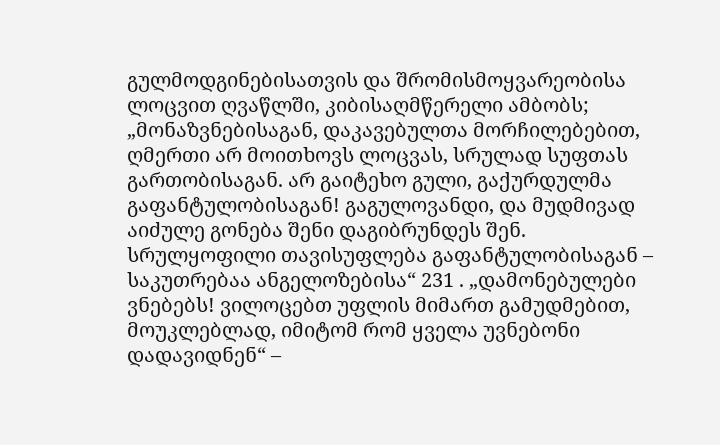გულმოდგინებისათვის და შრომისმოყვარეობისა ლოცვით ღვაწლში, კიბისაღმწერელი ამბობს; „მონაზვნებისაგან, დაკავებულთა მორჩილებებით, ღმერთი არ მოითხოვს ლოცვას, სრულად სუფთას გართობისაგან. არ გაიტეხო გული, გაქურდულმა გაფანტულობისაგან! გაგულოვანდი, და მუდმივად აიძულე გონება შენი დაგიბრუნდეს შენ. სრულყოფილი თავისუფლება გაფანტულობისაგან – საკუთრებაა ანგელოზებისა“ 231 . „დამონებულები ვნებებს! ვილოცებთ უფლის მიმართ გამუდმებით, მოუკლებლად, იმიტომ რომ ყველა უვნებონი დადავიდნენ“ –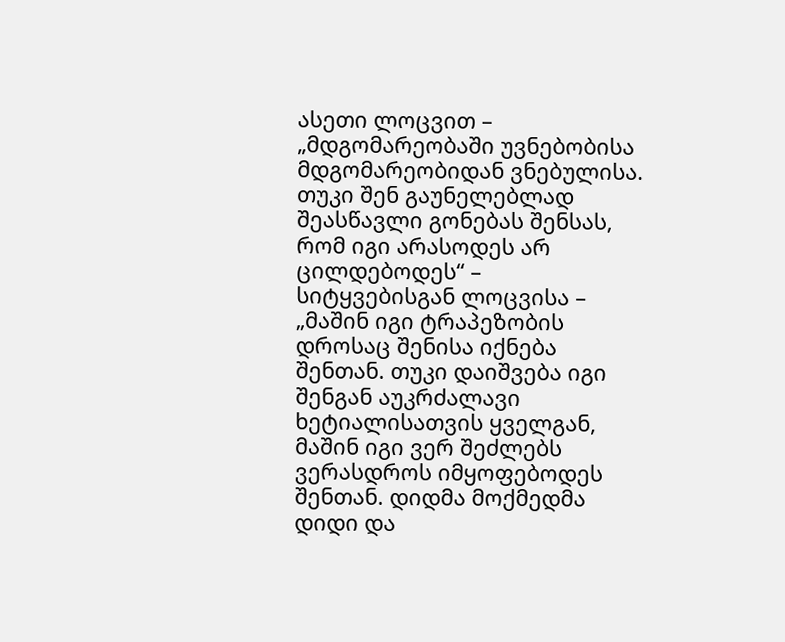ასეთი ლოცვით – „მდგომარეობაში უვნებობისა მდგომარეობიდან ვნებულისა. თუკი შენ გაუნელებლად შეასწავლი გონებას შენსას, რომ იგი არასოდეს არ ცილდებოდეს“ – სიტყვებისგან ლოცვისა – „მაშინ იგი ტრაპეზობის დროსაც შენისა იქნება შენთან. თუკი დაიშვება იგი შენგან აუკრძალავი ხეტიალისათვის ყველგან, მაშინ იგი ვერ შეძლებს ვერასდროს იმყოფებოდეს შენთან. დიდმა მოქმედმა დიდი და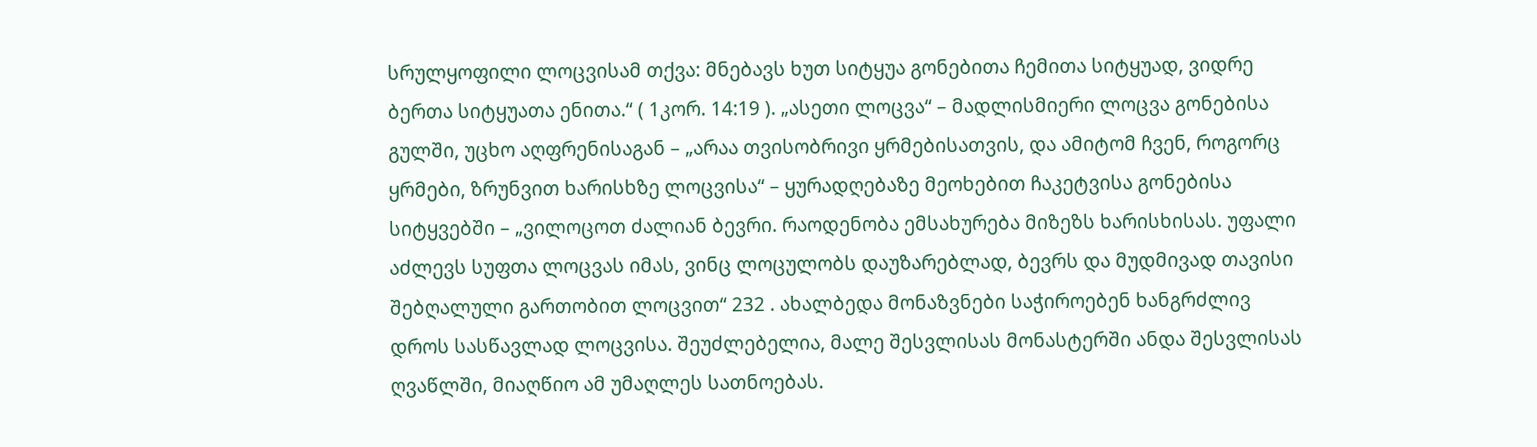სრულყოფილი ლოცვისამ თქვა: მნებავს ხუთ სიტყუა გონებითა ჩემითა სიტყუად, ვიდრე ბერთა სიტყუათა ენითა.“ ( 1კორ. 14:19 ). „ასეთი ლოცვა“ – მადლისმიერი ლოცვა გონებისა გულში, უცხო აღფრენისაგან – „არაა თვისობრივი ყრმებისათვის, და ამიტომ ჩვენ, როგორც ყრმები, ზრუნვით ხარისხზე ლოცვისა“ – ყურადღებაზე მეოხებით ჩაკეტვისა გონებისა სიტყვებში – „ვილოცოთ ძალიან ბევრი. რაოდენობა ემსახურება მიზეზს ხარისხისას. უფალი აძლევს სუფთა ლოცვას იმას, ვინც ლოცულობს დაუზარებლად, ბევრს და მუდმივად თავისი შებღალული გართობით ლოცვით“ 232 . ახალბედა მონაზვნები საჭიროებენ ხანგრძლივ დროს სასწავლად ლოცვისა. შეუძლებელია, მალე შესვლისას მონასტერში ანდა შესვლისას ღვაწლში, მიაღწიო ამ უმაღლეს სათნოებას.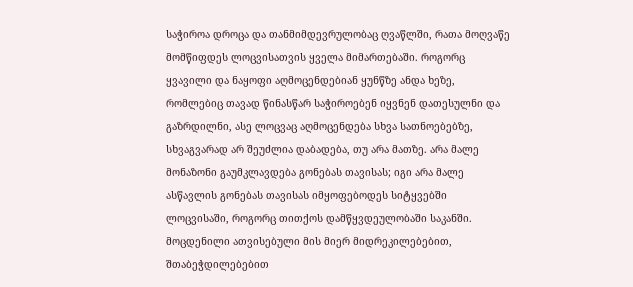საჭიროა დროცა და თანმიმდევრულობაც ღვაწლში, რათა მოღვაწე მომწიფდეს ლოცვისათვის ყველა მიმართებაში. როგორც ყვავილი და ნაყოფი აღმოცენდებიან ყუნწზე ანდა ხეზე, რომლებიც თავად წინასწარ საჭიროებენ იყვნენ დათესულნი და გაზრდილნი, ასე ლოცვაც აღმოცენდება სხვა სათნოებებზე, სხვაგვარად არ შეუძლია დაბადება, თუ არა მათზე. არა მალე მონაზონი გაუმკლავდება გონებას თავისას; იგი არა მალე ასწავლის გონებას თავისას იმყოფებოდეს სიტყვებში ლოცვისაში, როგორც თითქოს დამწყვდეულობაში საკანში. მოცდენილი ათვისებული მის მიერ მიდრეკილებებით, შთაბეჭდილებებით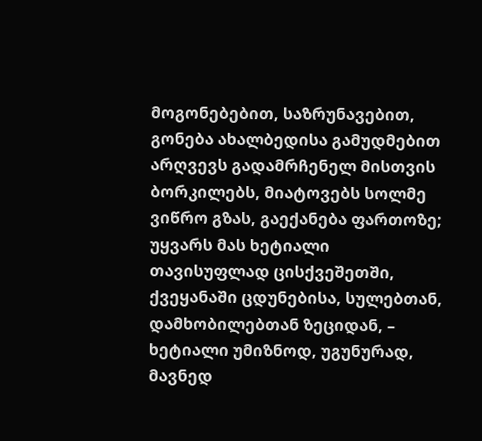მოგონებებით, საზრუნავებით, გონება ახალბედისა გამუდმებით არღვევს გადამრჩენელ მისთვის ბორკილებს, მიატოვებს სოლმე ვიწრო გზას, გაექანება ფართოზე; უყვარს მას ხეტიალი თავისუფლად ცისქვეშეთში, ქვეყანაში ცდუნებისა, სულებთან, დამხობილებთან ზეციდან, – ხეტიალი უმიზნოდ, უგუნურად, მავნედ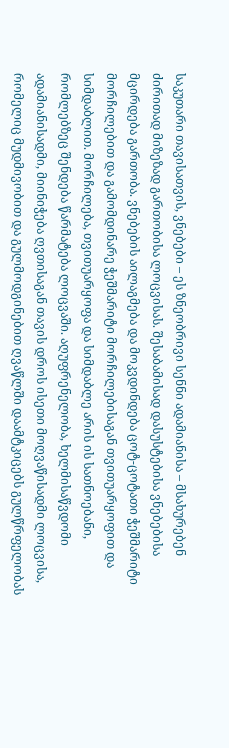საკუთარი თავისათვის, ვნებები – ეს ზნეობრივი სენნი ადამიანისა – მსახურებენ ძირითად მიზეზად გართობისა ლოცვისას. შესაბამისად დასუსტებისა ვნებებისა მცირდება გართობა. ვნებების აილაგმება და მოკვდინდება ცოტ-ცოტათი ჭეშმარიტი მორჩილებით და გამომდინარე ჭეშმარიტი მორჩილებისაგან თვითუარყოფით და სიმდაბლით. მორჩილება, თვითუარყოფა და სიმდაბლე არის ის სათნოებანი, რომლებზეც შენდება წარმატება ლოცვაში. აღუფრენელობა, ხელმისაწვდომი ადამიანისადმი, მიინიჭება ღვთისაგან თავის დროს ისეთი მოღვაწისადმი ლოცვისა, რომელიც მუდმივობით და გულმოდგინებით ღვაწლში დაამტკიცებს გულწრფელობას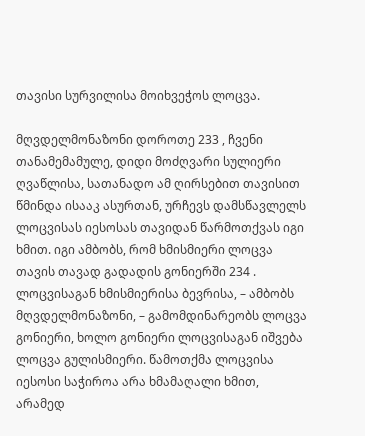თავისი სურვილისა მოიხვეჭოს ლოცვა.

მღვდელმონაზონი დოროთე 233 , ჩვენი თანამემამულე, დიდი მოძღვარი სულიერი ღვაწლისა, სათანადო ამ ღირსებით თავისით წმინდა ისააკ ასურთან, ურჩევს დამსწავლელს ლოცვისას იესოსას თავიდან წარმოთქვას იგი ხმით. იგი ამბობს, რომ ხმისმიერი ლოცვა თავის თავად გადადის გონიერში 234 . ლოცვისაგან ხმისმიერისა ბევრისა, – ამბობს მღვდელმონაზონი, – გამომდინარეობს ლოცვა გონიერი, ხოლო გონიერი ლოცვისაგან იშვება ლოცვა გულისმიერი. წამოთქმა ლოცვისა იესოსი საჭიროა არა ხმამაღალი ხმით, არამედ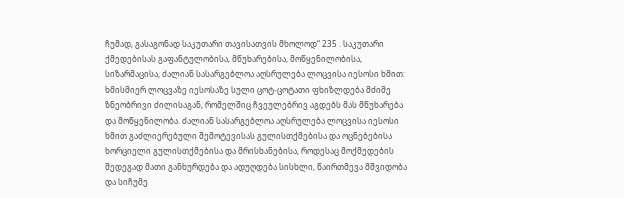ჩუმად, გასაგონად საკუთარი თავისათვის მხოლოდ“ 235 . საკუთარი ქმედებისას გაფანტულობისა, მწუხარებისა, მოწყენილობისა, სიზარმაცისა, ძალიან სასარგებლოა აღსრულება ლოცვისა იესოსი ხმით: ხმისმიერ ლოცვაზე იესოსაზე სული ცოტ-ცოტათი ფხიზლდება მძიმე ზნეობრივი ძილისაგან, რომელშიც ჩვეულებრივ აგდებს მას მწუხარება და მოწყენილობა. ძალიან სასარგებლოა აღსრულება ლოცვისა იესოსი ხმით გაძლიერებული შემოტევისას გულისთქმებისა და ოცნებებისა ხორციელი გულისთქმებისა და მრისხანებისა, როდესაც მოქმედების შედეგად მათი განხურდება და ადუღდება სისხლი, წაირთმევა მშვიდობა და სიჩუმე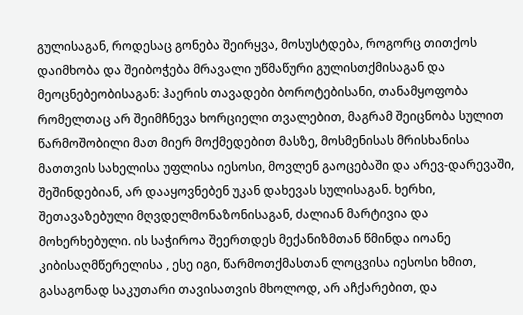გულისაგან, როდესაც გონება შეირყვა, მოსუსტდება, როგორც თითქოს დაიმხობა და შეიბოჭება მრავალი უწმაწური გულისთქმისაგან და მეოცნებეობისაგან: ჰაერის თავადები ბოროტებისანი, თანამყოფობა რომელთაც არ შეიმჩნევა ხორციელი თვალებით, მაგრამ შეიცნობა სულით წარმოშობილი მათ მიერ მოქმედებით მასზე, მოსმენისას მრისხანისა მათთვის სახელისა უფლისა იესოსი, მოვლენ გაოცებაში და არევ-დარევაში, შეშინდებიან, არ დააყოვნებენ უკან დახევას სულისაგან. ხერხი, შეთავაზებული მღვდელმონაზონისაგან, ძალიან მარტივია და მოხერხებული. ის საჭიროა შეერთდეს მექანიზმთან წმინდა იოანე კიბისაღმწერელისა , ესე იგი, წარმოთქმასთან ლოცვისა იესოსი ხმით, გასაგონად საკუთარი თავისათვის მხოლოდ, არ აჩქარებით, და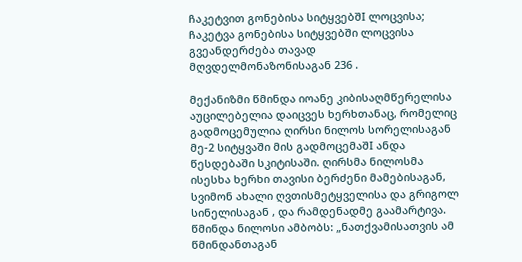ჩაკეტვით გონებისა სიტყვებშI ლოცვისა; ჩაკეტვა გონებისა სიტყვებში ლოცვისა გვეანდერძება თავად მღვდელმონაზონისაგან 236 .

მექანიზმი წმინდა იოანე კიბისაღმწერელისა აუცილებელია დაიცვეს ხერხთანაც, რომელიც გადმოცემულია ღირსი ნილოს სორელისაგან მე-2 სიტყვაში მის გადმოცემაშI ანდა წესდებაში სკიტისაში. ღირსმა ნილოსმა ისესხა ხერხი თავისი ბერძენი მამებისაგან, სვიმონ ახალი ღვთისმეტყველისა და გრიგოლ სინელისაგან , და რამდენადმე გაამარტივა. წმინდა ნილოსი ამბობს: „ნათქვამისათვის ამ წმინდანთაგან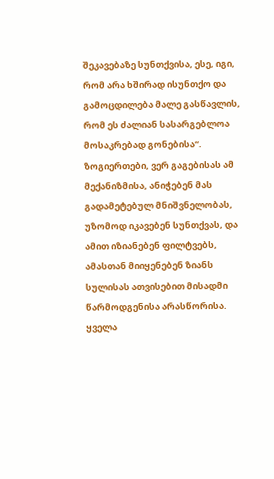შეკავებაზე სუნთქვისა, ესე, იგი, რომ არა ხშირად ისუნთქო და გამოცდილება მალე გასწავლის, რომ ეს ძალიან სასარგებლოა მოსაკრებად გონებისა“. ზოგიერთები, ვერ გაგებისას ამ მექანიზმისა, ანიჭებენ მას გადამეტებულ მნიშვნელობას, უზომოდ იკავებენ სუნთქვას, და ამით იზიანებენ ფილტვებს, ამასთან მიიყენებენ ზიანს სულისას ათვისებით მისადმი წარმოდგენისა არასწორისა. ყველა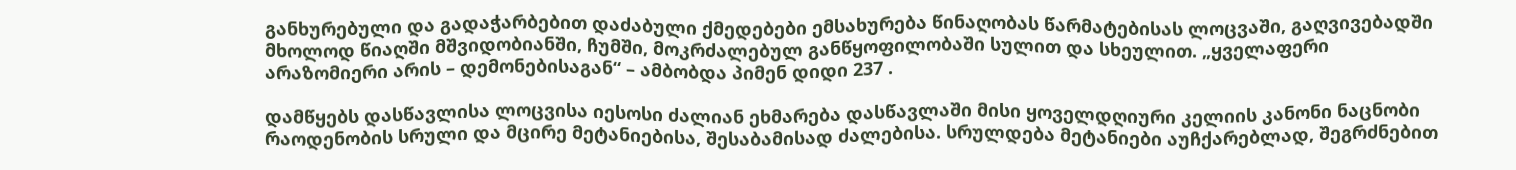განხურებული და გადაჭარბებით დაძაბული ქმედებები ემსახურება წინაღობას წარმატებისას ლოცვაში, გაღვივებადში მხოლოდ წიაღში მშვიდობიანში, ჩუმში, მოკრძალებულ განწყოფილობაში სულით და სხეულით. „ყველაფერი არაზომიერი არის – დემონებისაგან“ – ამბობდა პიმენ დიდი 237 .

დამწყებს დასწავლისა ლოცვისა იესოსი ძალიან ეხმარება დასწავლაში მისი ყოველდღიური კელიის კანონი ნაცნობი რაოდენობის სრული და მცირე მეტანიებისა, შესაბამისად ძალებისა. სრულდება მეტანიები აუჩქარებლად, შეგრძნებით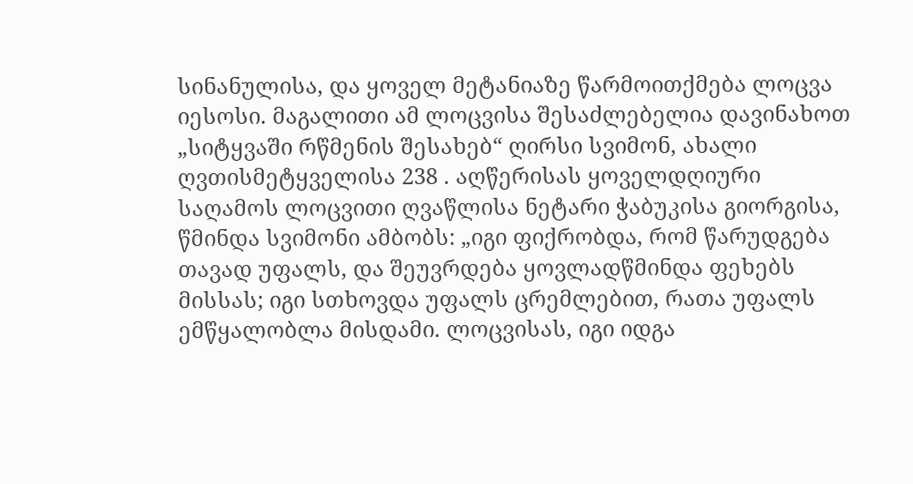სინანულისა, და ყოველ მეტანიაზე წარმოითქმება ლოცვა იესოსი. მაგალითი ამ ლოცვისა შესაძლებელია დავინახოთ „სიტყვაში რწმენის შესახებ“ ღირსი სვიმონ, ახალი ღვთისმეტყველისა 238 . აღწერისას ყოველდღიური საღამოს ლოცვითი ღვაწლისა ნეტარი ჭაბუკისა გიორგისა, წმინდა სვიმონი ამბობს: „იგი ფიქრობდა, რომ წარუდგება თავად უფალს, და შეუვრდება ყოვლადწმინდა ფეხებს მისსას; იგი სთხოვდა უფალს ცრემლებით, რათა უფალს ემწყალობლა მისდამი. ლოცვისას, იგი იდგა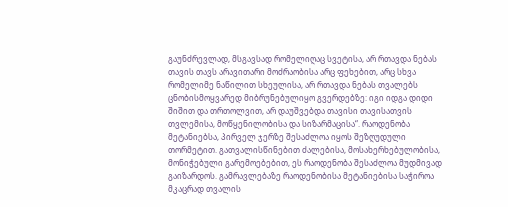გაუნძრევლად, მსგავსად რომელიღაც სვეტისა, არ რთავდა ნებას თავის თავს არავითარი მოძრაობისა არც ფეხებით, არც სხვა რომელიმე ნაწილით სხეულისა, არ რთავდა ნებას თვალებს ცნობისმოყვარედ მიბრუნებულიყო გვერდებზე: იგი იდგა დიდი შიშით და თრთოლვით, არ დაუშვებდა თავისი თავისათვის თვლემისა, მოწყენილობისა და სიზარმაცისა“. რაოდენობა მეტანიებსა, პირველ ჯერზე შესაძლოა იყოს შეზღუდული თორმეტით. გათვალისწინებით ძალებისა, მოსახერხებულობისა, მონიჭებული გარემოებებით, ეს რაოდენობა შესაძლოა მუდმივად გაიზარდოს. გამრავლებაზე რაოდენობისა მეტანიებისა საჭიროა მკაცრად თვალის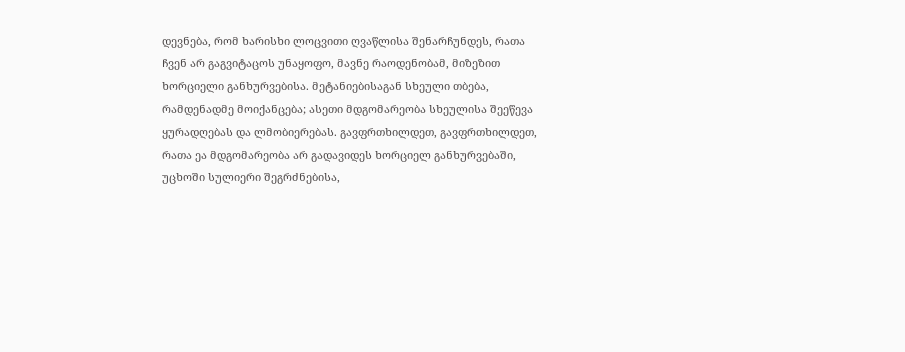დევნება, რომ ხარისხი ლოცვითი ღვაწლისა შენარჩუნდეს, რათა ჩვენ არ გაგვიტაცოს უნაყოფო, მავნე რაოდენობამ, მიზეზით ხორციელი განხურვებისა. მეტანიებისაგან სხეული თბება, რამდენადმე მოიქანცება; ასეთი მდგომარეობა სხეულისა შეეწევა ყურადღებას და ლმობიერებას. გავფრთხილდეთ, გავფრთხილდეთ, რათა ეა მდგომარეობა არ გადავიდეს ხორციელ განხურვებაში, უცხოში სულიერი შეგრძნებისა,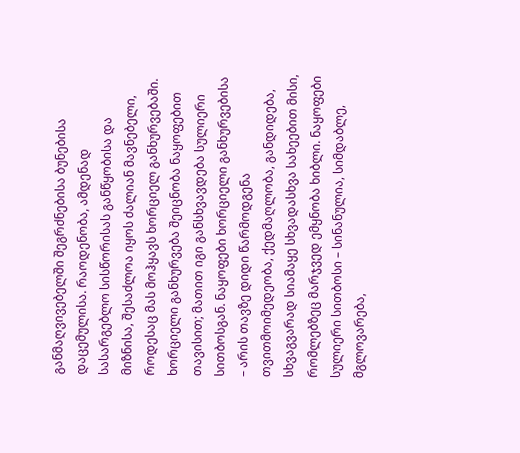განმაღვივებელში შეგრძნებისა ბუნებისა დაცემულისა. რაოდენობა, ამდენად სასარგებლო სისწორისას განწყობისა და მიზნისა, შესაძლოა იყოს ძალიან მავნებელი, როდესაც მას მოჰყავს ხორციელ განხურვებაში. ხორციელი განხურვება შეიცნობა ნაყოფებით თავისით; მათით იგი განსხვავდება სულიერი სითბოსგან. ნაყოფები ხორციელი განხურვებისა – არის თავზე დიდი წარმოდგენა თვითმოიმედეობა, ქედმაღლობა, განდიდება, სხვაგვარად სიამაყე სხვადასხვა სახეებით მისი, რომლებზეც მარჯვედ ემყნობა ხიბლი. ნაყოფები სულიერი სითბოსი – სინანულია, სიმდაბლე, მგლოვარება,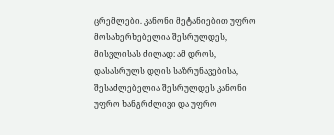ცრემლები. კანონი მეტანიებით უფრო მოსახერხებელია შესრულდეს, მისვლისას ძილად: ამ დროს, დასასრულს დღის საზრუნავებისა, შესაძლებელია შესრულდეს კანონი უფრო ხანგრძლივი და უფრო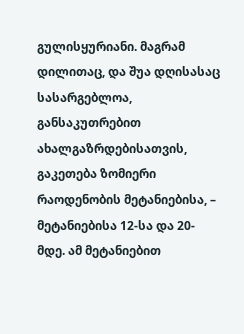გულისყურიანი. მაგრამ დილითაც, და შუა დღისასაც სასარგებლოა, განსაკუთრებით ახალგაზრდებისათვის, გაკეთება ზომიერი რაოდენობის მეტანიებისა, – მეტანიებისა 12-სა და 20-მდე. ამ მეტანიებით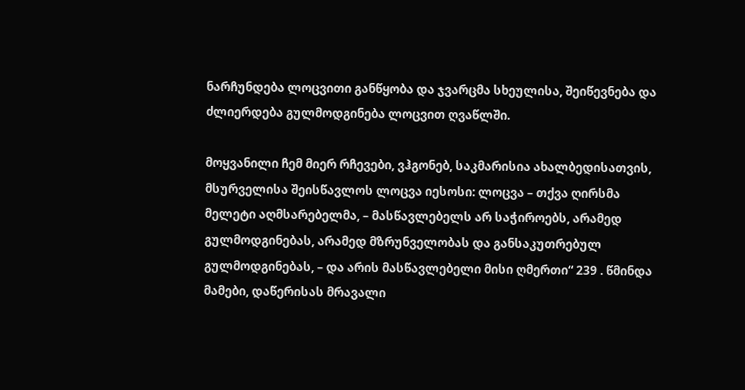ნარჩუნდება ლოცვითი განწყობა და ჯვარცმა სხეულისა, შეიწევნება და ძლიერდება გულმოდგინება ლოცვით ღვაწლში.

მოყვანილი ჩემ მიერ რჩევები, ვჰგონებ, საკმარისია ახალბედისათვის, მსურველისა შეისწავლოს ლოცვა იესოსი: ლოცვა – თქვა ღირსმა მელეტი აღმსარებელმა, – მასწავლებელს არ საჭიროებს, არამედ გულმოდგინებას, არამედ მზრუნველობას და განსაკუთრებულ გულმოდგინებას, – და არის მასწავლებელი მისი ღმერთი“ 239 . წმინდა მამები, დაწერისას მრავალი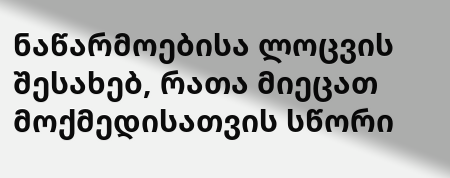ნაწარმოებისა ლოცვის შესახებ, რათა მიეცათ მოქმედისათვის სწორი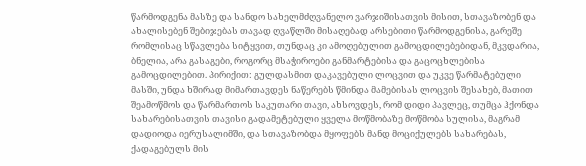წარმოდგენა მასზე და სანდო სახელმძღვანელო ვარჯიშისათვის მისით, სთავაზობენ და ახალისებენ შებიჯებას თავად ღვაწლში მისაღებად არსებითი წარმოდგენისა, გარეშე რომლისაც სწავლება სიტყვით, თუნდაც კი ამოღებულით გამოცდილებებიდან, მკვდარია, ბნელია, არა გასაგები, როგორც მსაჭიროები განმარტებისა და გაცოცხლებისა გამოცდილებით. პირიქით: გულდასმით დაკავებული ლოცვით და უკვე წარმატებული მასში, უნდა ხშირად მიმართავდეს ნაწერებს წმინდა მამებისას ლოცვის შესახებ, მათით შეამოწმოს და წარმართოს საკუთარი თავი, ახსოვდეს, რომ დიდი პავლეც, თუმცა ჰქონდა სახარებისათვის თავისი გადამეტებული ყველა მოწმობაზე მოწმობა სულისა, მაგრამ დადიოდა იერუსალიმში, და სთავაზობდა მყოფებს მანდ მოციქულებს სახარებას, ქადაგებულს მის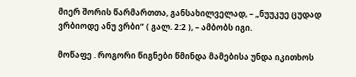მიერ შორის წარმართთა, განსახილველად, – „ნუუკუე ცუდად ვრბიოდე ანუ ვრბი“ ( გალ. 2:2 ), – ამბობს იგი.

მოწაფე . როგორი წიგნები წმინდა მამებისა უნდა იკითხოს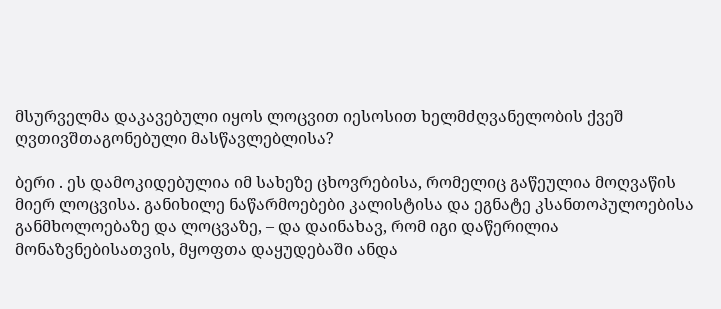მსურველმა დაკავებული იყოს ლოცვით იესოსით ხელმძღვანელობის ქვეშ ღვთივშთაგონებული მასწავლებლისა?

ბერი . ეს დამოკიდებულია იმ სახეზე ცხოვრებისა, რომელიც გაწეულია მოღვაწის მიერ ლოცვისა. განიხილე ნაწარმოებები კალისტისა და ეგნატე კსანთოპულოებისა განმხოლოებაზე და ლოცვაზე, – და დაინახავ, რომ იგი დაწერილია მონაზვნებისათვის, მყოფთა დაყუდებაში ანდა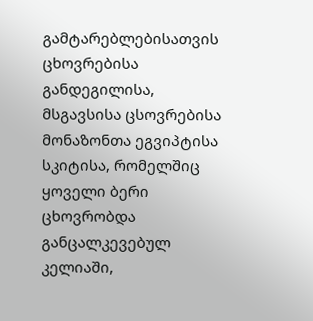გამტარებლებისათვის ცხოვრებისა განდეგილისა, მსგავსისა ცსოვრებისა მონაზონთა ეგვიპტისა სკიტისა, რომელშიც ყოველი ბერი ცხოვრობდა განცალკევებულ კელიაში,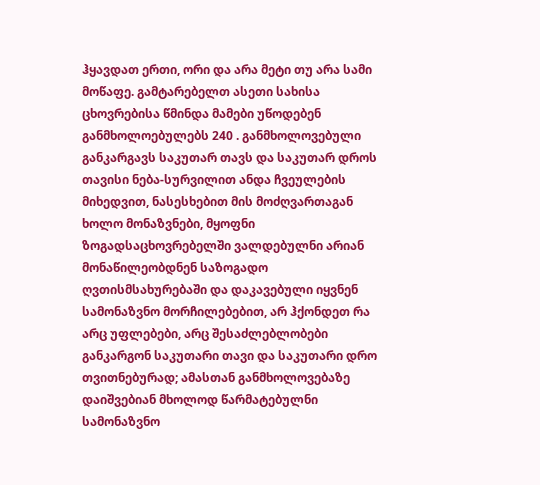ჰყავდათ ერთი, ორი და არა მეტი თუ არა სამი მოწაფე. გამტარებელთ ასეთი სახისა ცხოვრებისა წმინდა მამები უწოდებენ განმხოლოებულებს 240 . განმხოლოვებული განკარგავს საკუთარ თავს და საკუთარ დროს თავისი ნება-სურვილით ანდა ჩვეულების მიხედვით, ნასესხებით მის მოძღვართაგან ხოლო მონაზვნები, მყოფნი ზოგადსაცხოვრებელში ვალდებულნი არიან მონაწილეობდნენ საზოგადო ღვთისმსახურებაში და დაკავებული იყვნენ სამონაზვნო მორჩილებებით, არ ჰქონდეთ რა არც უფლებები, არც შესაძლებლობები განკარგონ საკუთარი თავი და საკუთარი დრო თვითნებურად; ამასთან განმხოლოვებაზე დაიშვებიან მხოლოდ წარმატებულნი სამონაზვნო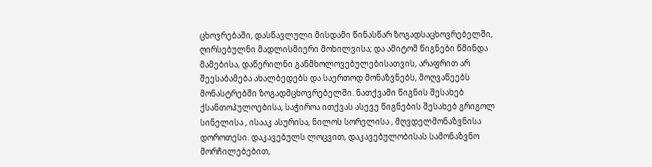ცხოვრებაში, დასწავლული მისდამი წინასწარ ზოგადსაცხოვრებელში, ღირსებულნი მადლისმიერი მოხილვისა; და ამიტომ წიგნები წმინდა მამებისა, დაწერილნი განმხოლოვებულებისათვის, არაფრით არ შეესაბამება ახალბედებს და საერთოდ მონაზვნებს, მოღვაწეებს მონასტრებში ზოგადმცხოვრებელში. ნათქვამი წიგნის შესახებ ქსანთოპულოებისა, საჭიროა ითქვას ასევე წიგნების შესახებ გრიგოლ სინელისა , ისააკ ასურისა, ნილოს სორელისა , მღვდელმონაზვნისა დოროთესი. დაკავებულს ლოცვით, დაკავებულობისას სამონაზვნო მორჩილებებით,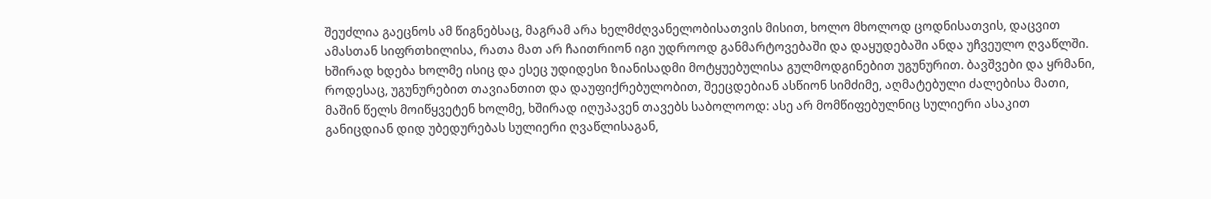შეუძლია გაეცნოს ამ წიგნებსაც, მაგრამ არა ხელმძღვანელობისათვის მისით, ხოლო მხოლოდ ცოდნისათვის, დაცვით ამასთან სიფრთხილისა, რათა მათ არ ჩაითრიონ იგი უდროოდ განმარტოვებაში და დაყუდებაში ანდა უჩვეულო ღვაწლში. ხშირად ხდება ხოლმე ისიც და ესეც უდიდესი ზიანისადმი მოტყუებულისა გულმოდგინებით უგუნურით. ბავშვები და ყრმანი, როდესაც, უგუნურებით თავიანთით და დაუფიქრებულობით, შეეცდებიან ასწიონ სიმძიმე, აღმატებული ძალებისა მათი, მაშინ წელს მოიწყვეტენ ხოლმე, ხშირად იღუპავენ თავებს საბოლოოდ: ასე არ მომწიფებულნიც სულიერი ასაკით განიცდიან დიდ უბედურებას სულიერი ღვაწლისაგან,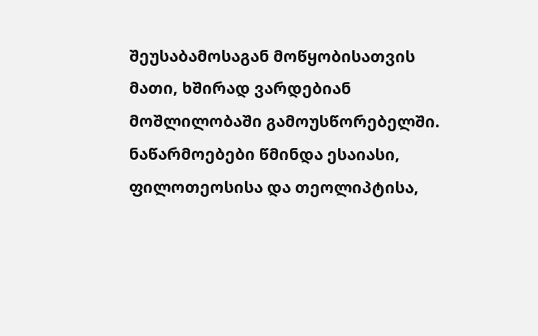შეუსაბამოსაგან მოწყობისათვის მათი, ხშირად ვარდებიან მოშლილობაში გამოუსწორებელში. ნაწარმოებები წმინდა ესაიასი, ფილოთეოსისა და თეოლიპტისა,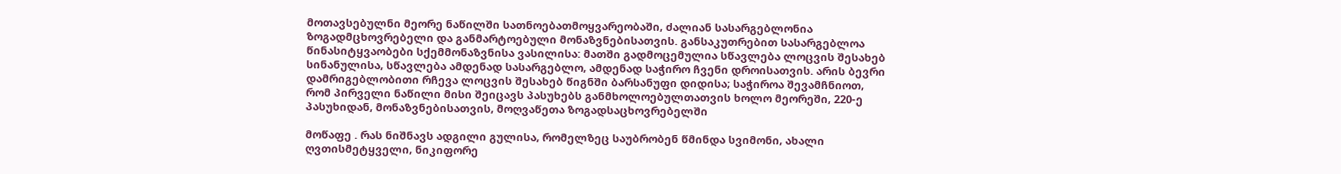მოთავსებულნი მეორე ნაწილში სათნოებათმოყვარეობაში, ძალიან სასარგებლონია ზოგადმცხოვრებელი და განმარტოებული მონაზვნებისათვის. განსაკუთრებით სასარგებლოა წინასიტყვაობები სქემმონაზვნისა ვასილისა: მათში გადმოცემულია სწავლება ლოცვის შესახებ სინანულისა, სწავლება ამდენად სასარგებლო, ამდენად საჭირო ჩვენი დროისათვის. არის ბევრი დამრიგებლობითი რჩევა ლოცვის შესახებ წიგნში ბარსანუფი დიდისა; საჭიროა შევამჩნიოთ, რომ პირველი ნაწილი მისი შეიცავს პასუხებს განმხოლოებულთათვის ხოლო მეორეში, 220-ე პასუხიდან, მონაზვნებისათვის, მოღვაწეთა ზოგადსაცხოვრებელში

მოწაფე . რას ნიშნავს ადგილი გულისა, რომელზეც საუბრობენ წმინდა სვიმონი, ახალი ღვთისმეტყველი, ნიკიფორე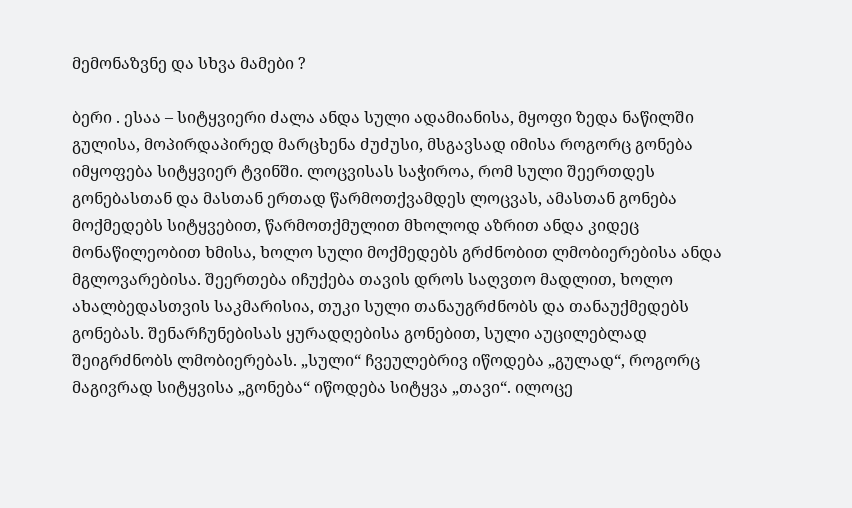მემონაზვნე და სხვა მამები ?

ბერი . ესაა – სიტყვიერი ძალა ანდა სული ადამიანისა, მყოფი ზედა ნაწილში გულისა, მოპირდაპირედ მარცხენა ძუძუსი, მსგავსად იმისა როგორც გონება იმყოფება სიტყვიერ ტვინში. ლოცვისას საჭიროა, რომ სული შეერთდეს გონებასთან და მასთან ერთად წარმოთქვამდეს ლოცვას, ამასთან გონება მოქმედებს სიტყვებით, წარმოთქმულით მხოლოდ აზრით ანდა კიდეც მონაწილეობით ხმისა, ხოლო სული მოქმედებს გრძნობით ლმობიერებისა ანდა მგლოვარებისა. შეერთება იჩუქება თავის დროს საღვთო მადლით, ხოლო ახალბედასთვის საკმარისია, თუკი სული თანაუგრძნობს და თანაუქმედებს გონებას. შენარჩუნებისას ყურადღებისა გონებით, სული აუცილებლად შეიგრძნობს ლმობიერებას. „სული“ ჩვეულებრივ იწოდება „გულად“, როგორც მაგივრად სიტყვისა „გონება“ იწოდება სიტყვა „თავი“. ილოცე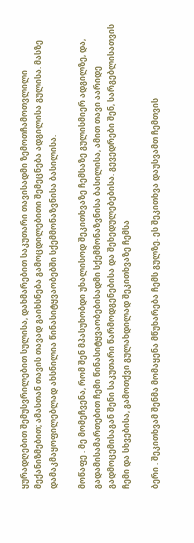ყურადღებით შემუსვრილებით სულისა, დახმარებით საკუთარი თავისადმი ზემოთჩამოთვლილი მექანიზმებით; ამასთან თავის თავად გაიხსნება გამოცდილებითი შემეცნება ადგილისა გულისა. მასზე დამაკმაყოფილებლად ახსნილია წინასიტყვაობებში სქემმონაზვნისა ბასილისა.

მოწაფე . მე მომეჩვენა, რომ შენ მპასუხობდი უხალისოდ შეკითხვაზე ჩემსაზე გულისმიერ ადგილზე, და, გადამისამართებით ჩემი წინასიტყვაობებისადმი სქემმონაზვნისა ბასილისა, ამით თავი აარიდე გადმოცემისაგან შენი საკუთარი წარმოდგენებისა და შეხედულებებისა. გევედრები შენ, სარგებლისათვის ჩემი და სხვებისა, გამოთქვი გულახდილად შეკითხვაზე ჩემსა

ბერი . შეკითხვამ შენმა მომაყენა მწუხარება ჩემს გულზე. ეს შეკითხვა დაუსვამთ ჩემთვის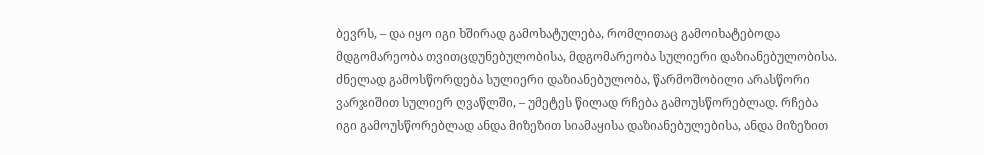ბევრს, – და იყო იგი ხშირად გამოხატულება, რომლითაც გამოიხატებოდა მდგომარეობა თვითცდუნებულობისა, მდგომარეობა სულიერი დაზიანებულობისა. ძნელად გამოსწორდება სულიერი დაზიანებულობა, წარმოშობილი არასწორი ვარჯიშით სულიერ ღვაწლში, – უმეტეს წილად რჩება გამოუსწორებლად. რჩება იგი გამოუსწორებლად ანდა მიზეზით სიამაყისა დაზიანებულებისა, ანდა მიზეზით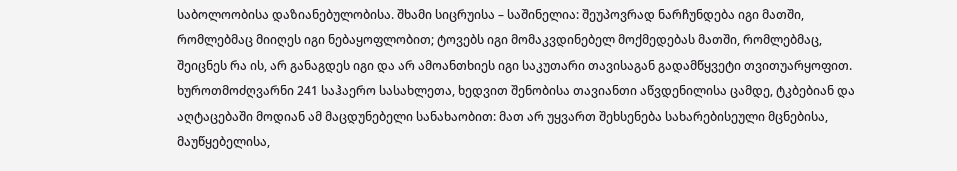საბოლოობისა დაზიანებულობისა. შხამი სიცრუისა – საშინელია: შეუპოვრად ნარჩუნდება იგი მათში, რომლებმაც მიიღეს იგი ნებაყოფლობით; ტოვებს იგი მომაკვდინებელ მოქმედებას მათში, რომლებმაც, შეიცნეს რა ის, არ განაგდეს იგი და არ ამოანთხიეს იგი საკუთარი თავისაგან გადამწყვეტი თვითუარყოფით. ხუროთმოძღვარნი 241 საჰაერო სასახლეთა, ხედვით შენობისა თავიანთი აწვდენილისა ცამდე, ტკბებიან და აღტაცებაში მოდიან ამ მაცდუნებელი სანახაობით: მათ არ უყვართ შეხსენება სახარებისეული მცნებისა, მაუწყებელისა,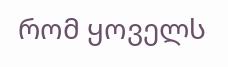რომ ყოველს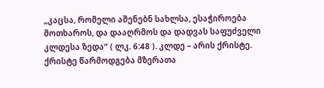„კაცსა, რომელი აშენებნ სახლსა, ესაჭიროება მოთხაროს, და დააღრმოს და დადვას საფუძველი კლდესა ზედა“ ( ლკ. 6:48 ). კლდე – არის ქრისტე. ქრისტე წარმოდგება მზერათა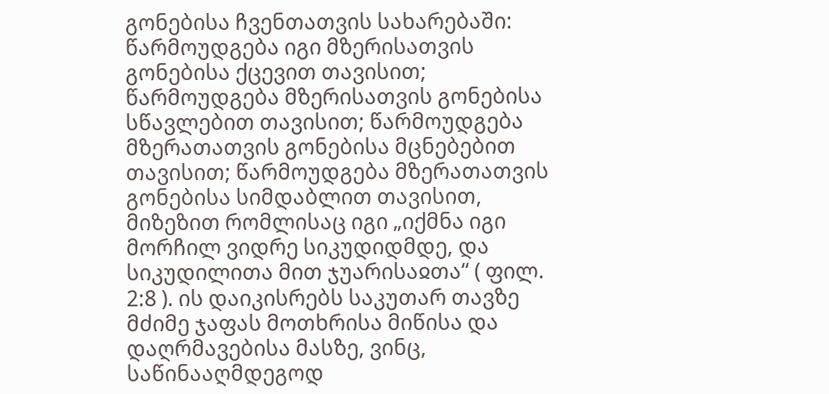გონებისა ჩვენთათვის სახარებაში: წარმოუდგება იგი მზერისათვის გონებისა ქცევით თავისით; წარმოუდგება მზერისათვის გონებისა სწავლებით თავისით; წარმოუდგება მზერათათვის გონებისა მცნებებით თავისით; წარმოუდგება მზერათათვის გონებისა სიმდაბლით თავისით, მიზეზით რომლისაც იგი „იქმნა იგი მორჩილ ვიდრე სიკუდიდმდე, და სიკუდილითა მით ჯუარისაჲთა“ ( ფილ. 2:8 ). ის დაიკისრებს საკუთარ თავზე მძიმე ჯაფას მოთხრისა მიწისა და დაღრმავებისა მასზე, ვინც, საწინააღმდეგოდ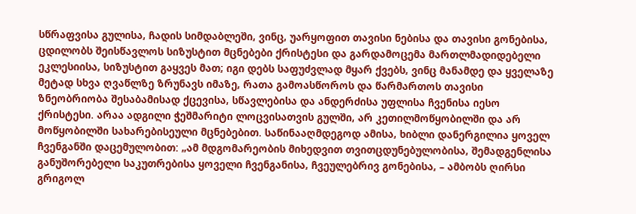სწრაფვისა გულისა, ჩადის სიმდაბლეში, ვინც, უარყოფით თავისი ნებისა და თავისი გონებისა, ცდილობს შეისწავლოს სიზუსტით მცნებები ქრისტესი და გარდამოცემა მართლმადიდებელი ეკლესიისა, სიზუსტით გაყვეს მათ; იგი დებს საფუძვლად მყარ ქვებს, ვინც მანამდე და ყველაზე მეტად სხვა ღვაწლზე ზრუნავს იმაზე, რათა გამოასწოროს და წარმართოს თავისი ზნეობრიობა შესაბამისად ქცევისა, სწავლებისა და ანდერძისა უფლისა ჩვენისა იესო ქრისტესი. არაა ადგილი ჭეშმარიტი ლოცვისათვის გულში, არ კეთილმოწყობილში და არ მოწყობილში სახარებისეული მცნებებით. საწინააღმდეგოდ ამისა, ხიბლი დანერგილია ყოველ ჩვენგანში დაცემულობით: „ამ მდგომარეობის მიხედვით თვითცდუნებულობისა, შემადგენლისა განუშორებელი საკუთრებისა ყოველი ჩვენგანისა, ჩვეულებრივ გონებისა, – ამბობს ღირსი გრიგოლ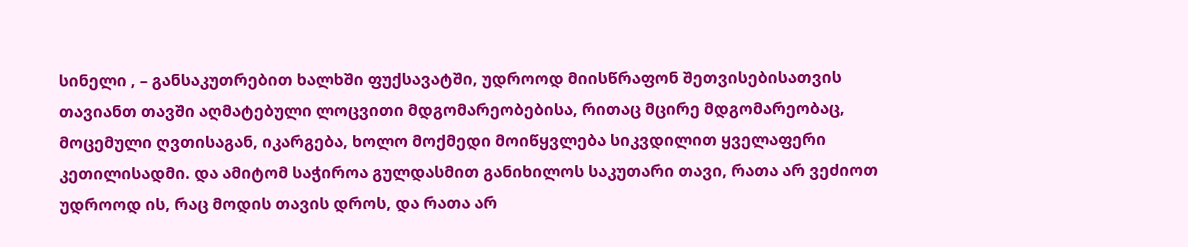სინელი , – განსაკუთრებით ხალხში ფუქსავატში, უდროოდ მიისწრაფონ შეთვისებისათვის თავიანთ თავში აღმატებული ლოცვითი მდგომარეობებისა, რითაც მცირე მდგომარეობაც, მოცემული ღვთისაგან, იკარგება, ხოლო მოქმედი მოიწყვლება სიკვდილით ყველაფერი კეთილისადმი. და ამიტომ საჭიროა გულდასმით განიხილოს საკუთარი თავი, რათა არ ვეძიოთ უდროოდ ის, რაც მოდის თავის დროს, და რათა არ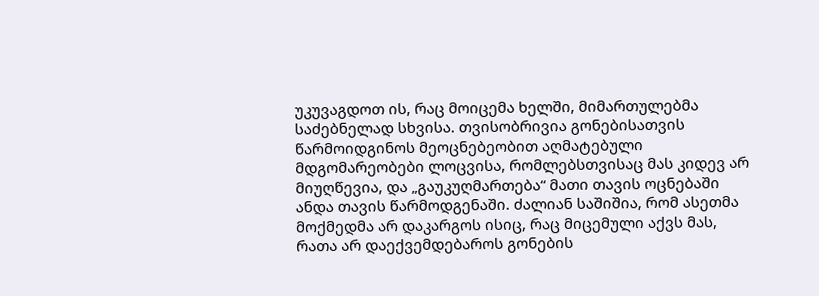უკუვაგდოთ ის, რაც მოიცემა ხელში, მიმართულებმა საძებნელად სხვისა. თვისობრივია გონებისათვის წარმოიდგინოს მეოცნებეობით აღმატებული მდგომარეობები ლოცვისა, რომლებსთვისაც მას კიდევ არ მიუღწევია, და „გაუკუღმართება“ მათი თავის ოცნებაში ანდა თავის წარმოდგენაში. ძალიან საშიშია, რომ ასეთმა მოქმედმა არ დაკარგოს ისიც, რაც მიცემული აქვს მას, რათა არ დაექვემდებაროს გონების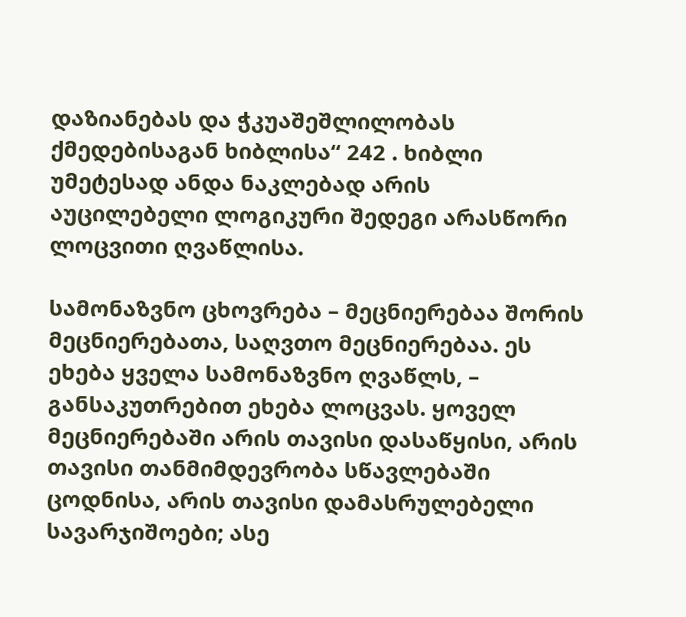დაზიანებას და ჭკუაშეშლილობას ქმედებისაგან ხიბლისა“ 242 . ხიბლი უმეტესად ანდა ნაკლებად არის აუცილებელი ლოგიკური შედეგი არასწორი ლოცვითი ღვაწლისა.

სამონაზვნო ცხოვრება – მეცნიერებაა შორის მეცნიერებათა, საღვთო მეცნიერებაა. ეს ეხება ყველა სამონაზვნო ღვაწლს, – განსაკუთრებით ეხება ლოცვას. ყოველ მეცნიერებაში არის თავისი დასაწყისი, არის თავისი თანმიმდევრობა სწავლებაში ცოდნისა, არის თავისი დამასრულებელი სავარჯიშოები; ასე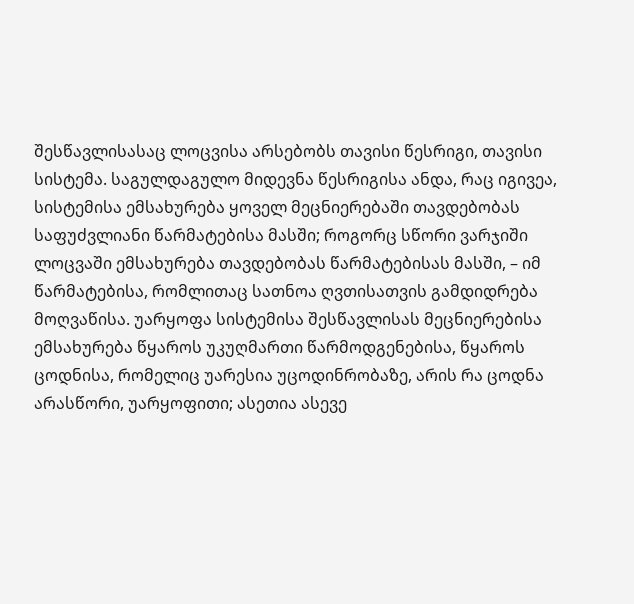შესწავლისასაც ლოცვისა არსებობს თავისი წესრიგი, თავისი სისტემა. საგულდაგულო მიდევნა წესრიგისა ანდა, რაც იგივეა, სისტემისა ემსახურება ყოველ მეცნიერებაში თავდებობას საფუძვლიანი წარმატებისა მასში; როგორც სწორი ვარჯიში ლოცვაში ემსახურება თავდებობას წარმატებისას მასში, – იმ წარმატებისა, რომლითაც სათნოა ღვთისათვის გამდიდრება მოღვაწისა. უარყოფა სისტემისა შესწავლისას მეცნიერებისა ემსახურება წყაროს უკუღმართი წარმოდგენებისა, წყაროს ცოდნისა, რომელიც უარესია უცოდინრობაზე, არის რა ცოდნა არასწორი, უარყოფითი; ასეთია ასევე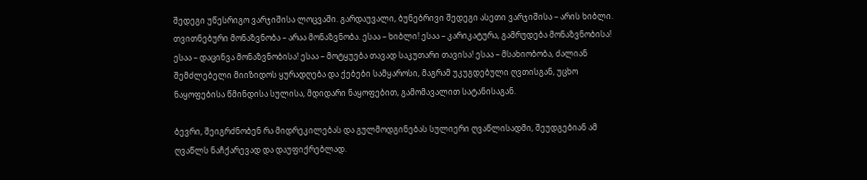შედეგი უწესრიგო ვარჯიშისა ლოცვაში. გარდაუვალი, ბუნებრივი შედეგი ასეთი ვარჯიშისა – არის ხიბლი. თვითნებური მონაზვნობა – არაა მონაზვნობა. ესაა – ხიბლი! ესაა – კარიკატურა, გამრუდება მონაზვნობისა! ესაა – დაცინვა მონაზვნობისა! ესაა – მოტყუება თავად საკუთარი თავისა! ესაა – მსახიობობა, ძალიან შემძლებელი მიიზიდოს ყურადღება და ქებები სამყაროსი, მაგრამ უკუგდებული ღვთისგან, უცხო ნაყოფებისა წმინდისა სულისა, მდიდარი ნაყოფებით, გამომავალით სატანისაგან.

ბევრი, შეიგრძნობენ რა მიდრეკილებას და გულმოდგინებას სულიერი ღვაწლისადმი, შეუდგებიან ამ ღვაწლს ნაჩქარევად და დაუფიქრებლად.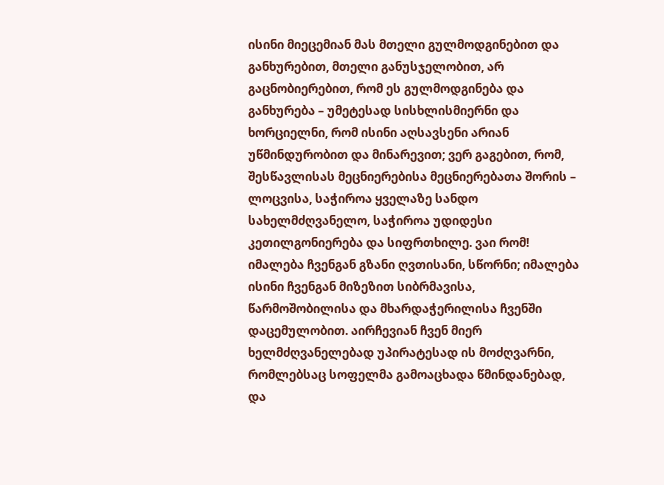ისინი მიეცემიან მას მთელი გულმოდგინებით და განხურებით, მთელი განუსჯელობით, არ გაცნობიერებით, რომ ეს გულმოდგინება და განხურება – უმეტესად სისხლისმიერნი და ხორციელნი, რომ ისინი აღსავსენი არიან უწმინდურობით და მინარევით; ვერ გაგებით, რომ, შესწავლისას მეცნიერებისა მეცნიერებათა შორის – ლოცვისა, საჭიროა ყველაზე სანდო სახელმძღვანელო, საჭიროა უდიდესი კეთილგონიერება და სიფრთხილე. ვაი რომ! იმალება ჩვენგან გზანი ღვთისანი, სწორნი; იმალება ისინი ჩვენგან მიზეზით სიბრმავისა, წარმოშობილისა და მხარდაჭერილისა ჩვენში დაცემულობით. აირჩევიან ჩვენ მიერ ხელმძღვანელებად უპირატესად ის მოძღვარნი, რომლებსაც სოფელმა გამოაცხადა წმინდანებად, და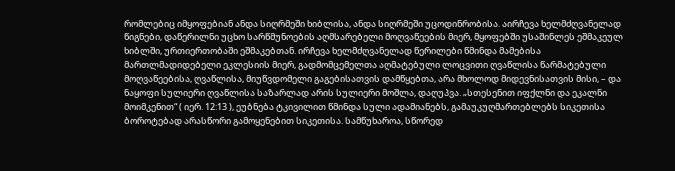რომლებიც იმყოფებიან ანდა სიღრმეში ხიბლისა, ანდა სიღრმეში უცოდინრობისა. აირჩევა ხელმძღვანელად წიგნები, დაწერილნი უცხო სარწმუნოების აღმსარებელი მოღვაწეების მიერ, მყოფებში უსაშინლეს ეშმაკეულ ხიბლში, ურთიერთობაში ეშმაკებთან. ირჩევა ხელმძღვანელად წერილები წმინდა მამებისა მართლმადიდებელი ეკლესიის მიერ, გადმომცემელთა აღმატებული ლოცვითი ღვაწლისა წარმატებული მოღვაწეებისა, ღვაწლისა, მიუწვდომელი გაგებისათვის დამწყებთა, არა მხოლოდ მიდევნისათვის მისი, – და ნაყოფი სულიერი ღვაწლისა საზარლად არის სულიერი მოშლა, დაღუპვა. „სთესენით იფქლნი და ეკალნი მოიმკენით“ ( იერ. 12:13 ), ეუბნება ტკივილით წმინდა სული ადამიანებს, გამაუკუღმართებლებს სიკეთისა ბოროტებად არასწორი გამოყენებით სიკეთისა. სამწუხაროა, სწორედ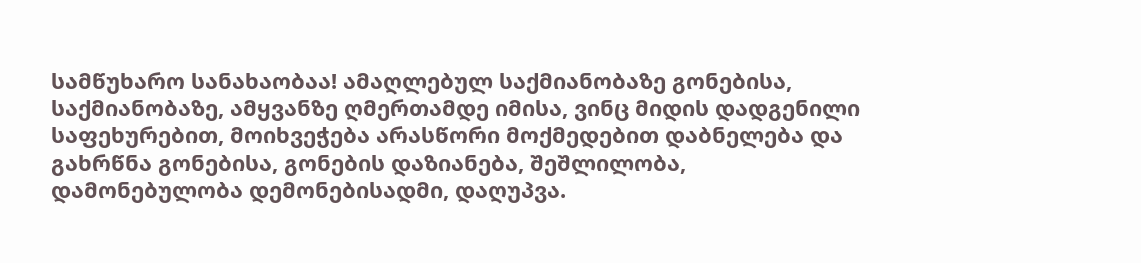სამწუხარო სანახაობაა! ამაღლებულ საქმიანობაზე გონებისა, საქმიანობაზე, ამყვანზე ღმერთამდე იმისა, ვინც მიდის დადგენილი საფეხურებით, მოიხვეჭება არასწორი მოქმედებით დაბნელება და გახრწნა გონებისა, გონების დაზიანება, შეშლილობა, დამონებულობა დემონებისადმი, დაღუპვა.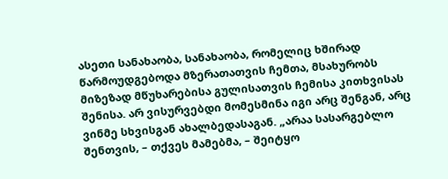ასეთი სანახაობა, სანახაობა, რომელიც ხშირად წარმოუდგებოდა მზერათათვის ჩემთა, მსახურობს მიზეზად მწუხარებისა გულისათვის ჩემისა კითხვისას შენისა. არ ვისურვებდი მომესმინა იგი არც შენგან, არც ვინმე სხვისგან ახალბედასაგან. „არაა სასარგებლო შენთვის, – თქვეს მამებმა, – შეიტყო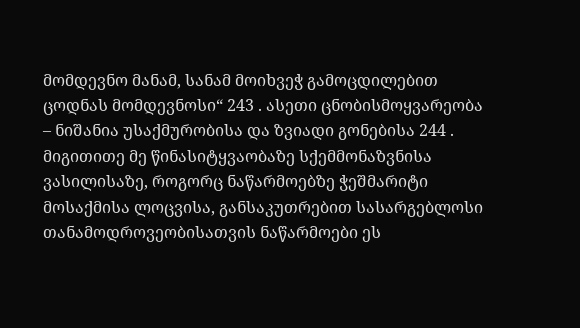მომდევნო მანამ, სანამ მოიხვეჭ გამოცდილებით ცოდნას მომდევნოსი“ 243 . ასეთი ცნობისმოყვარეობა – ნიშანია უსაქმურობისა და ზვიადი გონებისა 244 . მიგითითე მე წინასიტყვაობაზე სქემმონაზვნისა ვასილისაზე, როგორც ნაწარმოებზე ჭეშმარიტი მოსაქმისა ლოცვისა, განსაკუთრებით სასარგებლოსი თანამოდროვეობისათვის ნაწარმოები ეს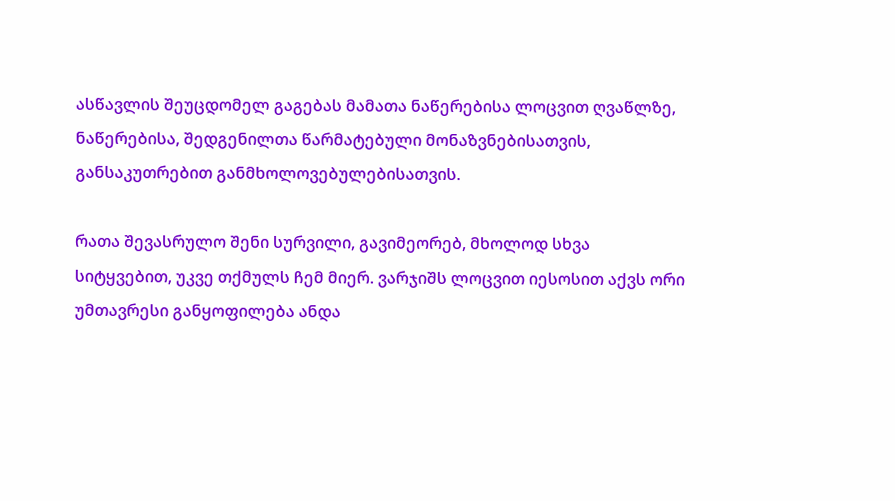ასწავლის შეუცდომელ გაგებას მამათა ნაწერებისა ლოცვით ღვაწლზე, ნაწერებისა, შედგენილთა წარმატებული მონაზვნებისათვის, განსაკუთრებით განმხოლოვებულებისათვის.

რათა შევასრულო შენი სურვილი, გავიმეორებ, მხოლოდ სხვა სიტყვებით, უკვე თქმულს ჩემ მიერ. ვარჯიშს ლოცვით იესოსით აქვს ორი უმთავრესი განყოფილება ანდა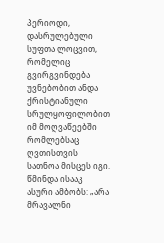პერიოდი, დასრულებული სუფთა ლოცვით, რომელიც გვირგვინდება უვნებობით ანდა ქრისტიანული სრულყოფილობით იმ მოღვაწეებში რომლებსაც ღვთისთვის სათნოა მისცეს იგი. წმინდა ისააკ ასური ამბობს: „არა მრავალნი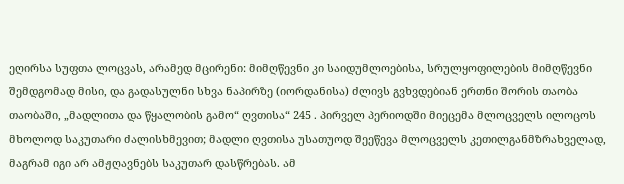ეღირსა სუფთა ლოცვას, არამედ მცირენი: მიმღწევნი კი საიდუმლოებისა, სრულყოფილების მიმღწევნი შემდგომად მისი, და გადასულნი სხვა ნაპირზე (იორდანისა) ძლივს გვხვდებიან ერთნი შორის თაობა თაობაში, „მადლითა და წყალობის გამო“ ღვთისა“ 245 . პირველ პერიოდში მიეცემა მლოცველს ილოცოს მხოლოდ საკუთარი ძალისხმევით; მადლი ღვთისა უსათუოდ შეეწევა მლოცველს კეთილგანმზრახველად, მაგრამ იგი არ ამჟღავნებს საკუთარ დასწრებას. ამ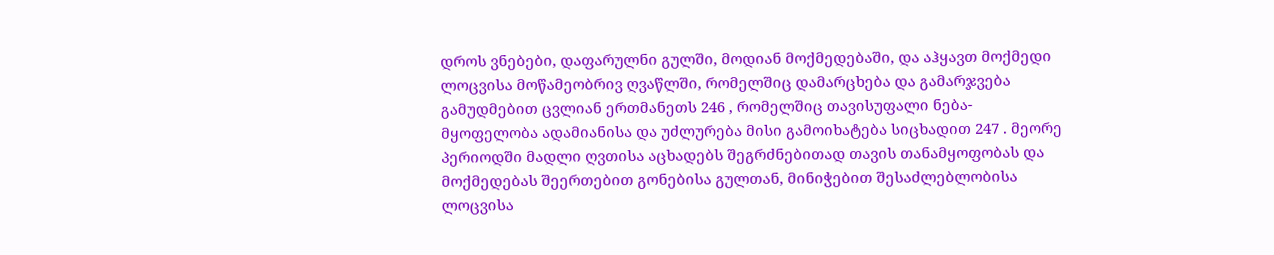დროს ვნებები, დაფარულნი გულში, მოდიან მოქმედებაში, და აჰყავთ მოქმედი ლოცვისა მოწამეობრივ ღვაწლში, რომელშიც დამარცხება და გამარჯვება გამუდმებით ცვლიან ერთმანეთს 246 , რომელშიც თავისუფალი ნება-მყოფელობა ადამიანისა და უძლურება მისი გამოიხატება სიცხადით 247 . მეორე პერიოდში მადლი ღვთისა აცხადებს შეგრძნებითად თავის თანამყოფობას და მოქმედებას შეერთებით გონებისა გულთან, მინიჭებით შესაძლებლობისა ლოცვისა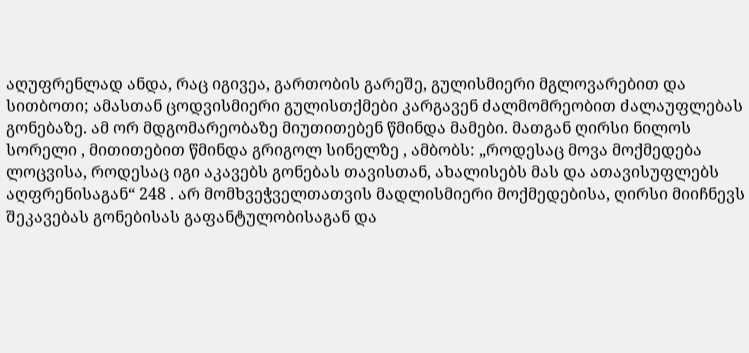აღუფრენლად ანდა, რაც იგივეა, გართობის გარეშე, გულისმიერი მგლოვარებით და სითბოთი; ამასთან ცოდვისმიერი გულისთქმები კარგავენ ძალმომრეობით ძალაუფლებას გონებაზე. ამ ორ მდგომარეობაზე მიუთითებენ წმინდა მამები. მათგან ღირსი ნილოს სორელი , მითითებით წმინდა გრიგოლ სინელზე , ამბობს: „როდესაც მოვა მოქმედება ლოცვისა, როდესაც იგი აკავებს გონებას თავისთან, ახალისებს მას და ათავისუფლებს აღფრენისაგან“ 248 . არ მომხვეჭველთათვის მადლისმიერი მოქმედებისა, ღირსი მიიჩნევს შეკავებას გონებისას გაფანტულობისაგან და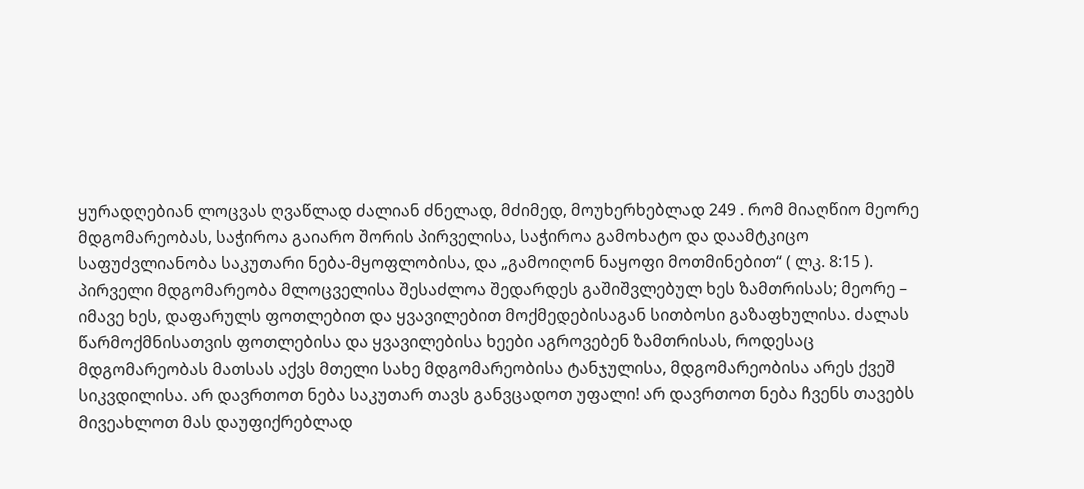ყურადღებიან ლოცვას ღვაწლად ძალიან ძნელად, მძიმედ, მოუხერხებლად 249 . რომ მიაღწიო მეორე მდგომარეობას, საჭიროა გაიარო შორის პირველისა, საჭიროა გამოხატო და დაამტკიცო საფუძვლიანობა საკუთარი ნება-მყოფლობისა, და „გამოიღონ ნაყოფი მოთმინებით“ ( ლკ. 8:15 ). პირველი მდგომარეობა მლოცველისა შესაძლოა შედარდეს გაშიშვლებულ ხეს ზამთრისას; მეორე – იმავე ხეს, დაფარულს ფოთლებით და ყვავილებით მოქმედებისაგან სითბოსი გაზაფხულისა. ძალას წარმოქმნისათვის ფოთლებისა და ყვავილებისა ხეები აგროვებენ ზამთრისას, როდესაც მდგომარეობას მათსას აქვს მთელი სახე მდგომარეობისა ტანჯულისა, მდგომარეობისა არეს ქვეშ სიკვდილისა. არ დავრთოთ ნება საკუთარ თავს განვცადოთ უფალი! არ დავრთოთ ნება ჩვენს თავებს მივეახლოთ მას დაუფიქრებლად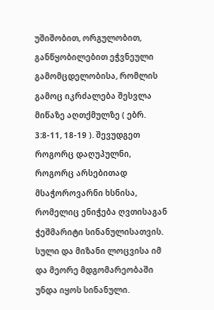უშიშობით, ორგულობით, განწყობილებით ეჭვნეული გამომცდელობისა, რომლის გამოც იკრძალება შესვლა მიწაზე აღთქმულზე ( ებრ. 3:8-11, 18-19 ). შევუდგეთ როგორც დაღუპულნი, როგორც არსებითად მსაჭოროვარნი ხსნისა, რომელიც ენიჭება ღვთისაგან ჭეშმარიტი სინანულისათვის. სული და მიზანი ლოცვისა იმ და მეორე მდგომარეობაში უნდა იყოს სინანული.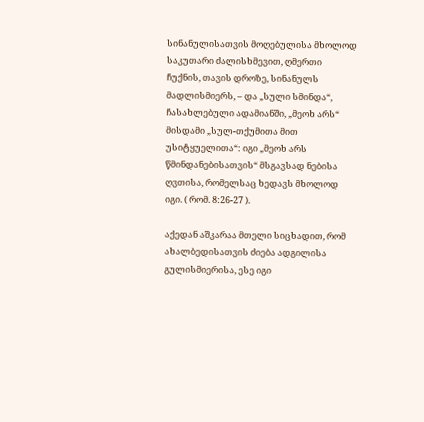სინანულისათვის მოღებულისა მხოლოდ საკუთარი ძალისხმევით, ღმერთი ჩუქნის, თავის დროზე, სინანულს მადლისმიერს, – და „სული სმინდა“, ჩასახლებული ადამიანში, „მეოხ არს“ მისდამი „სულ-თქუმითა მით უსიტყუელითა“: იგი „მეოხ არს წმინდანებისათვის“ მსგავსად ნებისა ღვთისა, რომელსაც ხედავს მხოლოდ იგი. ( რომ. 8:26-27 ).

აქედან აშკარაა მთელი სიცხადით, რომ ახალბედისათვის ძიება ადგილისა გულისმიერისა, ესე იგი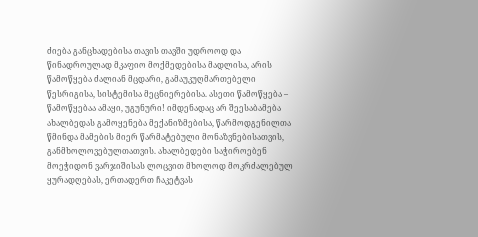ძიება განცხადებისა თავის თავში უდროოდ და წინადროულად მკაფიო მოქმედებისა მადლისა, არის წამოწყება ძალიან მცდარი, გამაუკუღმართებელი წესრიგისა, სისტემისა მეცნიერებისა. ასეთი წამოწყება – წამოწყებაა ამაყი, უგუნური! იმდენადაც არ შეესაბამება ახალბედას გამოყენება მექანიზმებისა, წარმოდგენილთა წმინდა მამების მიერ წარმატებული მონაზვნებისათვის, განმხოლოვებულთათვის. ახალბედები საჭიროებენ მოეჭიდონ ვარჯიშისას ლოცვით მხოლოდ მოკრძალებულ ყურადღებას, ერთადერთ ჩაკეტვას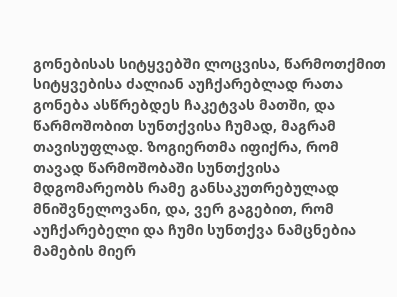გონებისას სიტყვებში ლოცვისა, წარმოთქმით სიტყვებისა ძალიან აუჩქარებლად რათა გონება ასწრებდეს ჩაკეტვას მათში, და წარმოშობით სუნთქვისა ჩუმად, მაგრამ თავისუფლად. ზოგიერთმა იფიქრა, რომ თავად წარმოშობაში სუნთქვისა მდგომარეობს რამე განსაკუთრებულად მნიშვნელოვანი, და, ვერ გაგებით, რომ აუჩქარებელი და ჩუმი სუნთქვა ნამცნებია მამების მიერ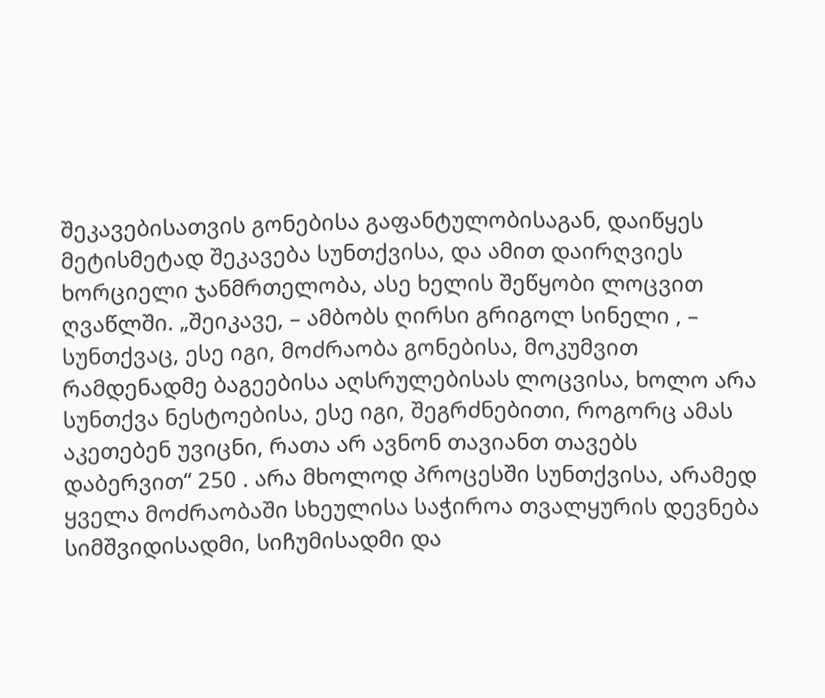შეკავებისათვის გონებისა გაფანტულობისაგან, დაიწყეს მეტისმეტად შეკავება სუნთქვისა, და ამით დაირღვიეს ხორციელი ჯანმრთელობა, ასე ხელის შეწყობი ლოცვით ღვაწლში. „შეიკავე, – ამბობს ღირსი გრიგოლ სინელი , – სუნთქვაც, ესე იგი, მოძრაობა გონებისა, მოკუმვით რამდენადმე ბაგეებისა აღსრულებისას ლოცვისა, ხოლო არა სუნთქვა ნესტოებისა, ესე იგი, შეგრძნებითი, როგორც ამას აკეთებენ უვიცნი, რათა არ ავნონ თავიანთ თავებს დაბერვით“ 250 . არა მხოლოდ პროცესში სუნთქვისა, არამედ ყველა მოძრაობაში სხეულისა საჭიროა თვალყურის დევნება სიმშვიდისადმი, სიჩუმისადმი და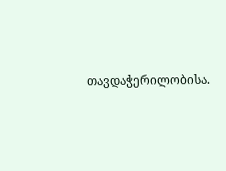თავდაჭერილობისა.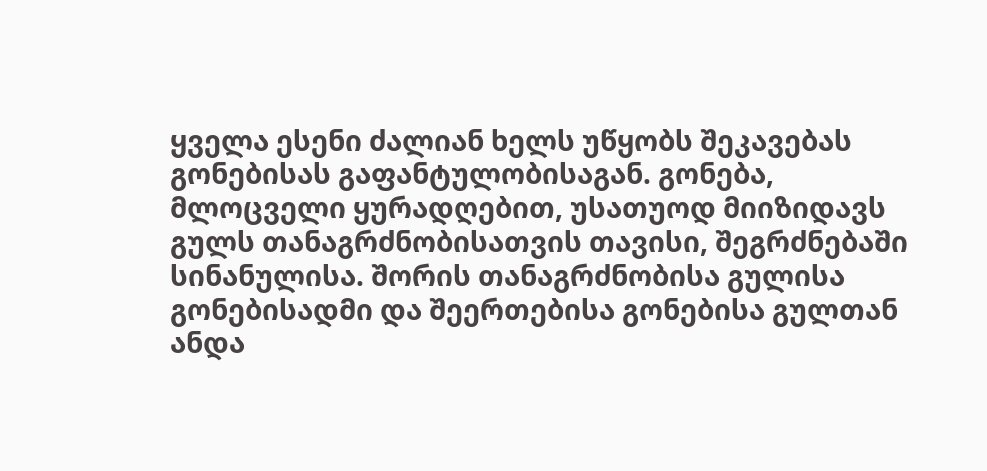ყველა ესენი ძალიან ხელს უწყობს შეკავებას გონებისას გაფანტულობისაგან. გონება, მლოცველი ყურადღებით, უსათუოდ მიიზიდავს გულს თანაგრძნობისათვის თავისი, შეგრძნებაში სინანულისა. შორის თანაგრძნობისა გულისა გონებისადმი და შეერთებისა გონებისა გულთან ანდა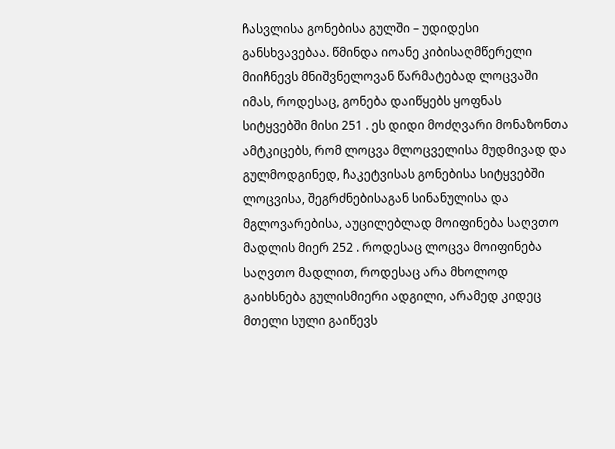ჩასვლისა გონებისა გულში – უდიდესი განსხვავებაა. წმინდა იოანე კიბისაღმწერელი მიიჩნევს მნიშვნელოვან წარმატებად ლოცვაში იმას, როდესაც, გონება დაიწყებს ყოფნას სიტყვებში მისი 251 . ეს დიდი მოძღვარი მონაზონთა ამტკიცებს, რომ ლოცვა მლოცველისა მუდმივად და გულმოდგინედ, ჩაკეტვისას გონებისა სიტყვებში ლოცვისა, შეგრძნებისაგან სინანულისა და მგლოვარებისა, აუცილებლად მოიფინება საღვთო მადლის მიერ 252 . როდესაც ლოცვა მოიფინება საღვთო მადლით, როდესაც არა მხოლოდ გაიხსნება გულისმიერი ადგილი, არამედ კიდეც მთელი სული გაიწევს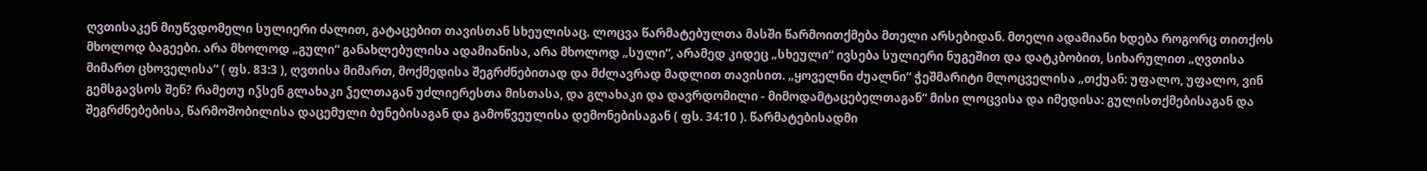ღვთისაკენ მიუწვდომელი სულიერი ძალით, გატაცებით თავისთან სხეულისაც. ლოცვა წარმატებულთა მასში წარმოითქმება მთელი არსებიდან. მთელი ადამიანი ხდება როგორც თითქოს მხოლოდ ბაგეები. არა მხოლოდ „გული“ განახლებულისა ადამიანისა, არა მხოლოდ „სული“, არამედ კიდეც „სხეული“ ივსება სულიერი ნუგეშით და დატკბობით, სიხარულით „ღვთისა მიმართ ცხოველისა“ ( ფს. 83:3 ), ღვთისა მიმართ, მოქმედისა შეგრძნებითად და მძლავრად მადლით თავისით. „ყოველნი ძუალნი“ ჭეშმარიტი მლოცველისა „თქუან: უფალო, უფალო, ვინ გემსგავსოს შენ? რამეთუ იჴსენ გლახაკი ჴელთაგან უძლიერესთა მისთასა, და გლახაკი და დავრდომილი - მიმოდამტაცებელთაგან“ მისი ლოცვისა და იმედისა: გულისთქმებისაგან და შეგრძნებებისა, წარმოშობილისა დაცემული ბუნებისაგან და გამოწვეულისა დემონებისაგან ( ფს. 34:10 ). წარმატებისადმი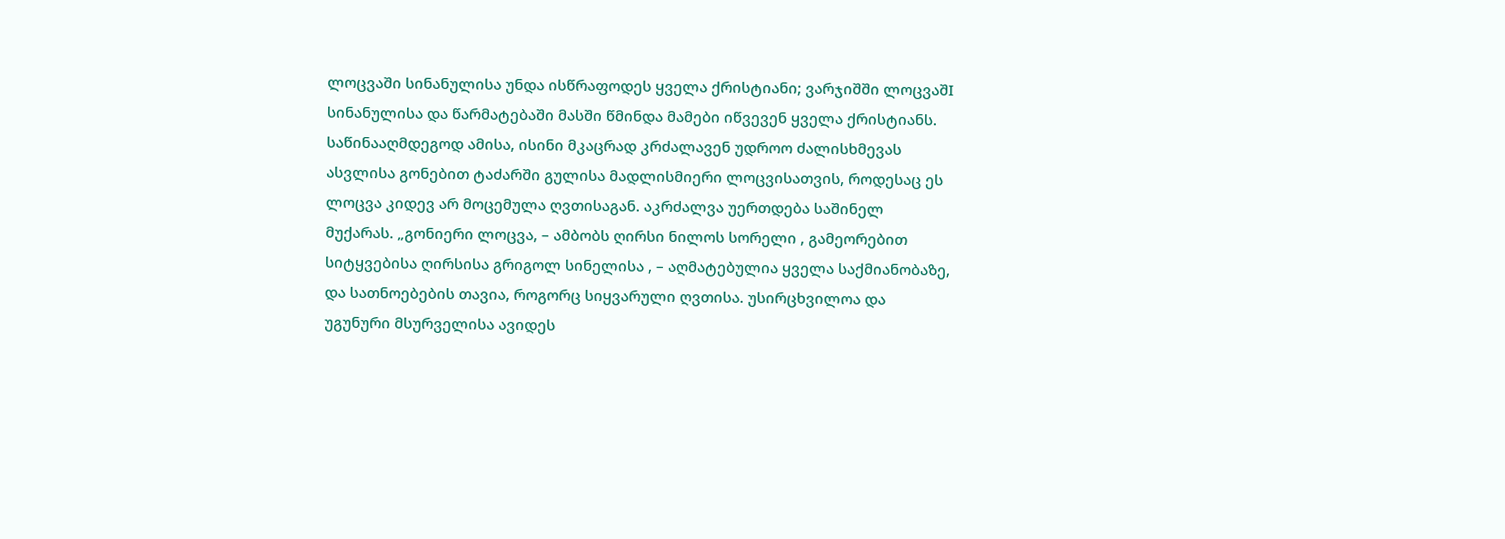ლოცვაში სინანულისა უნდა ისწრაფოდეს ყველა ქრისტიანი; ვარჯიშში ლოცვაშI სინანულისა და წარმატებაში მასში წმინდა მამები იწვევენ ყველა ქრისტიანს. საწინააღმდეგოდ ამისა, ისინი მკაცრად კრძალავენ უდროო ძალისხმევას ასვლისა გონებით ტაძარში გულისა მადლისმიერი ლოცვისათვის, როდესაც ეს ლოცვა კიდევ არ მოცემულა ღვთისაგან. აკრძალვა უერთდება საშინელ მუქარას. „გონიერი ლოცვა, – ამბობს ღირსი ნილოს სორელი , გამეორებით სიტყვებისა ღირსისა გრიგოლ სინელისა , – აღმატებულია ყველა საქმიანობაზე, და სათნოებების თავია, როგორც სიყვარული ღვთისა. უსირცხვილოა და უგუნური მსურველისა ავიდეს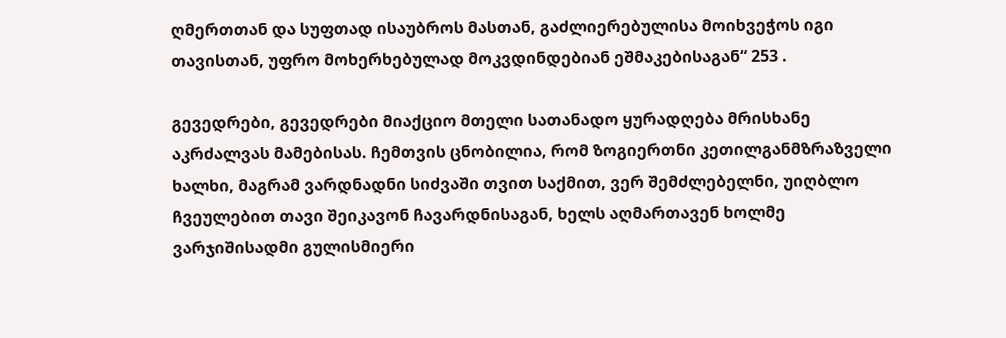ღმერთთან და სუფთად ისაუბროს მასთან, გაძლიერებულისა მოიხვეჭოს იგი თავისთან, უფრო მოხერხებულად მოკვდინდებიან ეშმაკებისაგან“ 253 .

გევედრები, გევედრები მიაქციო მთელი სათანადო ყურადღება მრისხანე აკრძალვას მამებისას. ჩემთვის ცნობილია, რომ ზოგიერთნი კეთილგანმზრაზველი ხალხი, მაგრამ ვარდნადნი სიძვაში თვით საქმით, ვერ შემძლებელნი, უიღბლო ჩვეულებით თავი შეიკავონ ჩავარდნისაგან, ხელს აღმართავენ ხოლმე ვარჯიშისადმი გულისმიერი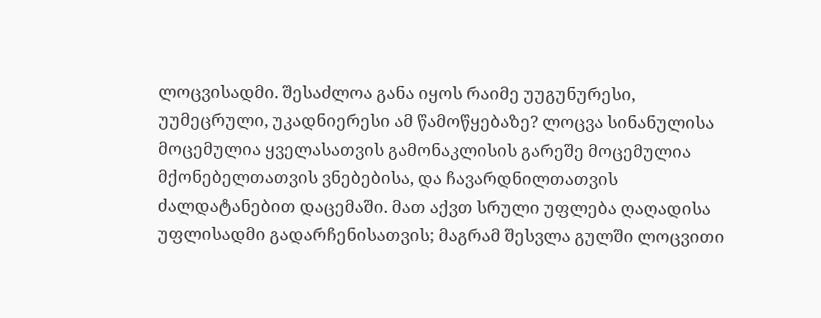ლოცვისადმი. შესაძლოა განა იყოს რაიმე უუგუნურესი, უუმეცრული, უკადნიერესი ამ წამოწყებაზე? ლოცვა სინანულისა მოცემულია ყველასათვის გამონაკლისის გარეშე მოცემულია მქონებელთათვის ვნებებისა, და ჩავარდნილთათვის ძალდატანებით დაცემაში. მათ აქვთ სრული უფლება ღაღადისა უფლისადმი გადარჩენისათვის; მაგრამ შესვლა გულში ლოცვითი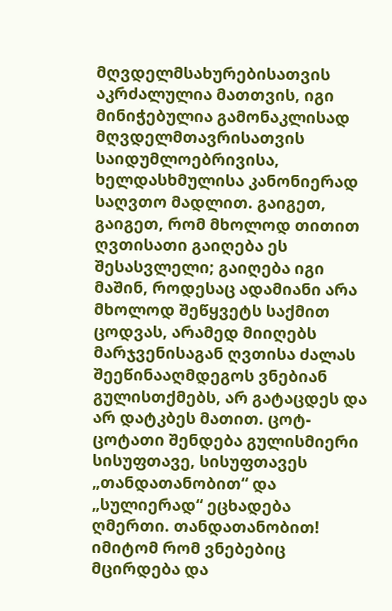მღვდელმსახურებისათვის აკრძალულია მათთვის, იგი მინიჭებულია გამონაკლისად მღვდელმთავრისათვის საიდუმლოებრივისა, ხელდასხმულისა კანონიერად საღვთო მადლით. გაიგეთ, გაიგეთ, რომ მხოლოდ თითით ღვთისათი გაიღება ეს შესასვლელი; გაიღება იგი მაშინ, როდესაც ადამიანი არა მხოლოდ შეწყვეტს საქმით ცოდვას, არამედ მიიღებს მარჯვენისაგან ღვთისა ძალას შეეწინააღმდეგოს ვნებიან გულისთქმებს, არ გატაცდეს და არ დატკბეს მათით. ცოტ-ცოტათი შენდება გულისმიერი სისუფთავე, სისუფთავეს „თანდათანობით“ და „სულიერად“ ეცხადება ღმერთი. თანდათანობით! იმიტომ რომ ვნებებიც მცირდება და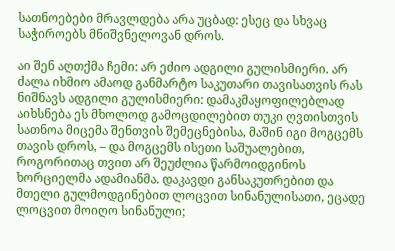სათნოებები მრავლდება არა უცბად: ესეც და სხვაც საჭიროებს მნიშვნელოვან დროს.

აი შენ აღთქმა ჩემი: არ ეძიო ადგილი გულისმიერი. არ ძალა იხმიო ამაოდ განმარტო საკუთარი თავისათვის რას ნიშნავს ადგილი გულისმიერი: დამაკმაყოფილებლად აიხსნება ეს მხოლოდ გამოცდილებით თუკი ღვთისთვის სათნოა მიცემა შენთვის შემეცნებისა, მაშინ იგი მოგცემს თავის დროს, – და მოგცემს ისეთი საშუალებით, როგორითაც თვით არ შეუძლია წარმოიდგინოს ხორციელმა ადამიანმა. დაკავდი განსაკუთრებით და მთელი გულმოდგინებით ლოცვით სინანულისათი, ეცადე ლოცვით მოიღო სინანული;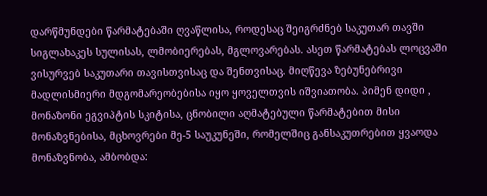დარწმუნდები წარმატებაში ღვაწლისა, როდესაც შეიგრძნებ საკუთარ თავში სიგლახაკეს სულისას, ლმობიერებას, მგლოვარებას. ასეთ წარმატებას ლოცვაში ვისურვებ საკუთარი თავისთვისაც და შენთვისაც. მიღწევა ზებუნებრივი მადლისმიერი მდგომარეობებისა იყო ყოველთვის იშვიათობა. პიმენ დიდი , მონაზონი ეგვიპტის სკიტისა, ცნობილი აღმატებული წარმატებით მისი მონაზვნებისა, მცხოვრები მე-5 საუკუნეში, რომელშიც განსაკუთრებით ყვაოდა მონაზვნობა, ამბობდა: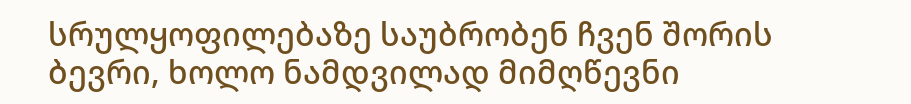სრულყოფილებაზე საუბრობენ ჩვენ შორის ბევრი, ხოლო ნამდვილად მიმღწევნი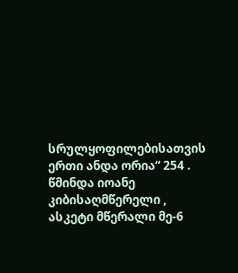სრულყოფილებისათვის ერთი ანდა ორია“ 254 . წმინდა იოანე კიბისაღმწერელი , ასკეტი მწერალი მე-6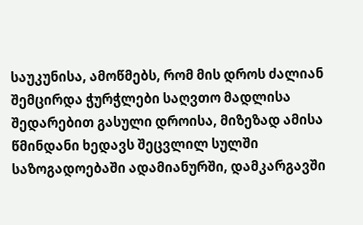საუკუნისა, ამოწმებს, რომ მის დროს ძალიან შემცირდა ჭურჭლები საღვთო მადლისა შედარებით გასული დროისა, მიზეზად ამისა წმინდანი ხედავს შეცვლილ სულში საზოგადოებაში ადამიანურში, დამკარგავში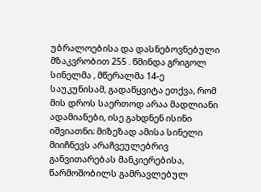უბრალოებისა და დასნებოვნებული მზაკვრობით 255 . წმინდა გრიგოლ სინელმა , მწერალმა 14-ე საუკუნისამ, გადაწყვიტა ეთქვა, რომ მის დროს საერთოდ არაა მადლიანი ადამიანები, ისე გახდნენ ისინი იშვიათნი; მიზეზად ამისა სინელი მიიჩნევს არაჩვეულებრივ განვითარებას მანკიერებისა, წარმოშობილს გამრავლებულ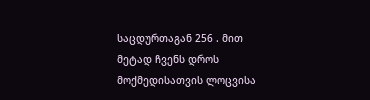საცდურთაგან 256 . მით მეტად ჩვენს დროს მოქმედისათვის ლოცვისა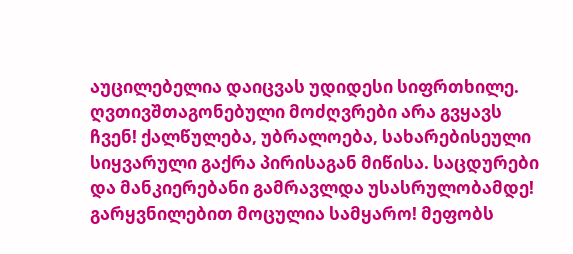აუცილებელია დაიცვას უდიდესი სიფრთხილე. ღვთივშთაგონებული მოძღვრები არა გვყავს ჩვენ! ქალწულება, უბრალოება, სახარებისეული სიყვარული გაქრა პირისაგან მიწისა. საცდურები და მანკიერებანი გამრავლდა უსასრულობამდე! გარყვნილებით მოცულია სამყარო! მეფობს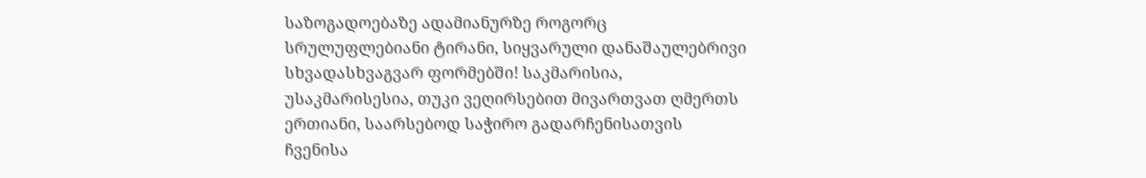საზოგადოებაზე ადამიანურზე როგორც სრულუფლებიანი ტირანი, სიყვარული დანაშაულებრივი სხვადასხვაგვარ ფორმებში! საკმარისია, უსაკმარისესია, თუკი ვეღირსებით მივართვათ ღმერთს ერთიანი, საარსებოდ საჭირო გადარჩენისათვის ჩვენისა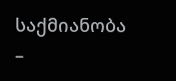საქმიანობა –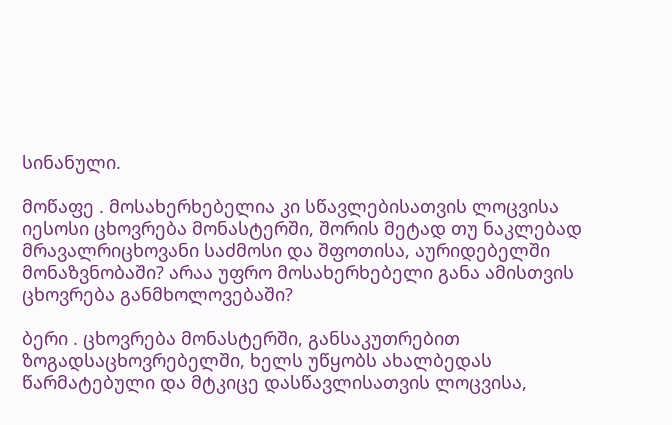სინანული.

მოწაფე . მოსახერხებელია კი სწავლებისათვის ლოცვისა იესოსი ცხოვრება მონასტერში, შორის მეტად თუ ნაკლებად მრავალრიცხოვანი საძმოსი და შფოთისა, აურიდებელში მონაზვნობაში? არაა უფრო მოსახერხებელი განა ამისთვის ცხოვრება განმხოლოვებაში?

ბერი . ცხოვრება მონასტერში, განსაკუთრებით ზოგადსაცხოვრებელში, ხელს უწყობს ახალბედას წარმატებული და მტკიცე დასწავლისათვის ლოცვისა,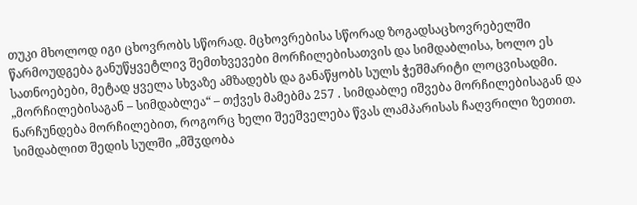თუკი მხოლოდ იგი ცხოვრობს სწორად. მცხოვრებისა სწორად ზოგადსაცხოვრებელში წარმოუდგება განუწყვეტლივ შემთხვევები მორჩილებისათვის და სიმდაბლისა, ხოლო ეს სათნოებები, მეტად ყველა სხვაზე ამზადებს და განაწყობს სულს ჭეშმარიტი ლოცვისადმი. „მორჩილებისაგან – სიმდაბლეა“ – თქვეს მამებმა 257 . სიმდაბლე იშვება მორჩილებისაგან და ნარჩუნდება მორჩილებით, როგორც ხელი შეეშველება წვას ლამპარისას ჩაღვრილი ზეთით. სიმდაბლით შედის სულში „მშჳდობა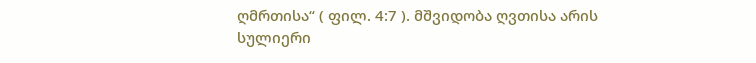ღმრთისა“ ( ფილ. 4:7 ). მშვიდობა ღვთისა არის სულიერი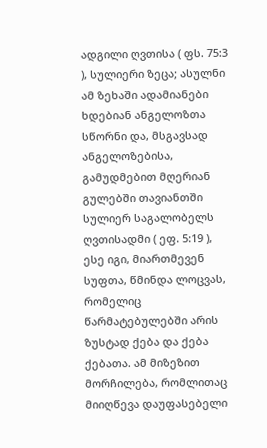ადგილი ღვთისა ( ფს. 75:3 ), სულიერი ზეცა; ასულნი ამ ზეხაში ადამიანები ხდებიან ანგელოზთა სწორნი და, მსგავსად ანგელოზებისა, გამუდმებით მღერიან გულებში თავიანთში სულიერ საგალობელს ღვთისადმი ( ეფ. 5:19 ), ესე იგი, მიართმევენ სუფთა, წმინდა ლოცვას, რომელიც წარმატებულებში არის ზუსტად ქება და ქება ქებათა. ამ მიზეზით მორჩილება, რომლითაც მიიღწევა დაუფასებელი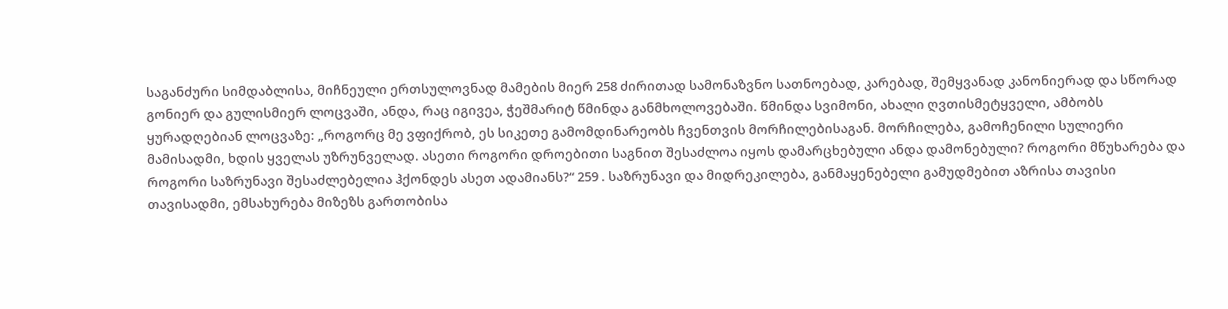საგანძური სიმდაბლისა, მიჩნეული ერთსულოვნად მამების მიერ 258 ძირითად სამონაზვნო სათნოებად, კარებად, შემყვანად კანონიერად და სწორად გონიერ და გულისმიერ ლოცვაში, ანდა, რაც იგივეა, ჭეშმარიტ წმინდა განმხოლოვებაში. წმინდა სვიმონი, ახალი ღვთისმეტყველი, ამბობს ყურადღებიან ლოცვაზე: „როგორც მე ვფიქრობ, ეს სიკეთე გამომდინარეობს ჩვენთვის მორჩილებისაგან. მორჩილება, გამოჩენილი სულიერი მამისადმი, ხდის ყველას უზრუნველად. ასეთი როგორი დროებითი საგნით შესაძლოა იყოს დამარცხებული ანდა დამონებული? როგორი მწუხარება და როგორი საზრუნავი შესაძლებელია ჰქონდეს ასეთ ადამიანს?“ 259 . საზრუნავი და მიდრეკილება, განმაყენებელი გამუდმებით აზრისა თავისი თავისადმი, ემსახურება მიზეზს გართობისა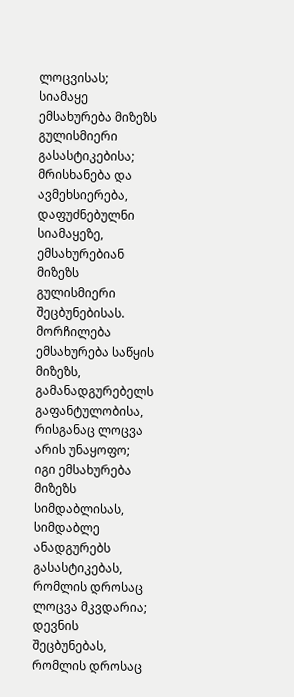ლოცვისას; სიამაყე ემსახურება მიზეზს გულისმიერი გასასტიკებისა; მრისხანება და ავმეხსიერება, დაფუძნებულნი სიამაყეზე, ემსახურებიან მიზეზს გულისმიერი შეცბუნებისას. მორჩილება ემსახურება საწყის მიზეზს, გამანადგურებელს გაფანტულობისა, რისგანაც ლოცვა არის უნაყოფო; იგი ემსახურება მიზეზს სიმდაბლისას, სიმდაბლე ანადგურებს გასასტიკებას, რომლის დროსაც ლოცვა მკვდარია; დევნის შეცბუნებას, რომლის დროსაც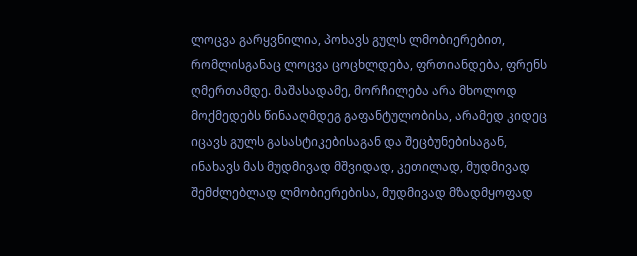ლოცვა გარყვნილია, პოხავს გულს ლმობიერებით, რომლისგანაც ლოცვა ცოცხლდება, ფრთიანდება, ფრენს ღმერთამდე. მაშასადამე, მორჩილება არა მხოლოდ მოქმედებს წინააღმდეგ გაფანტულობისა, არამედ კიდეც იცავს გულს გასასტიკებისაგან და შეცბუნებისაგან, ინახავს მას მუდმივად მშვიდად, კეთილად, მუდმივად შემძლებლად ლმობიერებისა, მუდმივად მზადმყოფად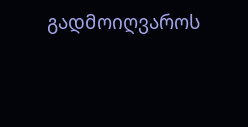გადმოიღვაროს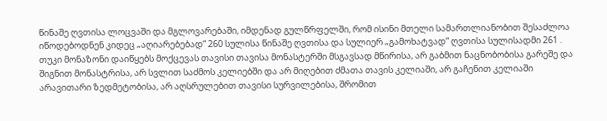წინაშე ღვთისა ლოცვაში და მგლოვარებაში, იმდენად გულწრფელში, რომ ისინი მთელი სამართლიანობით შესაძლოა იწოდებოდნენ კიდეც „აღიარებებად“ 260 სულისა წინაშე ღვთისა და სულიერ „გამოხატვად“ ღვთისა სულისადმი 261 . თუკი მონაზონი დაიწყებს მოქცევას თავისი თავისა მონასტერში მსგავსად მწირისა, არ გაბმით ნაცნობობისა გარეშე და შიგნით მონასტრისა, არ სვლით საძმოს კელიებში და არ მიღებით ძმათა თავის კელიაში, არ გაჩენით კელიაში არავითარი ზედმეტობისა, არ აღსრულებით თავისი სურვილებისა, შრომით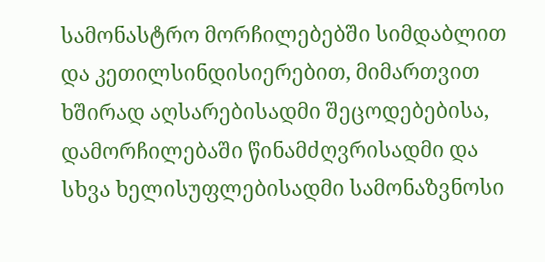სამონასტრო მორჩილებებში სიმდაბლით და კეთილსინდისიერებით, მიმართვით ხშირად აღსარებისადმი შეცოდებებისა, დამორჩილებაში წინამძღვრისადმი და სხვა ხელისუფლებისადმი სამონაზვნოსი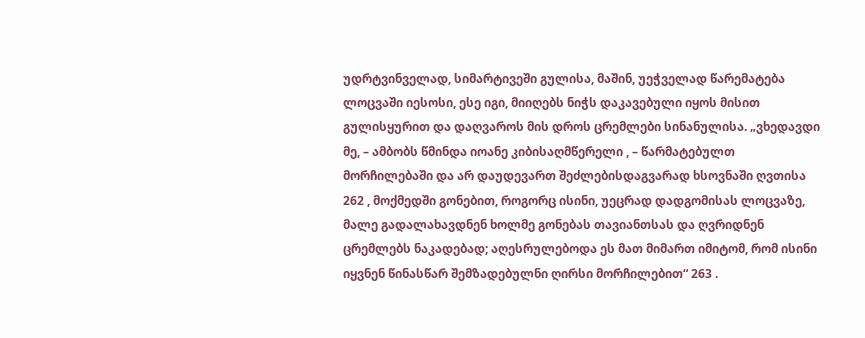უდრტვინველად, სიმარტივეში გულისა, მაშინ, უეჭველად წარემატება ლოცვაში იესოსი, ესე იგი, მიიღებს ნიჭს დაკავებული იყოს მისით გულისყურით და დაღვაროს მის დროს ცრემლები სინანულისა. „ვხედავდი მე, – ამბობს წმინდა იოანე კიბისაღმწერელი , – წარმატებულთ მორჩილებაში და არ დაუდევართ შეძლებისდაგვარად ხსოვნაში ღვთისა 262 , მოქმედში გონებით, როგორც ისინი, უეცრად დადგომისას ლოცვაზე, მალე გადალახავდნენ ხოლმე გონებას თავიანთსას და ღვრიდნენ ცრემლებს ნაკადებად; აღესრულებოდა ეს მათ მიმართ იმიტომ, რომ ისინი იყვნენ წინასწარ შემზადებულნი ღირსი მორჩილებით“ 263 .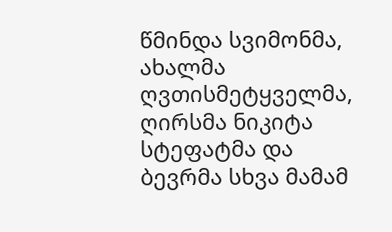წმინდა სვიმონმა, ახალმა ღვთისმეტყველმა, ღირსმა ნიკიტა სტეფატმა და ბევრმა სხვა მამამ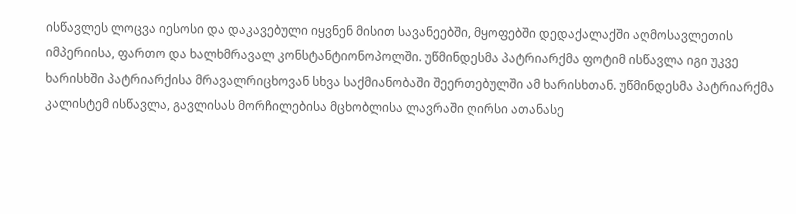ისწავლეს ლოცვა იესოსი და დაკავებული იყვნენ მისით სავანეებში, მყოფებში დედაქალაქში აღმოსავლეთის იმპერიისა, ფართო და ხალხმრავალ კონსტანტიონოპოლში. უწმინდესმა პატრიარქმა ფოტიმ ისწავლა იგი უკვე ხარისხში პატრიარქისა მრავალრიცხოვან სხვა საქმიანობაში შეერთებულში ამ ხარისხთან. უწმინდესმა პატრიარქმა კალისტემ ისწავლა, გავლისას მორჩილებისა მცხობლისა ლავრაში ღირსი ათანასე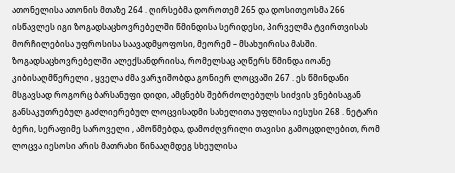ათონელისა ათონის მთაზე 264 . ღირსებმა დოროთემ 265 და დოსითეოსმა 266 ისწავლეს იგი ზოგადსაცხოვრებელში წმინდისა სერიდესი, პირველმა ტვირთვისას მორჩილებისა უფროსისა საავადმყოფოსი, მეორემ – მსახუირისა მასში. ზოგადსაცხოვრებელში ალექსანდრიისა, რომელსაც აღწერს წმინდა იოანე კიბისაღმწერელი , ყველა ძმა ვარჯიშობდა გონიერ ლოცვაში 267 . ეს წმინდანი მსგავსად როგორც ბარსანუფი დიდი, ამცნებს შებრძოლებულს სიძვის ვნებისაგან განსაკუთრებულ გაძლიერებულ ლოცვისადმი სახელითა უფლისა იესუსი 268 . ნეტარი ბერი, სერაფიმე საროველი , ამოწმებდა, დამოძღვრილი თავისი გამოცდილებით, რომ ლოცვა იესოსი არის მათრახი წინააღმდეგ სხეულისა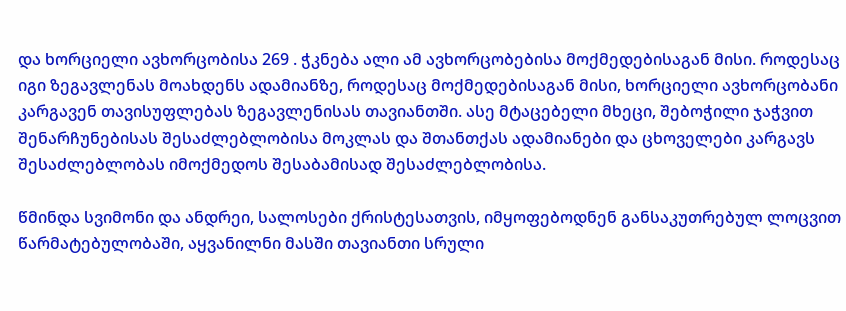და ხორციელი ავხორცობისა 269 . ჭკნება ალი ამ ავხორცობებისა მოქმედებისაგან მისი. როდესაც იგი ზეგავლენას მოახდენს ადამიანზე, როდესაც მოქმედებისაგან მისი, ხორციელი ავხორცობანი კარგავენ თავისუფლებას ზეგავლენისას თავიანთში. ასე მტაცებელი მხეცი, შებოჭილი ჯაჭვით შენარჩუნებისას შესაძლებლობისა მოკლას და შთანთქას ადამიანები და ცხოველები კარგავს შესაძლებლობას იმოქმედოს შესაბამისად შესაძლებლობისა.

წმინდა სვიმონი და ანდრეი, სალოსები ქრისტესათვის, იმყოფებოდნენ განსაკუთრებულ ლოცვით წარმატებულობაში, აყვანილნი მასში თავიანთი სრული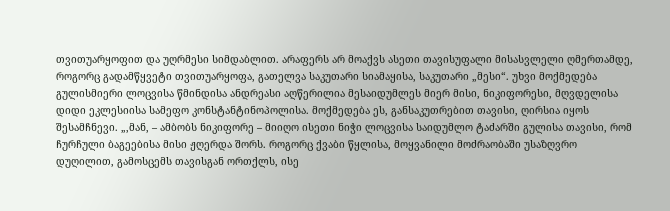თვითუარყოფით და უღრმესი სიმდაბლით. არაფერს არ მოაქვს ასეთი თავისუფალი მისასვლელი ღმერთამდე, როგორც გადამწყვეტი თვითუარყოფა, გათელვა საკუთარი სიამაყისა, საკუთარი „მესი“. უხვი მოქმედება გულისმიერი ლოცვისა წმინდისა ანდრეასი აღწერილია მესაიდუმლეს მიერ მისი, ნიკიფორესი, მღვდელისა დიდი ეკლესიისა სამეფო კონსტანტინოპოლისა. მოქმედება ეს, განსაკუთრებით თავისი, ღირსია იყოს შესამჩნევი. „,მან, – ამბობს ნიკიფორე – მიიღო ისეთი ნიჭი ლოცვისა საიდუმლო ტაძარში გულისა თავისი, რომ ჩურჩული ბაგეებისა მისი ჟღერდა შორს. როგორც ქვაბი წყლისა, მოყვანილი მოძრაობაში უსაზღვრო დუღილით, გამოსცემს თავისგან ორთქლს, ისე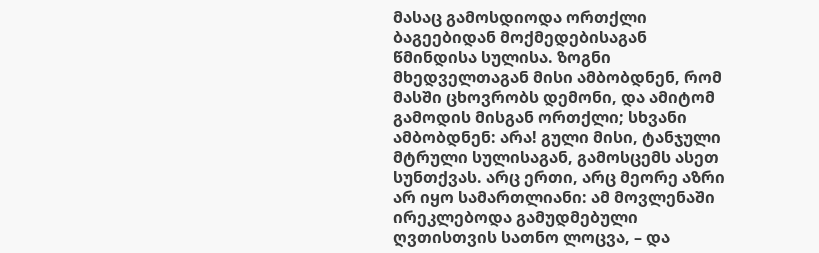მასაც გამოსდიოდა ორთქლი ბაგეებიდან მოქმედებისაგან წმინდისა სულისა. ზოგნი მხედველთაგან მისი ამბობდნენ, რომ მასში ცხოვრობს დემონი, და ამიტომ გამოდის მისგან ორთქლი; სხვანი ამბობდნენ: არა! გული მისი, ტანჯული მტრული სულისაგან, გამოსცემს ასეთ სუნთქვას. არც ერთი, არც მეორე აზრი არ იყო სამართლიანი: ამ მოვლენაში ირეკლებოდა გამუდმებული ღვთისთვის სათნო ლოცვა, – და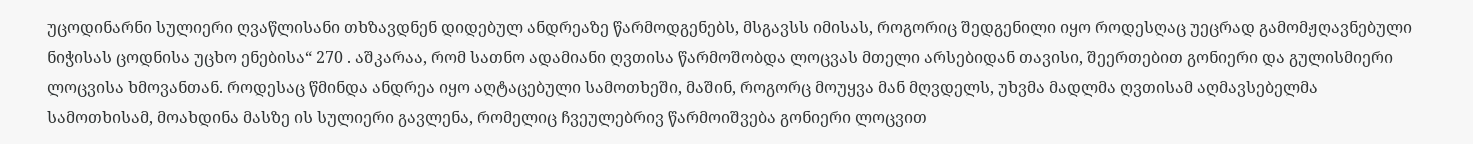უცოდინარნი სულიერი ღვაწლისანი თხზავდნენ დიდებულ ანდრეაზე წარმოდგენებს, მსგავსს იმისას, როგორიც შედგენილი იყო როდესღაც უეცრად გამომჟღავნებული ნიჭისას ცოდნისა უცხო ენებისა“ 270 . აშკარაა, რომ სათნო ადამიანი ღვთისა წარმოშობდა ლოცვას მთელი არსებიდან თავისი, შეერთებით გონიერი და გულისმიერი ლოცვისა ხმოვანთან. როდესაც წმინდა ანდრეა იყო აღტაცებული სამოთხეში, მაშინ, როგორც მოუყვა მან მღვდელს, უხვმა მადლმა ღვთისამ აღმავსებელმა სამოთხისამ, მოახდინა მასზე ის სულიერი გავლენა, რომელიც ჩვეულებრივ წარმოიშვება გონიერი ლოცვით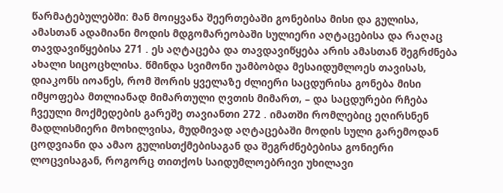წარმატებულებში: მან მოიყვანა შეერთებაში გონებისა მისი და გულისა, ამასთან ადამიანი მოდის მდგომარეობაში სულიერი აღტაცებისა და რაღაც თავდავიწყებისა 271 . ეს აღტაცება და თავდავიწყება არის ამასთან შეგრძნება ახალი სიცოცხლისა. წმინდა სვიმონი უამბობდა მესაიდუმლოეს თავისას, დიაკონს იოანეს, რომ შორის ყველაზე ძლიერი საცდურისა გონება მისი იმყოფება მთლიანად მიმართული ღვთის მიმართ, – და საცდურები რჩება ჩვეული მოქმედების გარეშე თავიანთი 272 . იმათში რომლებიც ეღირსნენ მადლისმიერი მოხილვისა, მუდმივად აღტაცებაში მოდის სული გარემოდან ცოდვიანი და ამაო გულისთქმებისაგან და შეგრძნებებისა გონიერი ლოცვისაგან, როგორც თითქოს საიდუმლოებრივი უხილავი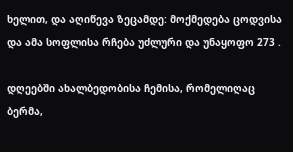ხელით, და აღიწევა ზეცამდე: მოქმედება ცოდვისა და ამა სოფლისა რჩება უძლური და უნაყოფო 273 .

დღეებში ახალბედობისა ჩემისა, რომელიღაც ბერმა,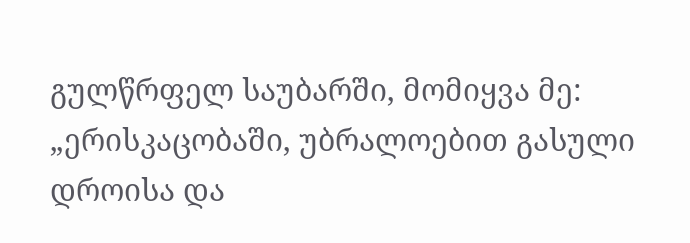გულწრფელ საუბარში, მომიყვა მე: „ერისკაცობაში, უბრალოებით გასული დროისა და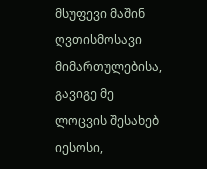მსუფევი მაშინ ღვთისმოსავი მიმართულებისა, გავიგე მე ლოცვის შესახებ იესოსი,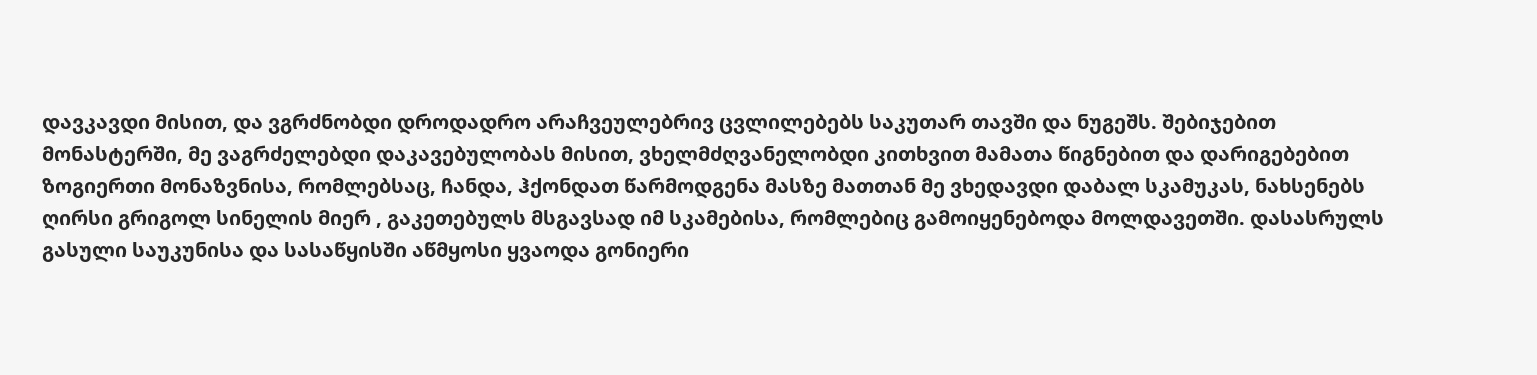დავკავდი მისით, და ვგრძნობდი დროდადრო არაჩვეულებრივ ცვლილებებს საკუთარ თავში და ნუგეშს. შებიჯებით მონასტერში, მე ვაგრძელებდი დაკავებულობას მისით, ვხელმძღვანელობდი კითხვით მამათა წიგნებით და დარიგებებით ზოგიერთი მონაზვნისა, რომლებსაც, ჩანდა, ჰქონდათ წარმოდგენა მასზე მათთან მე ვხედავდი დაბალ სკამუკას, ნახსენებს ღირსი გრიგოლ სინელის მიერ , გაკეთებულს მსგავსად იმ სკამებისა, რომლებიც გამოიყენებოდა მოლდავეთში. დასასრულს გასული საუკუნისა და სასაწყისში აწმყოსი ყვაოდა გონიერი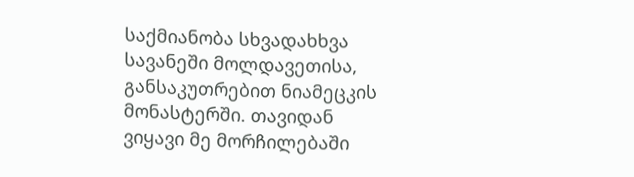საქმიანობა სხვადახხვა სავანეში მოლდავეთისა, განსაკუთრებით ნიამეცკის მონასტერში. თავიდან ვიყავი მე მორჩილებაში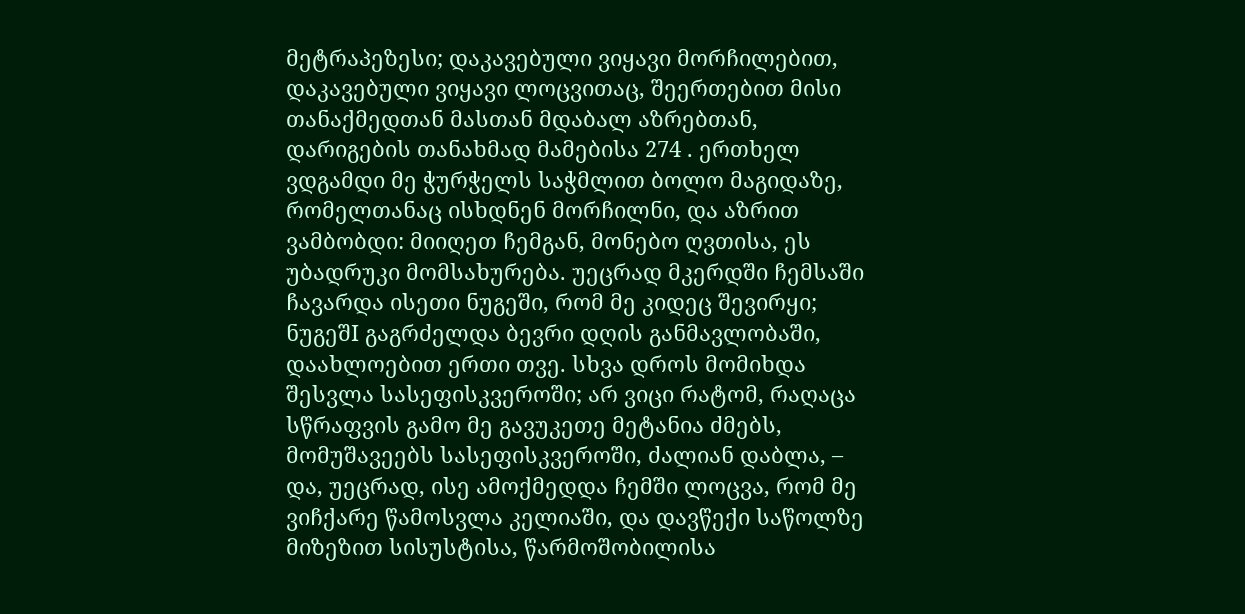მეტრაპეზესი; დაკავებული ვიყავი მორჩილებით, დაკავებული ვიყავი ლოცვითაც, შეერთებით მისი თანაქმედთან მასთან მდაბალ აზრებთან, დარიგების თანახმად მამებისა 274 . ერთხელ ვდგამდი მე ჭურჭელს საჭმლით ბოლო მაგიდაზე, რომელთანაც ისხდნენ მორჩილნი, და აზრით ვამბობდი: მიიღეთ ჩემგან, მონებო ღვთისა, ეს უბადრუკი მომსახურება. უეცრად მკერდში ჩემსაში ჩავარდა ისეთი ნუგეში, რომ მე კიდეც შევირყი; ნუგეშI გაგრძელდა ბევრი დღის განმავლობაში, დაახლოებით ერთი თვე. სხვა დროს მომიხდა შესვლა სასეფისკვეროში; არ ვიცი რატომ, რაღაცა სწრაფვის გამო მე გავუკეთე მეტანია ძმებს, მომუშავეებს სასეფისკვეროში, ძალიან დაბლა, – და, უეცრად, ისე ამოქმედდა ჩემში ლოცვა, რომ მე ვიჩქარე წამოსვლა კელიაში, და დავწექი საწოლზე მიზეზით სისუსტისა, წარმოშობილისა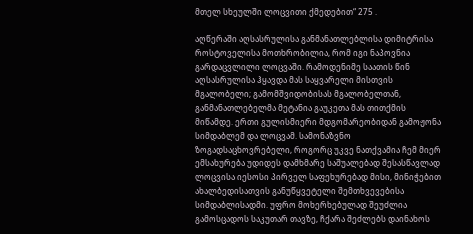მთელ სხეულში ლოცვითი ქმედებით“ 275 .

აღწერაში აღსასრულისა განმანათლებლისა დიმიტრისა როსტოველისა მოთხრობილია, რომ იგი ნაპოვნია გარდაცვლილი ლოცვაში. რამოდენიმე საათის წინ აღსასრულისა ჰყავდა მას საყვარელი მისთვის მგალობელი; გამომშვიდობისას მგალობელთან, განმანათლებელმა მეტანია გაუკეთა მას თითქმის მიწამდე. ერთი გულისმიერი მდგომარეობიდან გამოჟონა სიმდაბლემ და ლოცვამ. სამონაზვნო ზოგადსაცხოვრებელი, როგორც უკვე ნათქვამია ჩემ მიერ ემსახურება უდიდეს დამხმარე საშუალებად შესასწავლად ლოცვისა იესოსი პირველ საფეხურებად მისი, მინიჭებით ახალბედისათვის განუწყვეტელი შემთხვევებისა სიმდაბლისადმი. უფრო მოხერხებულად შეუძლია გამოსცადოს საკუთარ თავზე, ჩქარა შეძლებს დაინახოს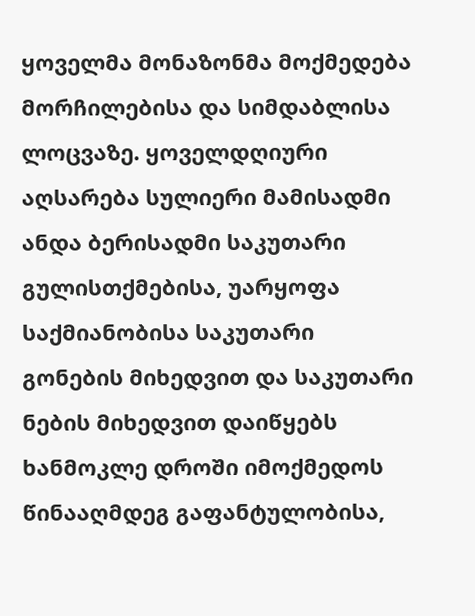ყოველმა მონაზონმა მოქმედება მორჩილებისა და სიმდაბლისა ლოცვაზე. ყოველდღიური აღსარება სულიერი მამისადმი ანდა ბერისადმი საკუთარი გულისთქმებისა, უარყოფა საქმიანობისა საკუთარი გონების მიხედვით და საკუთარი ნების მიხედვით დაიწყებს ხანმოკლე დროში იმოქმედოს წინააღმდეგ გაფანტულობისა,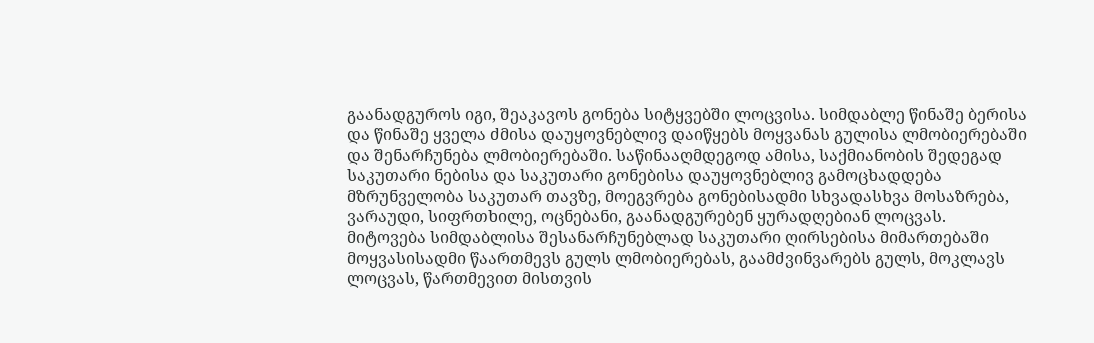გაანადგუროს იგი, შეაკავოს გონება სიტყვებში ლოცვისა. სიმდაბლე წინაშე ბერისა და წინაშე ყველა ძმისა დაუყოვნებლივ დაიწყებს მოყვანას გულისა ლმობიერებაში და შენარჩუნება ლმობიერებაში. საწინააღმდეგოდ ამისა, საქმიანობის შედეგად საკუთარი ნებისა და საკუთარი გონებისა დაუყოვნებლივ გამოცხადდება მზრუნველობა საკუთარ თავზე, მოეგვრება გონებისადმი სხვადასხვა მოსაზრება, ვარაუდი, სიფრთხილე, ოცნებანი, გაანადგურებენ ყურადღებიან ლოცვას. მიტოვება სიმდაბლისა შესანარჩუნებლად საკუთარი ღირსებისა მიმართებაში მოყვასისადმი წაართმევს გულს ლმობიერებას, გაამძვინვარებს გულს, მოკლავს ლოცვას, წართმევით მისთვის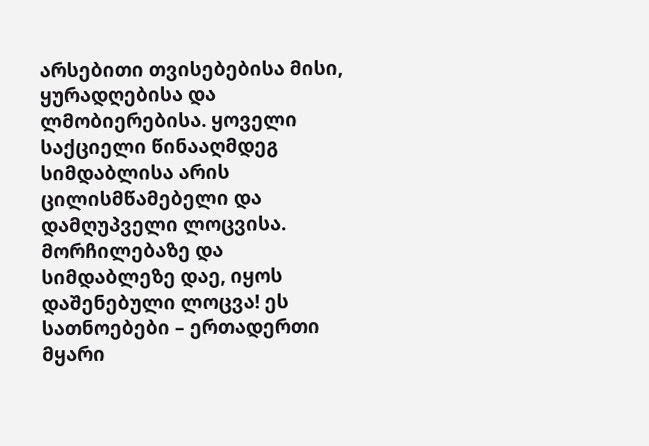არსებითი თვისებებისა მისი, ყურადღებისა და ლმობიერებისა. ყოველი საქციელი წინააღმდეგ სიმდაბლისა არის ცილისმწამებელი და დამღუპველი ლოცვისა. მორჩილებაზე და სიმდაბლეზე დაე, იყოს დაშენებული ლოცვა! ეს სათნოებები – ერთადერთი მყარი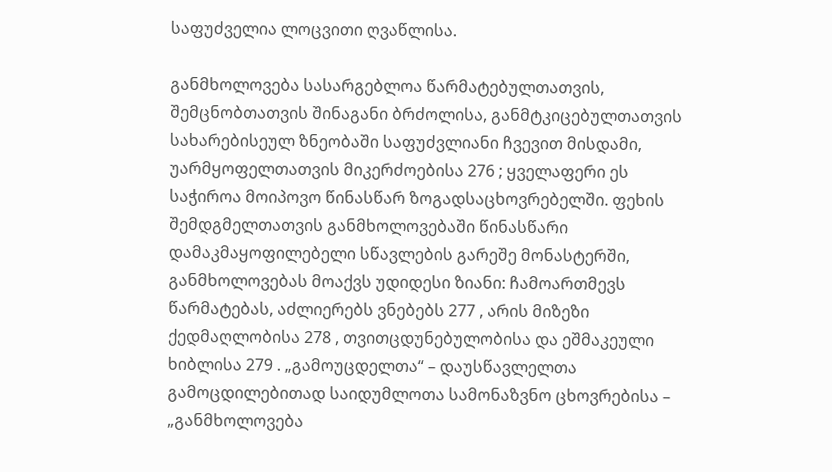საფუძველია ლოცვითი ღვაწლისა.

განმხოლოვება სასარგებლოა წარმატებულთათვის, შემცნობთათვის შინაგანი ბრძოლისა, განმტკიცებულთათვის სახარებისეულ ზნეობაში საფუძვლიანი ჩვევით მისდამი, უარმყოფელთათვის მიკერძოებისა 276 ; ყველაფერი ეს საჭიროა მოიპოვო წინასწარ ზოგადსაცხოვრებელში. ფეხის შემდგმელთათვის განმხოლოვებაში წინასწარი დამაკმაყოფილებელი სწავლების გარეშე მონასტერში, განმხოლოვებას მოაქვს უდიდესი ზიანი: ჩამოართმევს წარმატებას, აძლიერებს ვნებებს 277 , არის მიზეზი ქედმაღლობისა 278 , თვითცდუნებულობისა და ეშმაკეული ხიბლისა 279 . „გამოუცდელთა“ – დაუსწავლელთა გამოცდილებითად საიდუმლოთა სამონაზვნო ცხოვრებისა – „განმხოლოვება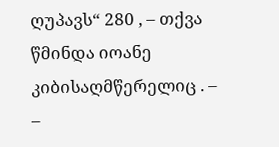ღუპავს“ 280 , – თქვა წმინდა იოანე კიბისაღმწერელიც . – –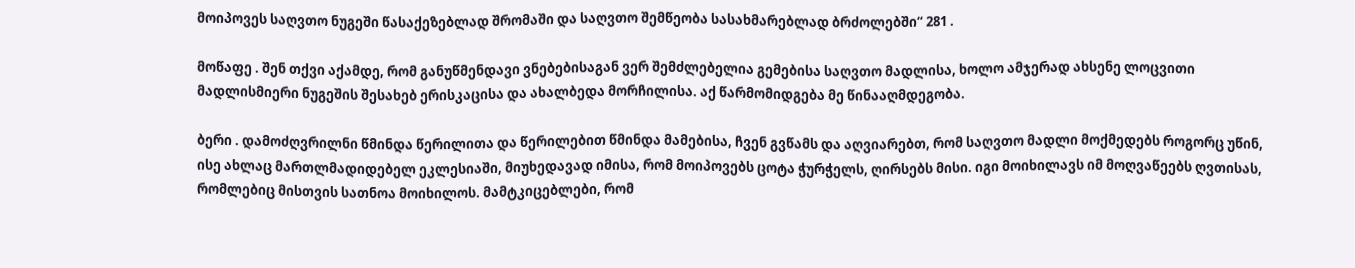მოიპოვეს საღვთო ნუგეში წასაქეზებლად შრომაში და საღვთო შემწეობა სასახმარებლად ბრძოლებში“ 281 .

მოწაფე . შენ თქვი აქამდე, რომ განუწმენდავი ვნებებისაგან ვერ შემძლებელია გემებისა საღვთო მადლისა, ხოლო ამჯერად ახსენე ლოცვითი მადლისმიერი ნუგეშის შესახებ ერისკაცისა და ახალბედა მორჩილისა. აქ წარმომიდგება მე წინააღმდეგობა.

ბერი . დამოძღვრილნი წმინდა წერილითა და წერილებით წმინდა მამებისა, ჩვენ გვწამს და აღვიარებთ, რომ საღვთო მადლი მოქმედებს როგორც უწინ, ისე ახლაც მართლმადიდებელ ეკლესიაში, მიუხედავად იმისა, რომ მოიპოვებს ცოტა ჭურჭელს, ღირსებს მისი. იგი მოიხილავს იმ მოღვაწეებს ღვთისას, რომლებიც მისთვის სათნოა მოიხილოს. მამტკიცებლები, რომ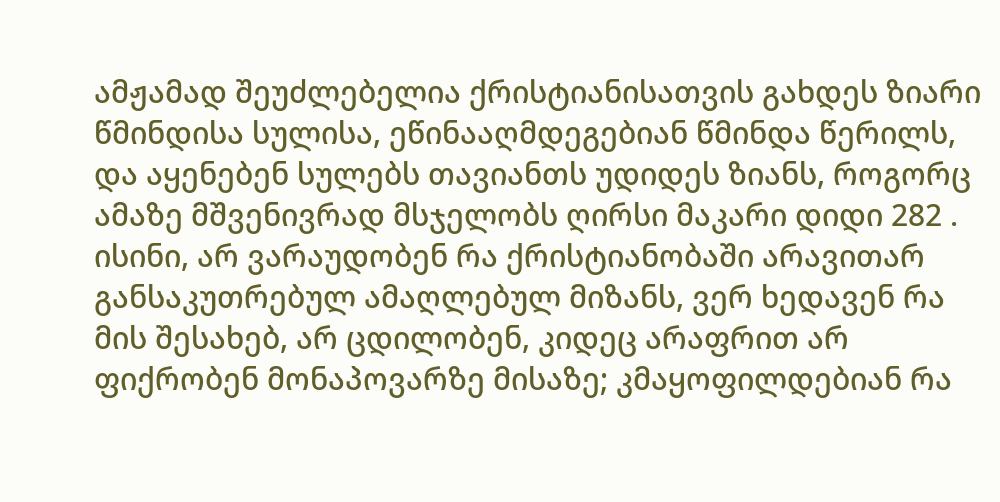ამჟამად შეუძლებელია ქრისტიანისათვის გახდეს ზიარი წმინდისა სულისა, ეწინააღმდეგებიან წმინდა წერილს, და აყენებენ სულებს თავიანთს უდიდეს ზიანს, როგორც ამაზე მშვენივრად მსჯელობს ღირსი მაკარი დიდი 282 . ისინი, არ ვარაუდობენ რა ქრისტიანობაში არავითარ განსაკუთრებულ ამაღლებულ მიზანს, ვერ ხედავენ რა მის შესახებ, არ ცდილობენ, კიდეც არაფრით არ ფიქრობენ მონაპოვარზე მისაზე; კმაყოფილდებიან რა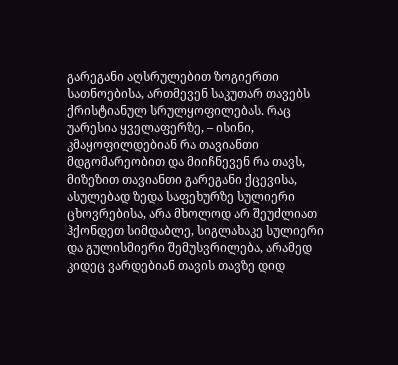გარეგანი აღსრულებით ზოგიერთი სათნოებისა, ართმევენ საკუთარ თავებს ქრისტიანულ სრულყოფილებას. რაც უარესია ყველაფერზე, – ისინი, კმაყოფილდებიან რა თავიანთი მდგომარეობით და მიიჩნევენ რა თავს, მიზეზით თავიანთი გარეგანი ქცევისა, ასულებად ზედა საფეხურზე სულიერი ცხოვრებისა, არა მხოლოდ არ შეუძლიათ ჰქონდეთ სიმდაბლე, სიგლახაკე სულიერი და გულისმიერი შემუსვრილება, არამედ კიდეც ვარდებიან თავის თავზე დიდ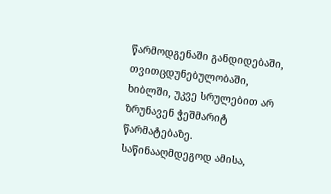წარმოდგენაში განდიდებაში, თვითცდუნებულობაში, ხიბლში, უკვე სრულებით არ ზრუნავენ ჭეშმარიტ წარმატებაზე. საწინააღმდეგოდ ამისა,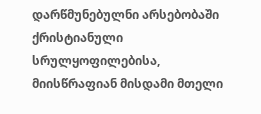დარწმუნებულნი არსებობაში ქრისტიანული სრულყოფილებისა, მიისწრაფიან მისდამი მთელი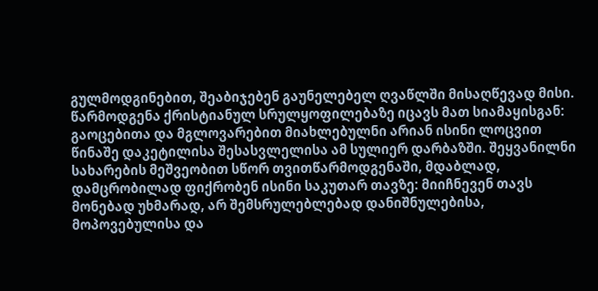გულმოდგინებით, შეაბიჯებენ გაუნელებელ ღვაწლში მისაღწევად მისი. წარმოდგენა ქრისტიანულ სრულყოფილებაზე იცავს მათ სიამაყისგან: გაოცებითა და მგლოვარებით მიახლებულნი არიან ისინი ლოცვით წინაშე დაკეტილისა შესასვლელისა ამ სულიერ დარბაზში. შეყვანილნი სახარების მეშვეობით სწორ თვითწარმოდგენაში, მდაბლად, დამცრობილად ფიქრობენ ისინი საკუთარ თავზე: მიიჩნევენ თავს მონებად უხმარად, არ შემსრულებლებად დანიშნულებისა, მოპოვებულისა და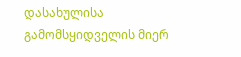დასახულისა გამომსყიდველის მიერ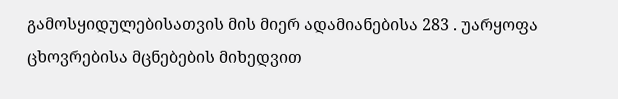გამოსყიდულებისათვის მის მიერ ადამიანებისა 283 . უარყოფა ცხოვრებისა მცნებების მიხედვით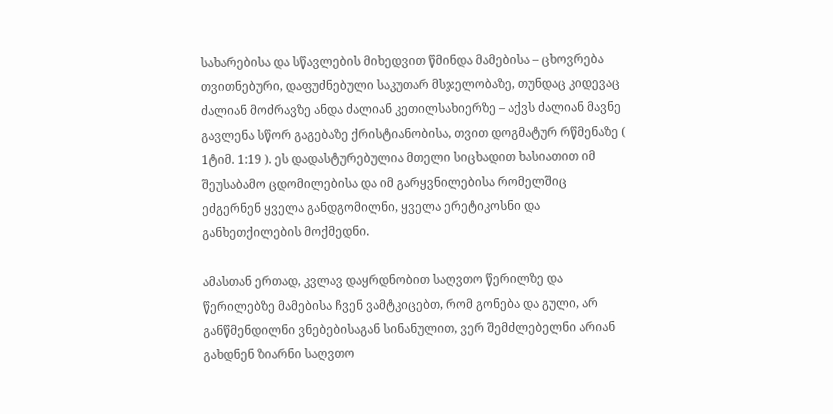სახარებისა და სწავლების მიხედვით წმინდა მამებისა – ცხოვრება თვითნებური, დაფუძნებული საკუთარ მსჯელობაზე, თუნდაც კიდევაც ძალიან მოძრავზე ანდა ძალიან კეთილსახიერზე – აქვს ძალიან მავნე გავლენა სწორ გაგებაზე ქრისტიანობისა, თვით დოგმატურ რწმენაზე ( 1ტიმ. 1:19 ). ეს დადასტურებულია მთელი სიცხადით ხასიათით იმ შეუსაბამო ცდომილებისა და იმ გარყვნილებისა რომელშიც ეძგერნენ ყველა განდგომილნი, ყველა ერეტიკოსნი და განხეთქილების მოქმედნი.

ამასთან ერთად, კვლავ დაყრდნობით საღვთო წერილზე და წერილებზე მამებისა ჩვენ ვამტკიცებთ, რომ გონება და გული, არ განწმენდილნი ვნებებისაგან სინანულით, ვერ შემძლებელნი არიან გახდნენ ზიარნი საღვთო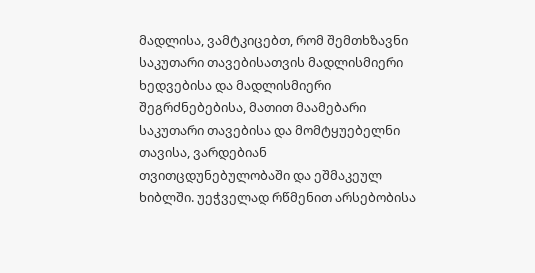მადლისა, ვამტკიცებთ, რომ შემთხზავნი საკუთარი თავებისათვის მადლისმიერი ხედვებისა და მადლისმიერი შეგრძნებებისა, მათით მაამებარი საკუთარი თავებისა და მომტყუებელნი თავისა, ვარდებიან თვითცდუნებულობაში და ეშმაკეულ ხიბლში. უეჭველად რწმენით არსებობისა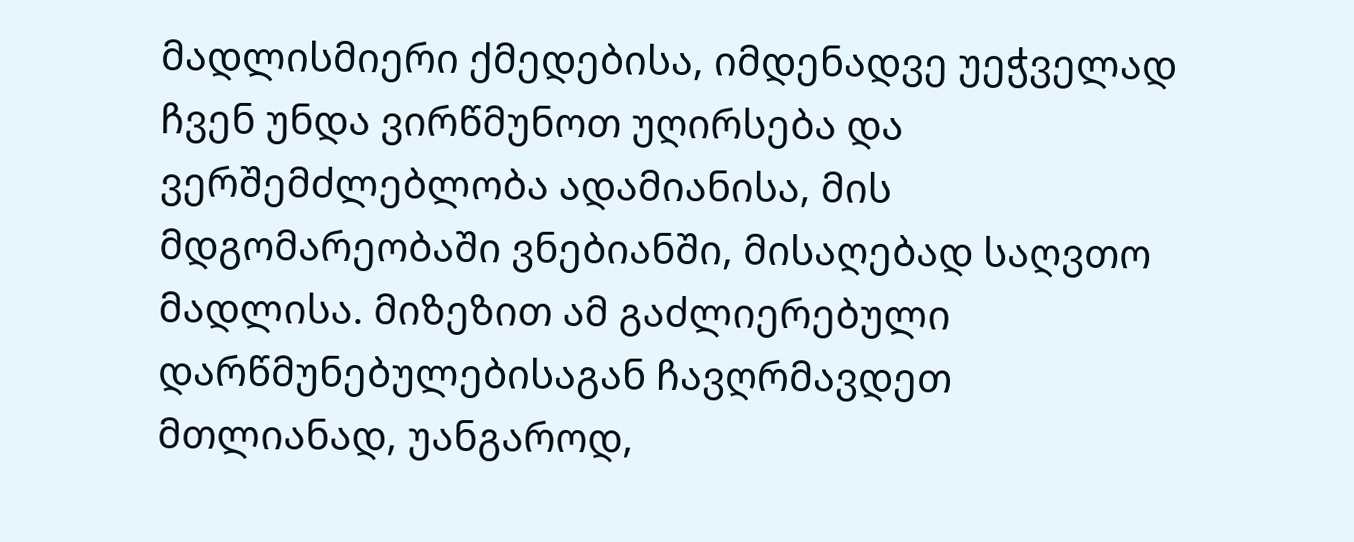მადლისმიერი ქმედებისა, იმდენადვე უეჭველად ჩვენ უნდა ვირწმუნოთ უღირსება და ვერშემძლებლობა ადამიანისა, მის მდგომარეობაში ვნებიანში, მისაღებად საღვთო მადლისა. მიზეზით ამ გაძლიერებული დარწმუნებულებისაგან ჩავღრმავდეთ მთლიანად, უანგაროდ,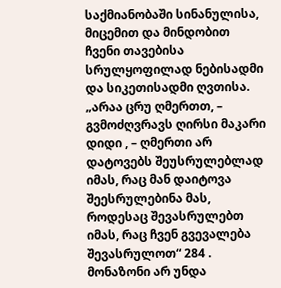საქმიანობაში სინანულისა, მიცემით და მინდობით ჩვენი თავებისა სრულყოფილად ნებისადმი და სიკეთისადმი ღვთისა. „არაა ცრუ ღმერთთ, – გვმოძღვრავს ღირსი მაკარი დიდი , – ღმერთი არ დატოვებს შეუსრულებლად იმას, რაც მან დაიტოვა შეესრულებინა მას, როდესაც შევასრულებთ იმას, რაც ჩვენ გვევალება შევასრულოთ“ 284 . მონაზონი არ უნდა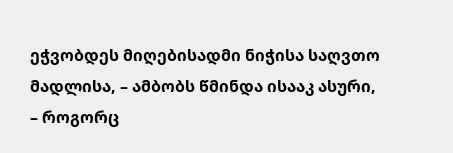ეჭვობდეს მიღებისადმი ნიჭისა საღვთო მადლისა, – ამბობს წმინდა ისააკ ასური, – როგორც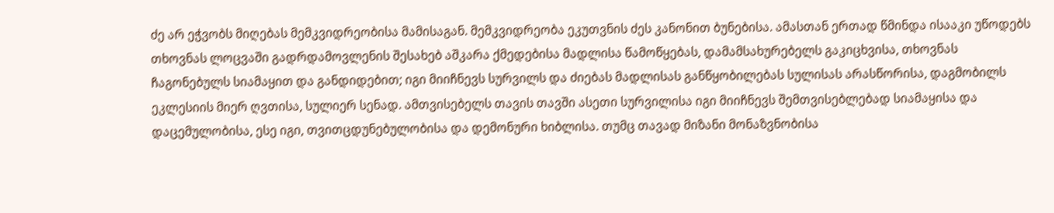ძე არ ეჭვობს მიღებას მემკვიდრეობისა მამისაგან. მემკვიდრეობა ეკუთვნის ძეს კანონით ბუნებისა. ამასთან ერთად წმინდა ისააკი უწოდებს თხოვნას ლოცვაში გადრდამოვლენის შესახებ აშკარა ქმედებისა მადლისა წამოწყებას, დამამსახურებელს გაკიცხვისა, თხოვნას ჩაგონებულს სიამაყით და განდიდებით; იგი მიიჩნევს სურვილს და ძიებას მადლისას განწყობილებას სულისას არასწორისა, დაგმობილს ეკლესიის მიერ ღვთისა, სულიერ სენად. ამთვისებელს თავის თავში ასეთი სურვილისა იგი მიიჩნევს შემთვისებლებად სიამაყისა და დაცემულობისა, ესე იგი, თვითცდუნებულობისა და დემონური ხიბლისა. თუმც თავად მიზანი მონაზვნობისა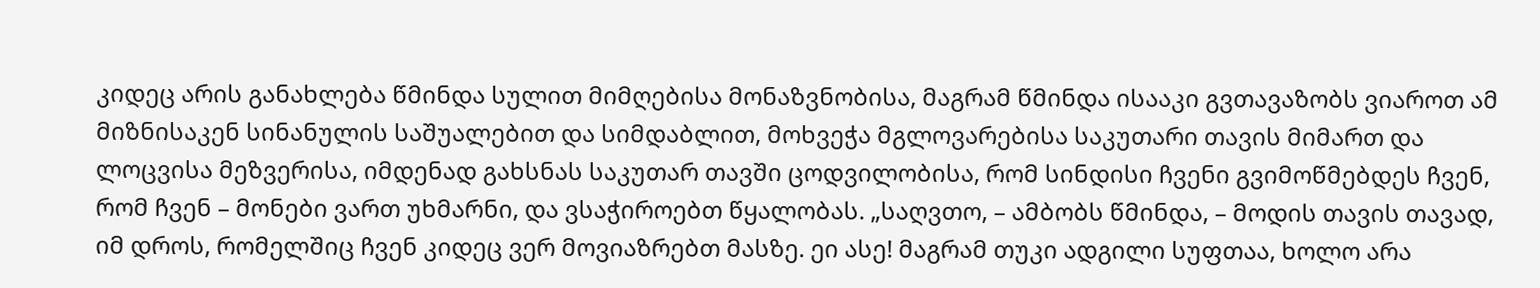კიდეც არის განახლება წმინდა სულით მიმღებისა მონაზვნობისა, მაგრამ წმინდა ისააკი გვთავაზობს ვიაროთ ამ მიზნისაკენ სინანულის საშუალებით და სიმდაბლით, მოხვეჭა მგლოვარებისა საკუთარი თავის მიმართ და ლოცვისა მეზვერისა, იმდენად გახსნას საკუთარ თავში ცოდვილობისა, რომ სინდისი ჩვენი გვიმოწმებდეს ჩვენ, რომ ჩვენ – მონები ვართ უხმარნი, და ვსაჭიროებთ წყალობას. „საღვთო, – ამბობს წმინდა, – მოდის თავის თავად, იმ დროს, რომელშიც ჩვენ კიდეც ვერ მოვიაზრებთ მასზე. ეი ასე! მაგრამ თუკი ადგილი სუფთაა, ხოლო არა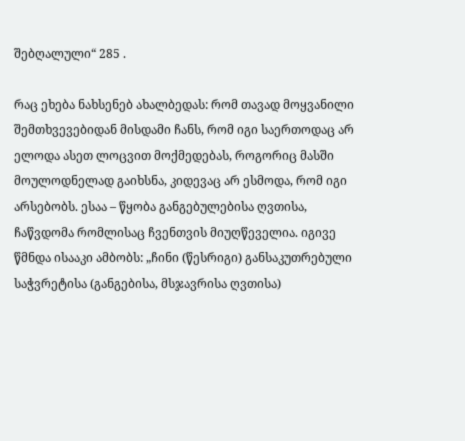შებღალული“ 285 .

რაც ეხება ნახსენებ ახალბედას: რომ თავად მოყვანილი შემთხვევებიდან მისდამი ჩანს, რომ იგი საერთოდაც არ ელოდა ასეთ ლოცვით მოქმედებას, როგორიც მასში მოულოდნელად გაიხსნა, კიდევაც არ ესმოდა, რომ იგი არსებობს. ესაა – წყობა განგებულებისა ღვთისა, ჩაწვდომა რომლისაც ჩვენთვის მიუღწეველია. იგივე წმნდა ისააკი ამბობს: „ჩინი (წესრიგი) განსაკუთრებული საჭვრეტისა (განგებისა, მსჯავრისა ღვთისა)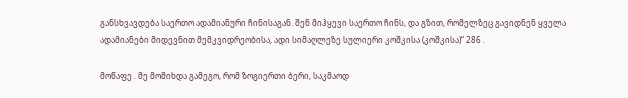განსხვავდება საერთო ადამიანური ჩინისაგან. შენ მიჰყევი საერთო ჩინს, და გზით, რომელზეც გავიდნენ ყველა ადამიანები მიდევნით მემკვიდრეობისა, ადი სიმაღლეზე სულიერი კოშკისა (კოშკისა)“ 286 .

მოწაფე . მე მომიხდა გამეგო, რომ ზოგიერთი ბერი, საკმაოდ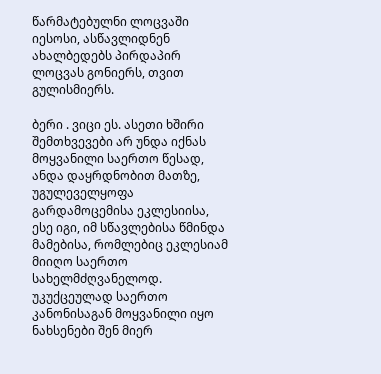წარმატებულნი ლოცვაში იესოსი, ასწავლიდნენ ახალბედებს პირდაპირ ლოცვას გონიერს, თვით გულისმიერს.

ბერი . ვიცი ეს. ასეთი ხშირი შემთხვევები არ უნდა იქნას მოყვანილი საერთო წესად, ანდა დაყრდნობით მათზე, უგულეველყოფა გარდამოცემისა ეკლესიისა, ესე იგი, იმ სწავლებისა წმინდა მამებისა, რომლებიც ეკლესიამ მიიღო საერთო სახელმძღვანელოდ. უკუქცეულად საერთო კანონისაგან მოყვანილი იყო ნახსენები შენ მიერ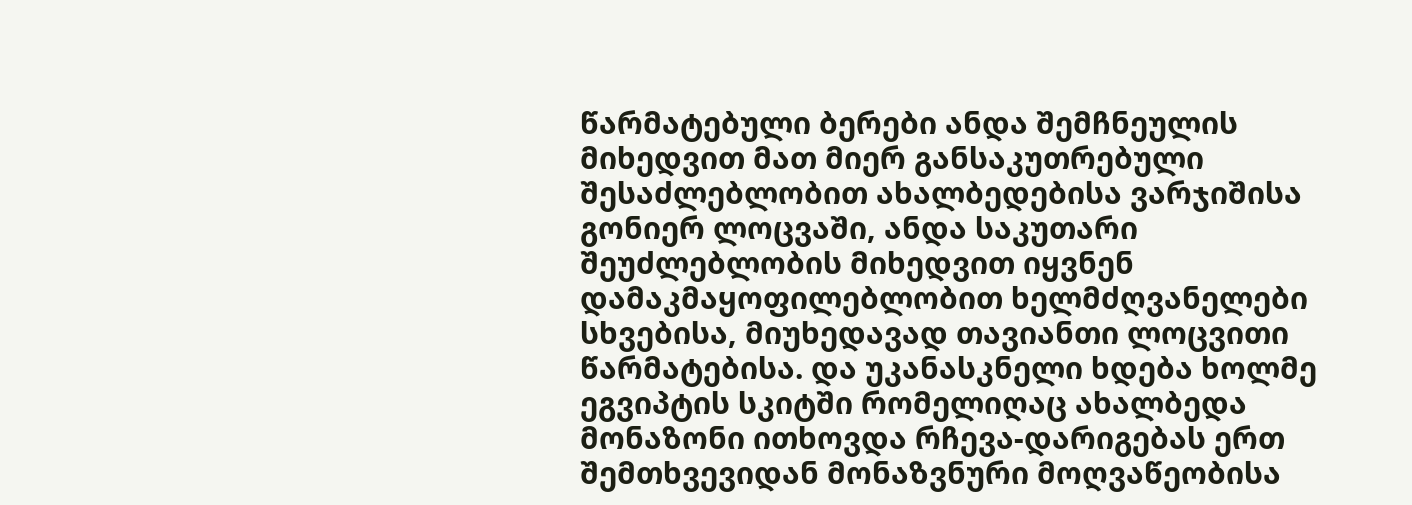წარმატებული ბერები ანდა შემჩნეულის მიხედვით მათ მიერ განსაკუთრებული შესაძლებლობით ახალბედებისა ვარჯიშისა გონიერ ლოცვაში, ანდა საკუთარი შეუძლებლობის მიხედვით იყვნენ დამაკმაყოფილებლობით ხელმძღვანელები სხვებისა, მიუხედავად თავიანთი ლოცვითი წარმატებისა. და უკანასკნელი ხდება ხოლმე ეგვიპტის სკიტში რომელიღაც ახალბედა მონაზონი ითხოვდა რჩევა-დარიგებას ერთ შემთხვევიდან მონაზვნური მოღვაწეობისა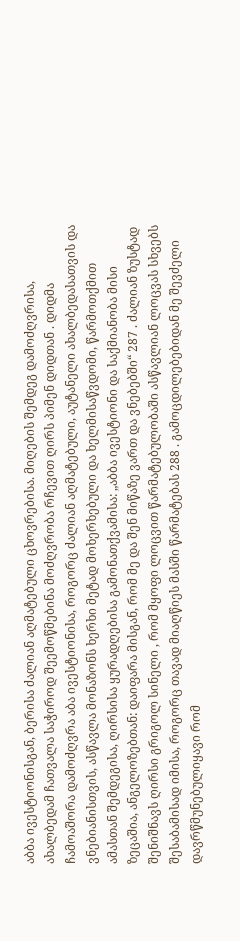აბბა ივესტიონისგან, ბერისა ძალიან აღმატებული ცხოვრებისა. მიღების შემდეგ დამოძღვრისა, ახალბედამ ჩათვალა საჭიროდ შეემოწმებინა მოძღვრობა რჩევით ღირს პიმენ დიდთან . დიდმა ჩამოაშორა დამოძღვრა აბა ივესტიონისა, როგორც ძალიან აღმატებული, აუტანელი ახალბედასათვის და ვნებიანისთვის, ასწავლა მონაზონს ხერხი მეტად მოხერხებული და ხელმისაწვდომი, წარმოთქმით ამასთან შემდეგისა, ღირსისა ყურადღებისა გამონათქვამისა: „აბბა ივესტიონი და საქმიანობა მისი ზეცაშია, ანგელოზებთან: დაიფარა მისგან, რომ მე და შენ მიწაზე ვართ და ვნებებში“ 287 . ძალიან ზუსტად შენიშნავს ღირსი გრიგოლ სინელი , რომ მყოფი ლოცვით წარმატებულობაში ასწავლიან ლოცვას სხვებს შესაბამისად იმისა, როგორც თავად მიაღწიეს მასში წარმატებას 288 . გამოცდილებებიდან მე შევძელი დავრწმუნებულიყავი რომ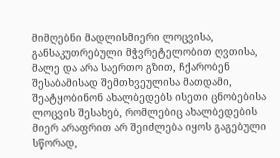მიმღებნი მადლისმიერი ლოცვისა, განსაკუთრებული მჭვრეტელობით ღვთისა, მალე და არა საერთო გზით, ჩქარობენ შესაბამისად შემთხვეულისა მათდამი, შეატყობინონ ახალბედებს ისეთი ცნობებისა ლოცვის შესახებ, რომლებიც ახალბედების მიერ არაფრით არ შეიძლება იყოს გაგებული სწორად,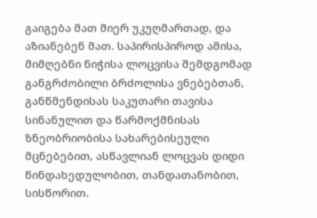გაიგება მათ მიერ უკუღმართად, და აზიანებენ მათ. საპირისპიროდ ამისა, მიმღებნი ნიჭისა ლოცვისა შემდგომად განგრძობილი ბრძოლისა ვნებებთან, განწმენდისას საკუთარი თავისა სინანულით და წარმოქმნისას ზნეობრიობისა სახარებისეული მცნებებით, ასწავლიან ლოცვას დიდი წინდახედულობით, თანდათანობით, სისწორით.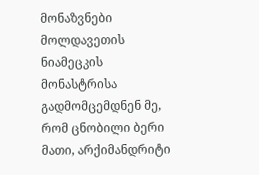მონაზვნები მოლდავეთის ნიამეცკის მონასტრისა გადმომცემდნენ მე, რომ ცნობილი ბერი მათი, არქიმანდრიტი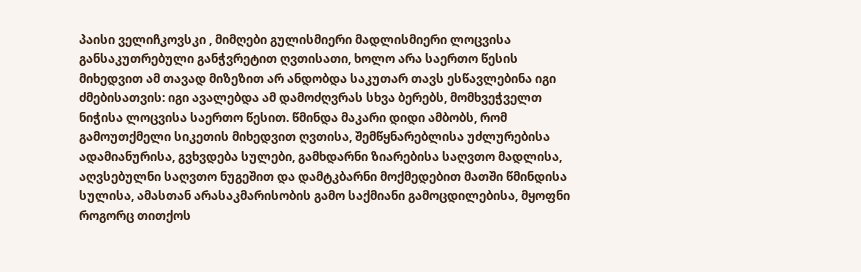პაისი ველიჩკოვსკი , მიმღები გულისმიერი მადლისმიერი ლოცვისა განსაკუთრებული განჭვრეტით ღვთისათი, ხოლო არა საერთო წესის მიხედვით ამ თავად მიზეზით არ ანდობდა საკუთარ თავს ესწავლებინა იგი ძმებისათვის: იგი ავალებდა ამ დამოძღვრას სხვა ბერებს, მომხვეჭველთ ნიჭისა ლოცვისა საერთო წესით. წმინდა მაკარი დიდი ამბობს, რომ გამოუთქმელი სიკეთის მიხედვით ღვთისა, შემწყნარებლისა უძლურებისა ადამიანურისა, გვხვდება სულები, გამხდარნი ზიარებისა საღვთო მადლისა, აღვსებულნი საღვთო ნუგეშით და დამტკბარნი მოქმედებით მათში წმინდისა სულისა, ამასთან არასაკმარისობის გამო საქმიანი გამოცდილებისა, მყოფნი როგორც თითქოს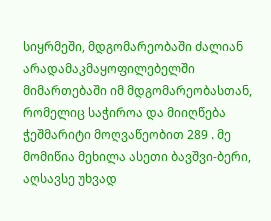სიყრმეში, მდგომარეობაში ძალიან არადამაკმაყოფილებელში მიმართებაში იმ მდგომარეობასთან, რომელიც საჭიროა და მიიღწება ჭეშმარიტი მოღვაწეობით 289 . მე მომიწია მეხილა ასეთი ბავშვი-ბერი, აღსავსე უხვად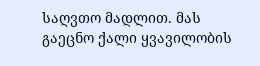საღვთო მადლით. მას გაეცნო ქალი ყვავილობის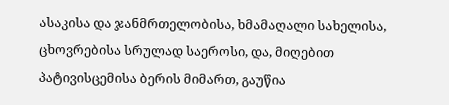ასაკისა და ჯანმრთელობისა, ხმამაღალი სახელისა, ცხოვრებისა სრულად საეროსი, და, მიღებით პატივისცემისა ბერის მიმართ, გაუწია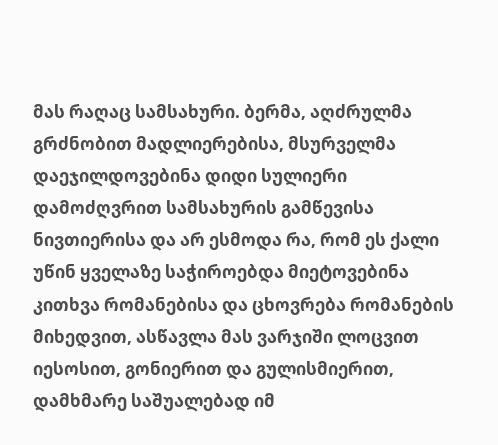მას რაღაც სამსახური. ბერმა, აღძრულმა გრძნობით მადლიერებისა, მსურველმა დაეჯილდოვებინა დიდი სულიერი დამოძღვრით სამსახურის გამწევისა ნივთიერისა და არ ესმოდა რა, რომ ეს ქალი უწინ ყველაზე საჭიროებდა მიეტოვებინა კითხვა რომანებისა და ცხოვრება რომანების მიხედვით, ასწავლა მას ვარჯიში ლოცვით იესოსით, გონიერით და გულისმიერით, დამხმარე საშუალებად იმ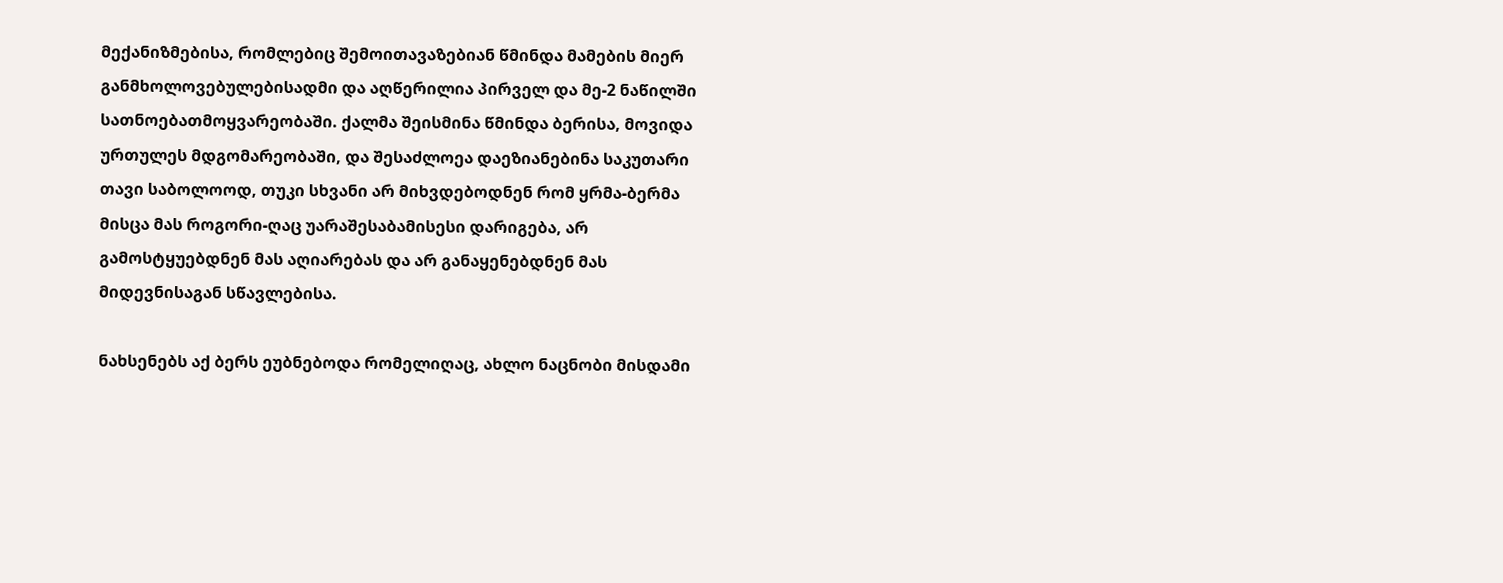მექანიზმებისა, რომლებიც შემოითავაზებიან წმინდა მამების მიერ განმხოლოვებულებისადმი და აღწერილია პირველ და მე-2 ნაწილში სათნოებათმოყვარეობაში. ქალმა შეისმინა წმინდა ბერისა, მოვიდა ურთულეს მდგომარეობაში, და შესაძლოეა დაეზიანებინა საკუთარი თავი საბოლოოდ, თუკი სხვანი არ მიხვდებოდნენ რომ ყრმა-ბერმა მისცა მას როგორი-ღაც უარაშესაბამისესი დარიგება, არ გამოსტყუებდნენ მას აღიარებას და არ განაყენებდნენ მას მიდევნისაგან სწავლებისა.

ნახსენებს აქ ბერს ეუბნებოდა რომელიღაც, ახლო ნაცნობი მისდამი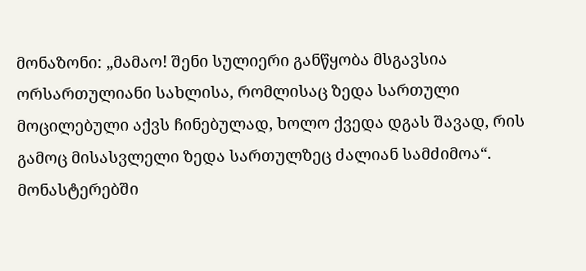მონაზონი: „მამაო! შენი სულიერი განწყობა მსგავსია ორსართულიანი სახლისა, რომლისაც ზედა სართული მოცილებული აქვს ჩინებულად, ხოლო ქვედა დგას შავად, რის გამოც მისასვლელი ზედა სართულზეც ძალიან სამძიმოა“. მონასტერებში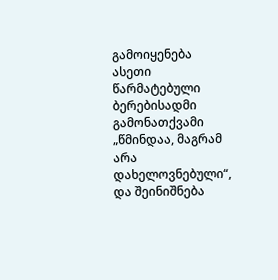გამოიყენება ასეთი წარმატებული ბერებისადმი გამონათქვამი „წმინდაა, მაგრამ არა დახელოვნებული“, და შეინიშნება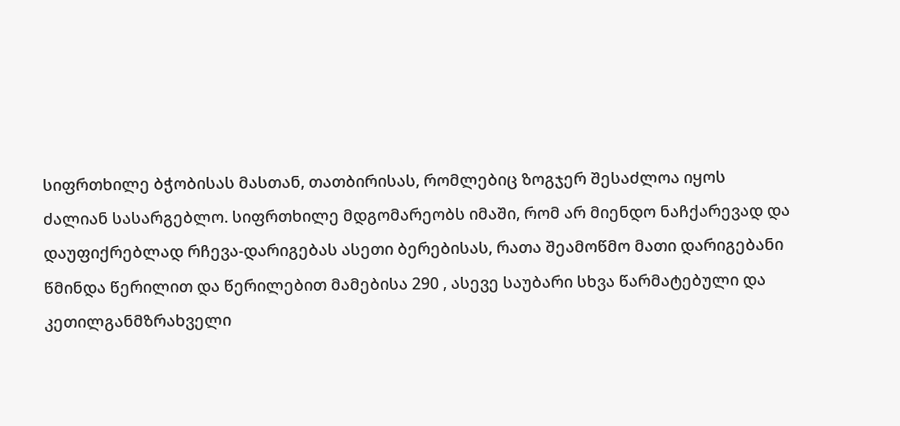სიფრთხილე ბჭობისას მასთან, თათბირისას, რომლებიც ზოგჯერ შესაძლოა იყოს ძალიან სასარგებლო. სიფრთხილე მდგომარეობს იმაში, რომ არ მიენდო ნაჩქარევად და დაუფიქრებლად რჩევა-დარიგებას ასეთი ბერებისას, რათა შეამოწმო მათი დარიგებანი წმინდა წერილით და წერილებით მამებისა 290 , ასევე საუბარი სხვა წარმატებული და კეთილგანმზრახველი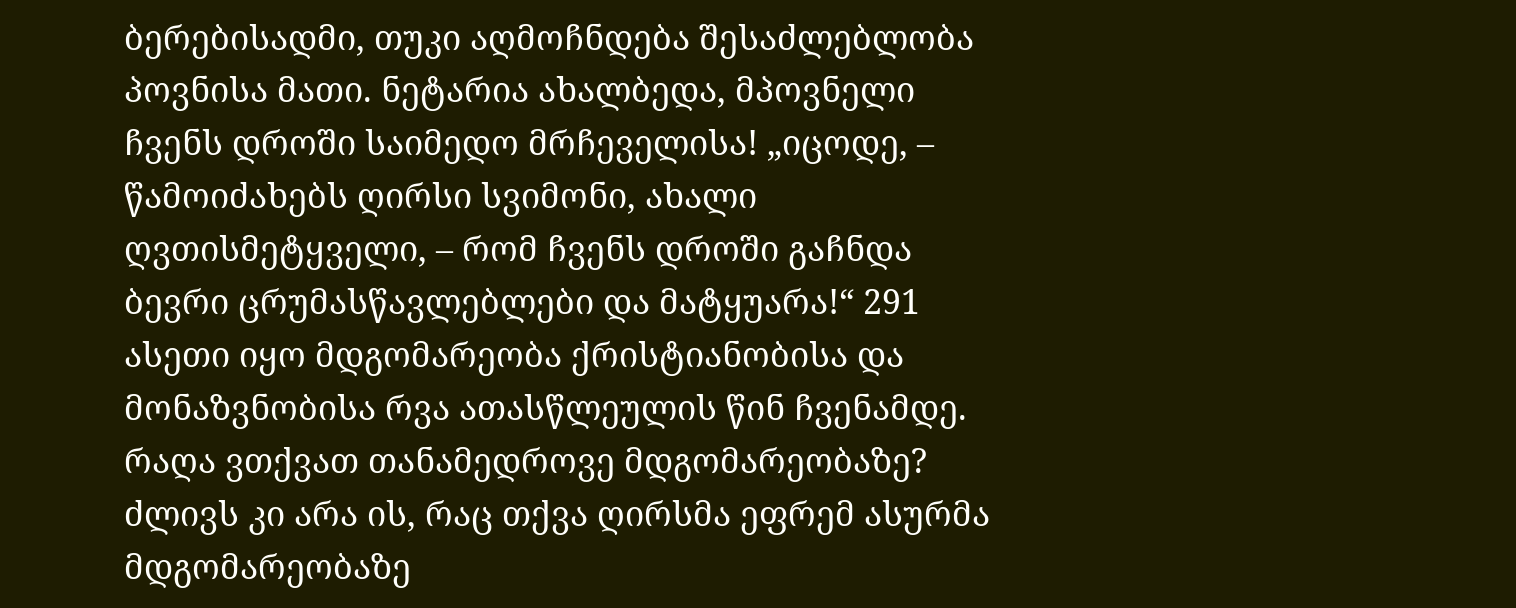ბერებისადმი, თუკი აღმოჩნდება შესაძლებლობა პოვნისა მათი. ნეტარია ახალბედა, მპოვნელი ჩვენს დროში საიმედო მრჩეველისა! „იცოდე, – წამოიძახებს ღირსი სვიმონი, ახალი ღვთისმეტყველი, – რომ ჩვენს დროში გაჩნდა ბევრი ცრუმასწავლებლები და მატყუარა!“ 291 ასეთი იყო მდგომარეობა ქრისტიანობისა და მონაზვნობისა რვა ათასწლეულის წინ ჩვენამდე. რაღა ვთქვათ თანამედროვე მდგომარეობაზე? ძლივს კი არა ის, რაც თქვა ღირსმა ეფრემ ასურმა მდგომარეობაზე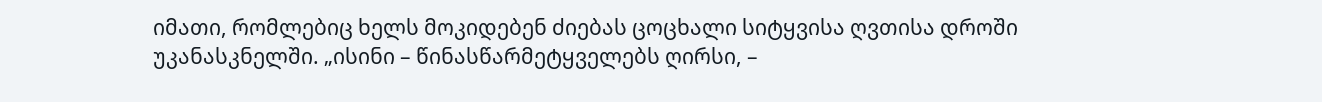იმათი, რომლებიც ხელს მოკიდებენ ძიებას ცოცხალი სიტყვისა ღვთისა დროში უკანასკნელში. „ისინი – წინასწარმეტყველებს ღირსი, –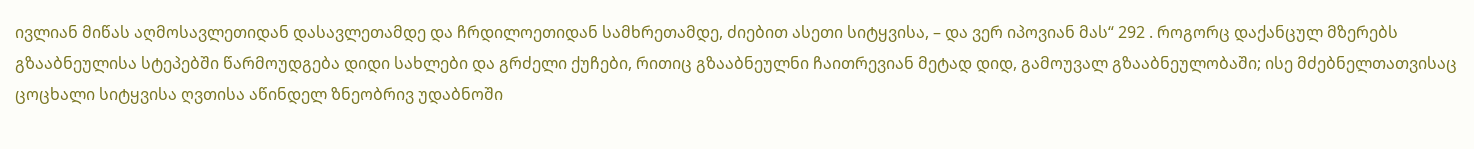ივლიან მიწას აღმოსავლეთიდან დასავლეთამდე და ჩრდილოეთიდან სამხრეთამდე, ძიებით ასეთი სიტყვისა, – და ვერ იპოვიან მას“ 292 . როგორც დაქანცულ მზერებს გზააბნეულისა სტეპებში წარმოუდგება დიდი სახლები და გრძელი ქუჩები, რითიც გზააბნეულნი ჩაითრევიან მეტად დიდ, გამოუვალ გზააბნეულობაში; ისე მძებნელთათვისაც ცოცხალი სიტყვისა ღვთისა აწინდელ ზნეობრივ უდაბნოში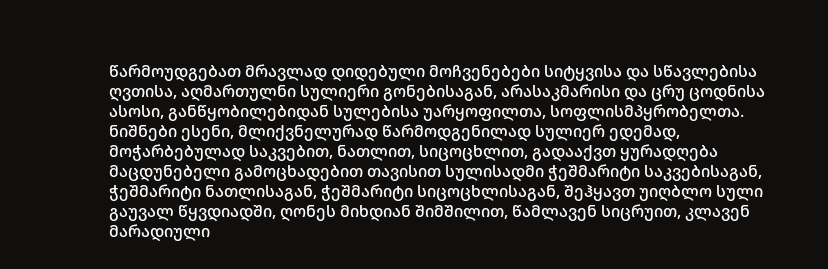წარმოუდგებათ მრავლად დიდებული მოჩვენებები სიტყვისა და სწავლებისა ღვთისა, აღმართულნი სულიერი გონებისაგან, არასაკმარისი და ცრუ ცოდნისა ასოსი, განწყობილებიდან სულებისა უარყოფილთა, სოფლისმპყრობელთა. ნიშნები ესენი, მლიქვნელურად წარმოდგენილად სულიერ ედემად, მოჭარბებულად საკვებით, ნათლით, სიცოცხლით, გადააქვთ ყურადღება მაცდუნებელი გამოცხადებით თავისით სულისადმი ჭეშმარიტი საკვებისაგან, ჭეშმარიტი ნათლისაგან, ჭეშმარიტი სიცოცხლისაგან, შეჰყავთ უიღბლო სული გაუვალ წყვდიადში, ღონეს მიხდიან შიმშილით, წამლავენ სიცრუით, კლავენ მარადიული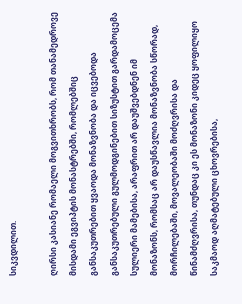სიკვდილით.

ღირსი კასიანე რომაელი მოგვითხრობს, რომ თანამედროვე მისდამი ეგვიპტის მონასტრებში, რომლებშიც განსაკუთრებით ყვაოდა მონაზვნობა და იცვებოდა განსაკუთრებული გულმოდგინებით სიზუსტით გარდამოცემა სულიერი მამებისა, არაფრით არ დაუშვებდნენ იმ მონაზონს, რომსაც არ დაუსწავლია მონაზვნობა სწორად, მორჩილებაში, მოვალეობაში მოძღვრისა და წინამძღვრისა, თუნდაც კი ეს მონაზონი კიდეც ყოფილიყო საკმაოდ აღმატებული ცხოვრებისა,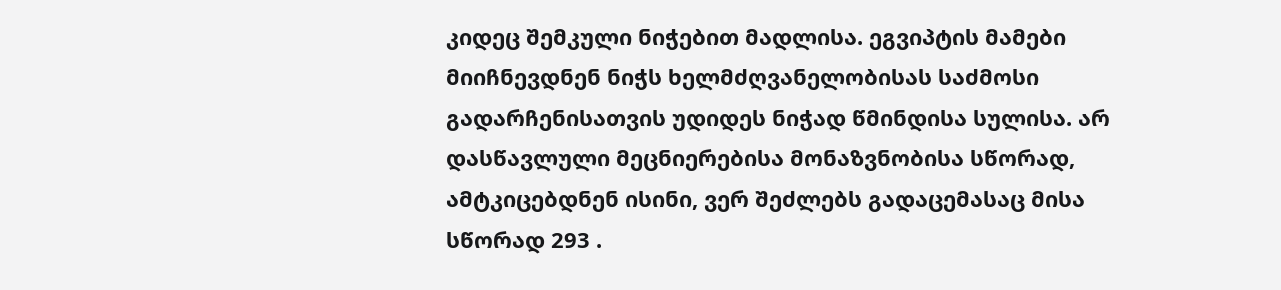კიდეც შემკული ნიჭებით მადლისა. ეგვიპტის მამები მიიჩნევდნენ ნიჭს ხელმძღვანელობისას საძმოსი გადარჩენისათვის უდიდეს ნიჭად წმინდისა სულისა. არ დასწავლული მეცნიერებისა მონაზვნობისა სწორად, ამტკიცებდნენ ისინი, ვერ შეძლებს გადაცემასაც მისა სწორად 293 .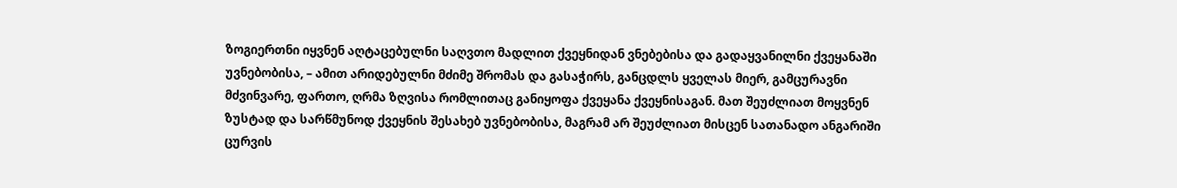ზოგიერთნი იყვნენ აღტაცებულნი საღვთო მადლით ქვეყნიდან ვნებებისა და გადაყვანილნი ქვეყანაში უვნებობისა, – ამით არიდებულნი მძიმე შრომას და გასაჭირს, განცდლს ყველას მიერ, გამცურავნი მძვინვარე, ფართო, ღრმა ზღვისა რომლითაც განიყოფა ქვეყანა ქვეყნისაგან. მათ შეუძლიათ მოყვნენ ზუსტად და სარწმუნოდ ქვეყნის შესახებ უვნებობისა, მაგრამ არ შეუძლიათ მისცენ სათანადო ანგარიში ცურვის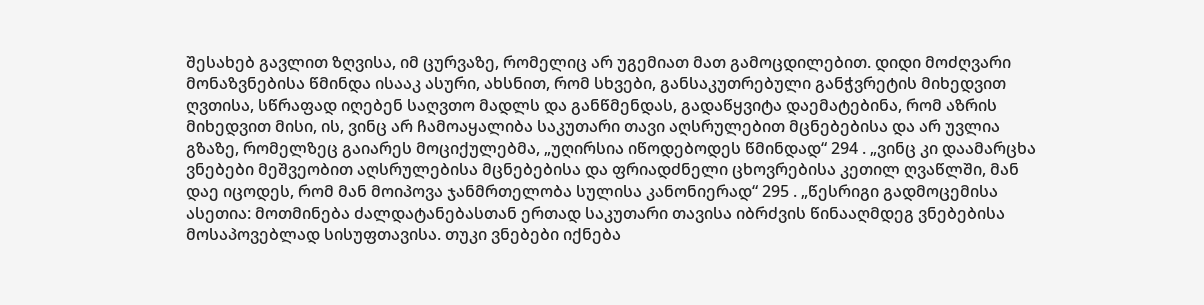შესახებ გავლით ზღვისა, იმ ცურვაზე, რომელიც არ უგემიათ მათ გამოცდილებით. დიდი მოძღვარი მონაზვნებისა წმინდა ისააკ ასური, ახსნით, რომ სხვები, განსაკუთრებული განჭვრეტის მიხედვით ღვთისა, სწრაფად იღებენ საღვთო მადლს და განწმენდას, გადაწყვიტა დაემატებინა, რომ აზრის მიხედვით მისი, ის, ვინც არ ჩამოაყალიბა საკუთარი თავი აღსრულებით მცნებებისა და არ უვლია გზაზე, რომელზეც გაიარეს მოციქულებმა, „უღირსია იწოდებოდეს წმინდად“ 294 . „ვინც კი დაამარცხა ვნებები მეშვეობით აღსრულებისა მცნებებისა და ფრიადძნელი ცხოვრებისა კეთილ ღვაწლში, მან დაე იცოდეს, რომ მან მოიპოვა ჯანმრთელობა სულისა კანონიერად“ 295 . „წესრიგი გადმოცემისა ასეთია: მოთმინება ძალდატანებასთან ერთად საკუთარი თავისა იბრძვის წინააღმდეგ ვნებებისა მოსაპოვებლად სისუფთავისა. თუკი ვნებები იქნება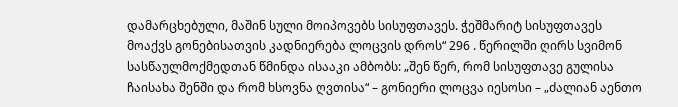დამარცხებული, მაშინ სული მოიპოვებს სისუფთავეს. ჭეშმარიტ სისუფთავეს მოაქვს გონებისათვის კადნიერება ლოცვის დროს“ 296 . წერილში ღირს სვიმონ სასწაულმოქმედთან წმინდა ისააკი ამბობს: „შენ წერ, რომ სისუფთავე გულისა ჩაისახა შენში და რომ ხსოვნა ღვთისა“ – გონიერი ლოცვა იესოსი – „ძალიან აენთო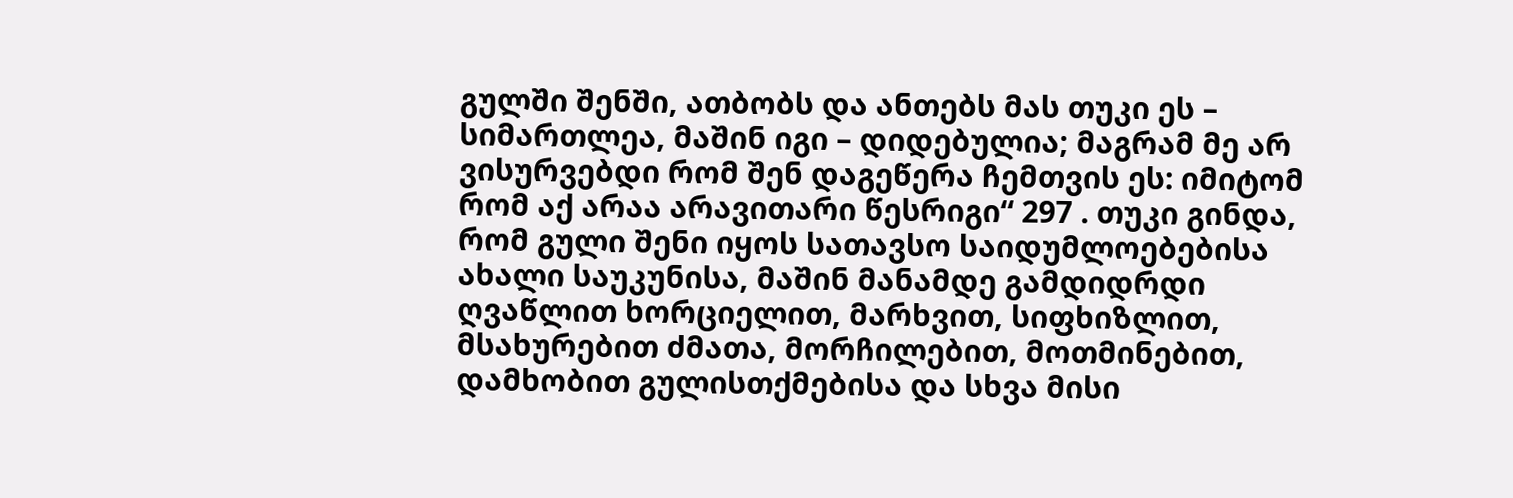გულში შენში, ათბობს და ანთებს მას თუკი ეს – სიმართლეა, მაშინ იგი – დიდებულია; მაგრამ მე არ ვისურვებდი რომ შენ დაგეწერა ჩემთვის ეს: იმიტომ რომ აქ არაა არავითარი წესრიგი“ 297 . თუკი გინდა, რომ გული შენი იყოს სათავსო საიდუმლოებებისა ახალი საუკუნისა, მაშინ მანამდე გამდიდრდი ღვაწლით ხორციელით, მარხვით, სიფხიზლით, მსახურებით ძმათა, მორჩილებით, მოთმინებით, დამხობით გულისთქმებისა და სხვა მისი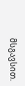მსგავსით.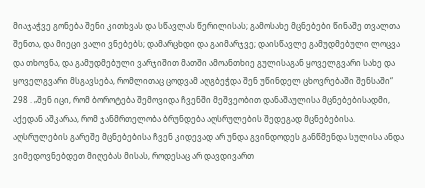მიაჯაჭვე გონება შენი კითხვას და სწავლას წერილისას; გამოსახე მცნებები წინაშე თვალთა შენთა, და მიეცი ვალი ვნებებს; დამარცხდი და გაიმარჯვე; დაისწავლე გამუდმებული ლოცვა და თხოვნა, და გამუდმებული ვარჯიშით მათში ამოანთხიე გულისაგან ყოველგვარი სახე და ყოველგვარი მსგავსება, რომლითაც ცოდვამ აღგბეჭდა შენ უწინდელ ცხოვრებაში შენსაში“ 298 . „შენ იცი, რომ ბოროტება შემოვიდა ჩვენში მეშვეობით დანაშაულისა მცნებებისადმი, აქედან აშკარაა, რომ ჯანმრთელობა ბრუნდება აღსრულების შედეგად მცნებებისა. აღსრულების გარეშე მცნებებისა ჩვენ კიდევად არ უნდა გვინდოდეს განწმენდა სულისა ანდა ვიმედოვნებდეთ მიღებას მისას, როდესაც არ დავდივართ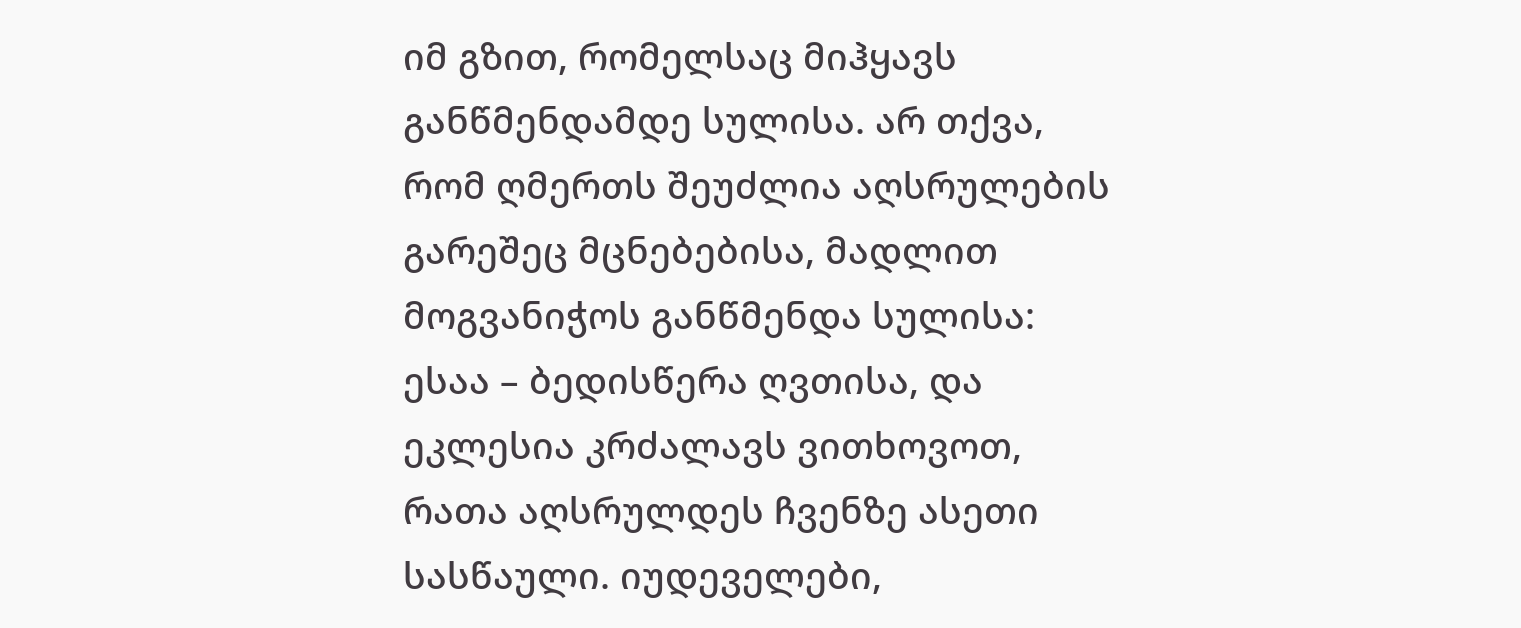იმ გზით, რომელსაც მიჰყავს განწმენდამდე სულისა. არ თქვა, რომ ღმერთს შეუძლია აღსრულების გარეშეც მცნებებისა, მადლით მოგვანიჭოს განწმენდა სულისა: ესაა – ბედისწერა ღვთისა, და ეკლესია კრძალავს ვითხოვოთ, რათა აღსრულდეს ჩვენზე ასეთი სასწაული. იუდეველები,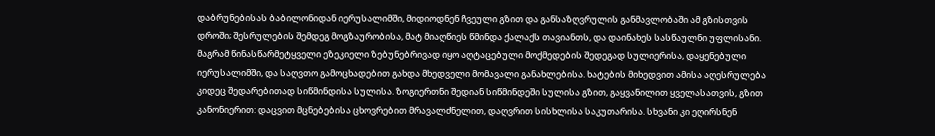დაბრუნებისას ბაბილონიდან იერუსალიმში, მიდიოდნენ ჩვეული გზით და განსაზღვრულის განმავლობაში ამ გზისთვის დროში; შესრულების შემდეგ მოგზაურობისა, მატ მიაღწიეს წმინდა ქალაქს თავიანთს, და დაინახეს სასწაულნი უფლისანი. მაგრამ წინასწარმეტყველი ეზეკიელი ზებუნებრივად იყო აღტაცებული მოქმედების შედეგად სულიერისა, დაყენებული იერუსალიმში, და საღვთო გამოცხადებით გახდა მხედველი მომავალი განახლებისა. ხატების მიხედვით ამისა აღესრულება კიდეც შედარებითად სიწმინდისა სულისა. ზოგიერთნი შედიან სიწმინდეში სულისა გზით, გაყვანილით ყველასათვის, გზით კანონიერით: დაცვით მცნებებისა ცხოვრებით მრავალძნელით, დაღვრით სისხლისა საკუთარისა. სხვანი კი ეღირსნენ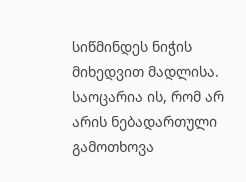სიწმინდეს ნიჭის მიხედვით მადლისა. საოცარია ის, რომ არ არის ნებადართული გამოთხოვა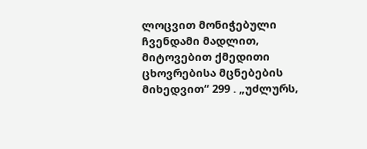ლოცვით მონიჭებული ჩვენდამი მადლით, მიტოვებით ქმედითი ცხოვრებისა მცნებების მიხედვით“ 299 . „უძლურს,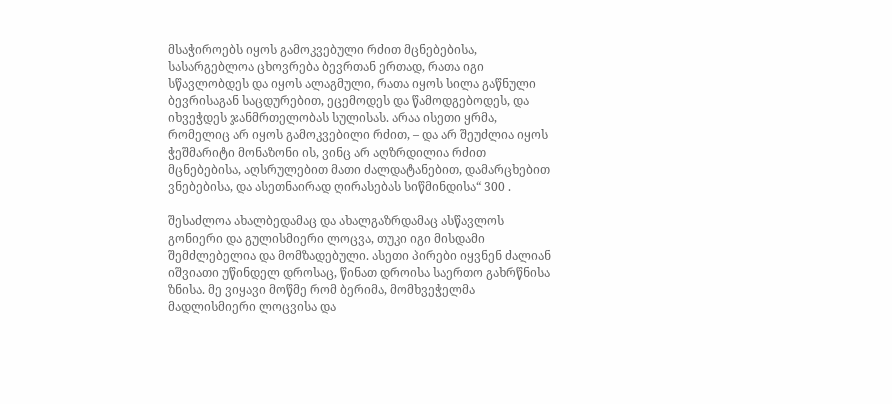მსაჭიროებს იყოს გამოკვებული რძით მცნებებისა, სასარგებლოა ცხოვრება ბევრთან ერთად, რათა იგი სწავლობდეს და იყოს ალაგმული, რათა იყოს სილა გაწნული ბევრისაგან საცდურებით, ეცემოდეს და წამოდგებოდეს, და იხვეჭდეს ჯანმრთელობას სულისას. არაა ისეთი ყრმა, რომელიც არ იყოს გამოკვებილი რძით, – და არ შეუძლია იყოს ჭეშმარიტი მონაზონი ის, ვინც არ აღზრდილია რძით მცნებებისა, აღსრულებით მათი ძალდატანებით, დამარცხებით ვნებებისა, და ასეთნაირად ღირასებას სიწმინდისა“ 300 .

შესაძლოა ახალბედამაც და ახალგაზრდამაც ასწავლოს გონიერი და გულისმიერი ლოცვა, თუკი იგი მისდამი შემძლებელია და მომზადებული. ასეთი პირები იყვნენ ძალიან იშვიათი უწინდელ დროსაც, წინათ დროისა საერთო გახრწნისა ზნისა. მე ვიყავი მოწმე რომ ბერიმა, მომხვეჭელმა მადლისმიერი ლოცვისა და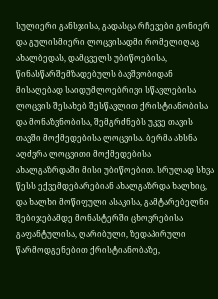სულიერი განსჯისა, გადასცა რჩევები გონიერ და გულისმიერი ლოცვისადმი რომელიღაც ახალბედას, დამცველს უბიწოებისა, წინასწარშემზადებულს ბავშვობიდან მისაღებად საიდუმლოებრივი სწავლებისა ლოცვის შესახებ შესწავლით ქრისტიანობისა და მონაზვნობისა, შემგრძნებს უკვე თავის თავში მოქმედებისა ლოცვისა. ბერმა ახსნა აღძვრა ლოცვითი მოქმედებისა ახალგაზრდაში მისი უბიწოებით. სრულად სხვა წესს ექვემდებარებიან ახალგაზრდა ხალხიც, და ხალხი მოწიფული ასაკისა, გამტარებელნი შებიჯებამდე მონასტერში ცხოვრებისა გაფანტულისა, ღარიბული, ზედაპირული წარმოდგენებით ქრისტიანობაზე,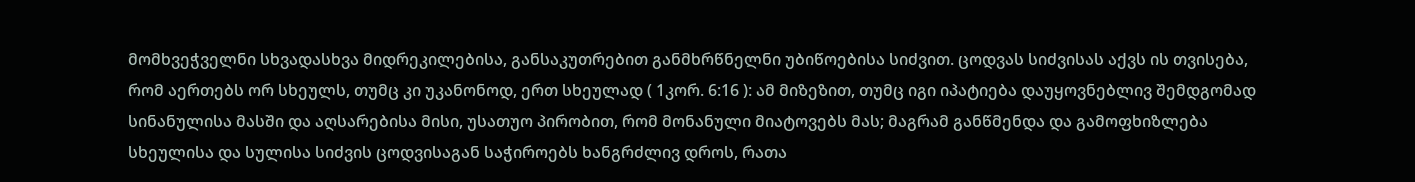მომხვეჭველნი სხვადასხვა მიდრეკილებისა, განსაკუთრებით განმხრწნელნი უბიწოებისა სიძვით. ცოდვას სიძვისას აქვს ის თვისება, რომ აერთებს ორ სხეულს, თუმც კი უკანონოდ, ერთ სხეულად ( 1კორ. 6:16 ): ამ მიზეზით, თუმც იგი იპატიება დაუყოვნებლივ შემდგომად სინანულისა მასში და აღსარებისა მისი, უსათუო პირობით, რომ მონანული მიატოვებს მას; მაგრამ განწმენდა და გამოფხიზლება სხეულისა და სულისა სიძვის ცოდვისაგან საჭიროებს ხანგრძლივ დროს, რათა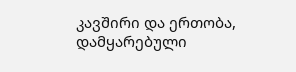კავშირი და ერთობა, დამყარებული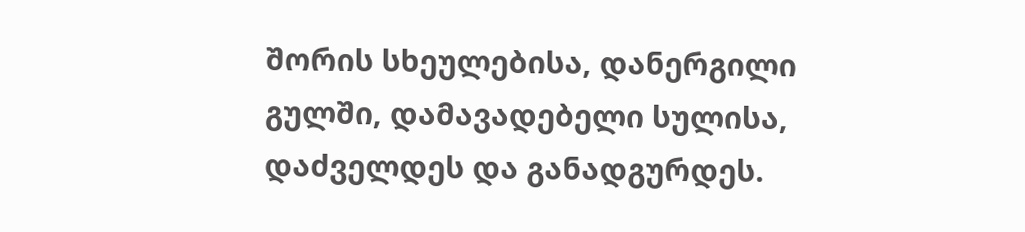შორის სხეულებისა, დანერგილი გულში, დამავადებელი სულისა, დაძველდეს და განადგურდეს.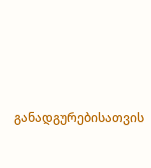განადგურებისათვის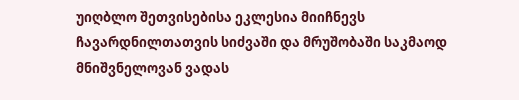უიღბლო შეთვისებისა ეკლესია მიიჩნევს ჩავარდნილთათვის სიძვაში და მრუშობაში საკმაოდ მნიშვნელოვან ვადას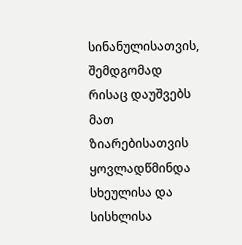სინანულისათვის, შემდგომად რისაც დაუშვებს მათ ზიარებისათვის ყოვლადწმინდა სხეულისა და სისხლისა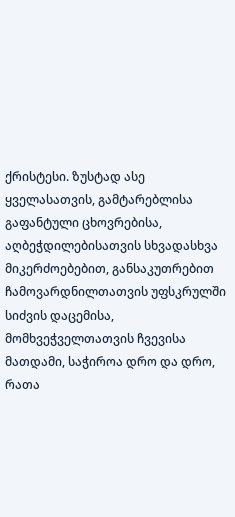ქრისტესი. ზუსტად ასე ყველასათვის, გამტარებლისა გაფანტული ცხოვრებისა, აღბეჭდილებისათვის სხვადასხვა მიკერძოებებით, განსაკუთრებით ჩამოვარდნილთათვის უფსკრულში სიძვის დაცემისა, მომხვეჭველთათვის ჩვევისა მათდამი, საჭიროა დრო და დრო, რათა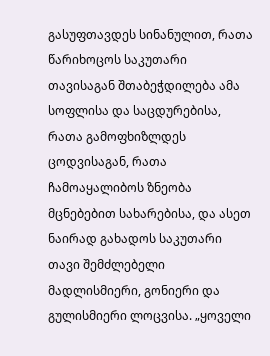გასუფთავდეს სინანულით, რათა წარიხოცოს საკუთარი თავისაგან შთაბეჭდილება ამა სოფლისა და საცდურებისა, რათა გამოფხიზლდეს ცოდვისაგან, რათა ჩამოაყალიბოს ზნეობა მცნებებით სახარებისა, და ასეთ ნაირად გახადოს საკუთარი თავი შემძლებელი მადლისმიერი, გონიერი და გულისმიერი ლოცვისა. „ყოველი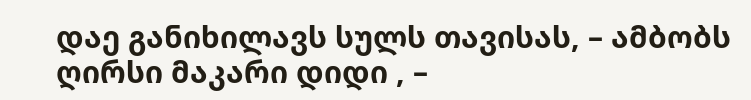დაე განიხილავს სულს თავისას, – ამბობს ღირსი მაკარი დიდი , –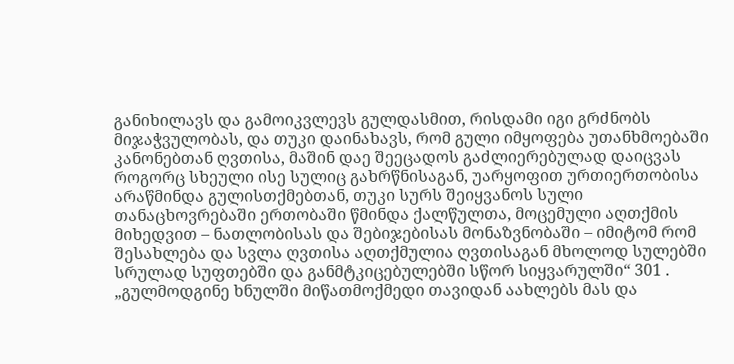განიხილავს და გამოიკვლევს გულდასმით, რისდამი იგი გრძნობს მიჯაჭვულობას, და თუკი დაინახავს, რომ გული იმყოფება უთანხმოებაში კანონებთან ღვთისა, მაშინ დაე შეეცადოს გაძლიერებულად დაიცვას როგორც სხეული ისე სულიც გახრწნისაგან, უარყოფით ურთიერთობისა არაწმინდა გულისთქმებთან, თუკი სურს შეიყვანოს სული თანაცხოვრებაში ერთობაში წმინდა ქალწულთა, მოცემული აღთქმის მიხედვით – ნათლობისას და შებიჯებისას მონაზვნობაში – იმიტომ რომ შესახლება და სვლა ღვთისა აღთქმულია ღვთისაგან მხოლოდ სულებში სრულად სუფთებში და განმტკიცებულებში სწორ სიყვარულში“ 301 . „გულმოდგინე ხნულში მიწათმოქმედი თავიდან აახლებს მას და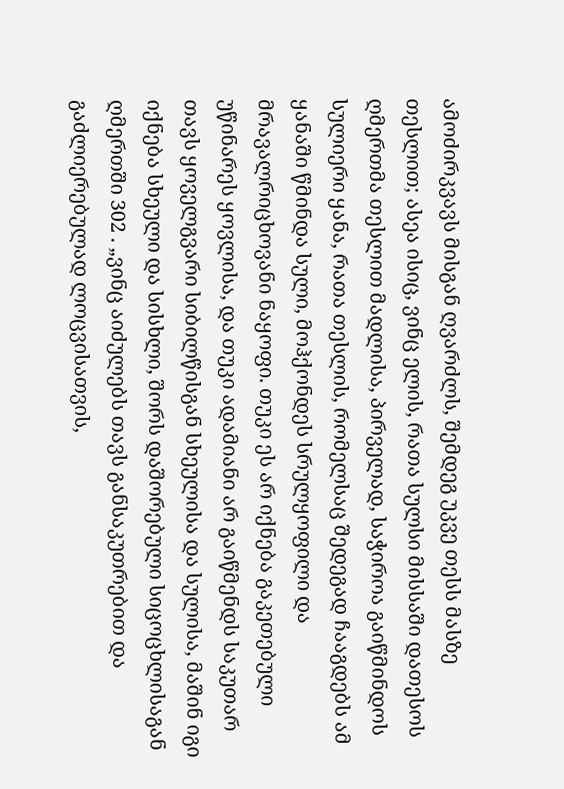ამოძირკვავს მისგან ღვარძლს, შემდეგ უკვე თესს მასზე თესლით; ასეა ისიც, ვინც ელის, რათა სულსი მისსაში დათესოს ღმერთმა თესლით მადლისა, პირველად, საჭიროა გაიწმინდოს სულიერი ყანა, რათა თესლის, რომელსაც შედეგად ჩააგდებს ამ ყანაში წმინდა სული, მოჰქონდეს სრულყოფილი და მრავალრიცხოვანი ნაყოფი. თუკი ეს არ იქნება გაკეთებული უწინარეს ყოვლისა, და თუკი ადამიანი არ გაიწმენდს საკუთარ თავს ყოველგვარი სიბილწისგან სხეულისა და სულისა, მაშინ იგი იქნება სხეული და სისხლი, შორს დაშორებული სიცოცხლისაგან ღმერთში 302 . „ვინც აიძულებს თავს განსაკუთრებით და გაძლიერებულად ლოცვისათვის,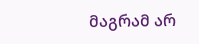მაგრამ არ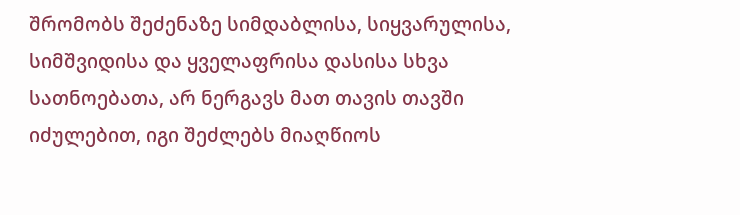შრომობს შეძენაზე სიმდაბლისა, სიყვარულისა, სიმშვიდისა და ყველაფრისა დასისა სხვა სათნოებათა, არ ნერგავს მათ თავის თავში იძულებით, იგი შეძლებს მიაღწიოს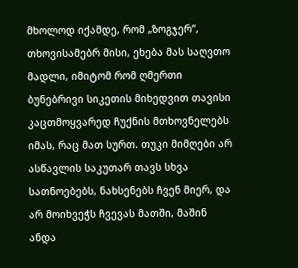მხოლოდ იქამდე, რომ „ზოგჯერ“, თხოვისამებრ მისი, ეხება მას საღვთო მადლი, იმიტომ რომ ღმერთი ბუნებრივი სიკეთის მიხედვით თავისი კაცთმოყვარედ ჩუქნის მთხოვნელებს იმას, რაც მათ სურთ. თუკი მიმღები არ ასწავლის საკუთარ თავს სხვა სათნოებებს, ნახსენებს ჩვენ მიერ, და არ მოიხვეჭს ჩვევას მათში, მაშინ ანდა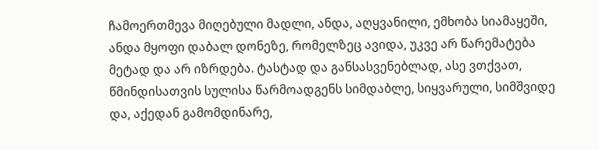ჩამოერთმევა მიღებული მადლი, ანდა, აღყვანილი, ემხობა სიამაყეში, ანდა მყოფი დაბალ დონეზე, რომელზეც ავიდა, უკვე არ წარემატება მეტად და არ იზრდება. ტასტად და განსასვენებლად, ასე ვთქვათ, წმინდისათვის სულისა წარმოადგენს სიმდაბლე, სიყვარული, სიმშვიდე და, აქედან გამომდინარე,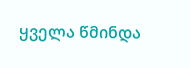ყველა წმინდა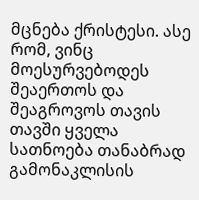მცნება ქრისტესი. ასე რომ, ვინც მოესურვებოდეს შეაერთოს და შეაგროვოს თავის თავში ყველა სათნოება თანაბრად გამონაკლისის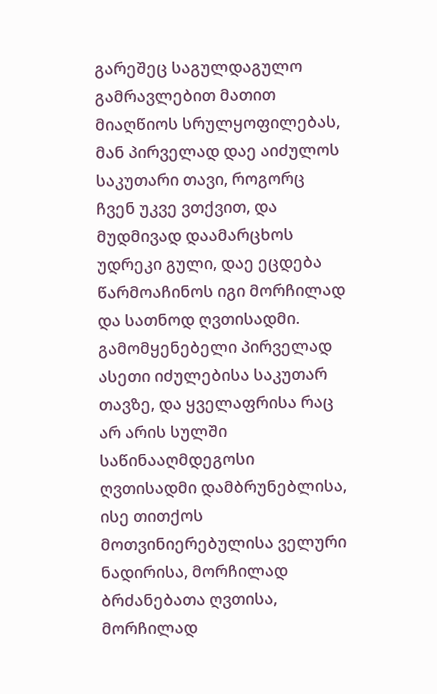გარეშეც საგულდაგულო გამრავლებით მათით მიაღწიოს სრულყოფილებას, მან პირველად დაე აიძულოს საკუთარი თავი, როგორც ჩვენ უკვე ვთქვით, და მუდმივად დაამარცხოს უდრეკი გული, დაე ეცდება წარმოაჩინოს იგი მორჩილად და სათნოდ ღვთისადმი. გამომყენებელი პირველად ასეთი იძულებისა საკუთარ თავზე, და ყველაფრისა რაც არ არის სულში საწინააღმდეგოსი ღვთისადმი დამბრუნებლისა, ისე თითქოს მოთვინიერებულისა ველური ნადირისა, მორჩილად ბრძანებათა ღვთისა, მორჩილად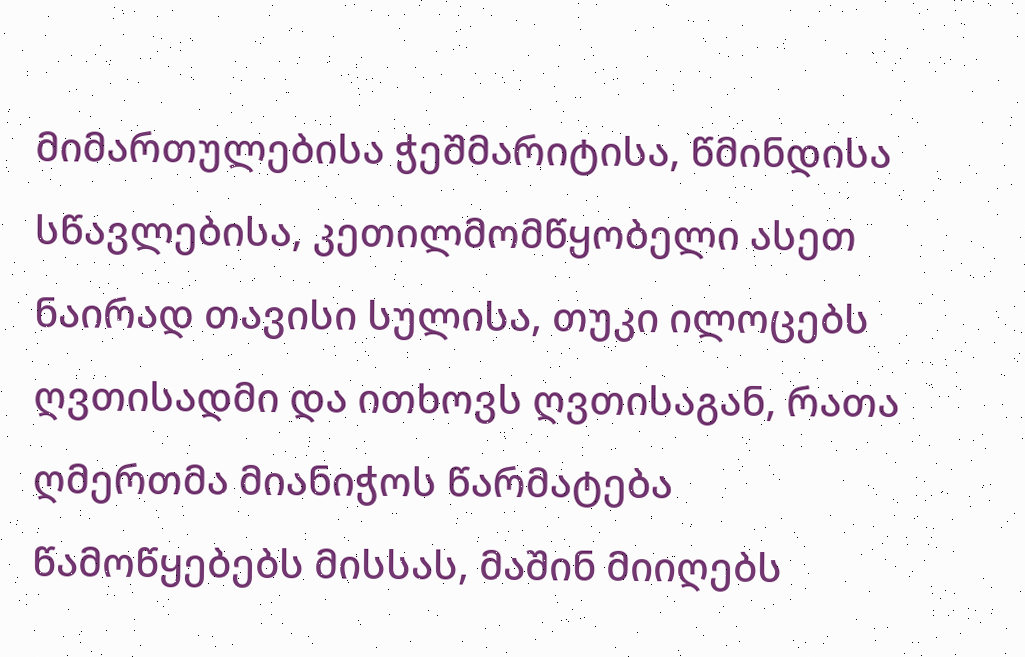მიმართულებისა ჭეშმარიტისა, წმინდისა სწავლებისა, კეთილმომწყობელი ასეთ ნაირად თავისი სულისა, თუკი ილოცებს ღვთისადმი და ითხოვს ღვთისაგან, რათა ღმერთმა მიანიჭოს წარმატება წამოწყებებს მისსას, მაშინ მიიღებს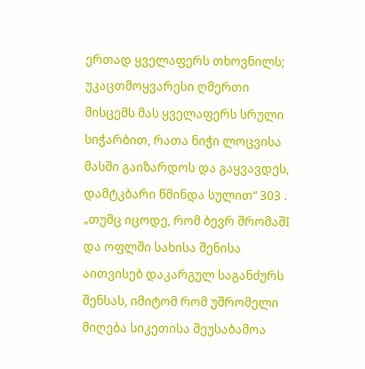ერთად ყველაფერს თხოვნილს; უკაცთმოყვარესი ღმერთი მისცემს მას ყველაფერს სრული სიჭარბით, რათა ნიჭი ლოცვისა მასში გაიზარდოს და გაყვავდეს, დამტკბარი წმინდა სულით“ 303 . „თუმც იცოდე, რომ ბევრ შრომაშI და ოფლში სახისა შენისა აითვისებ დაკარგულ საგანძურს შენსას, იმიტომ რომ უშრომელი მიღება სიკეთისა შეუსაბამოა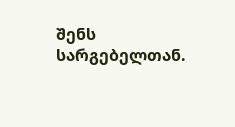შენს სარგებელთან.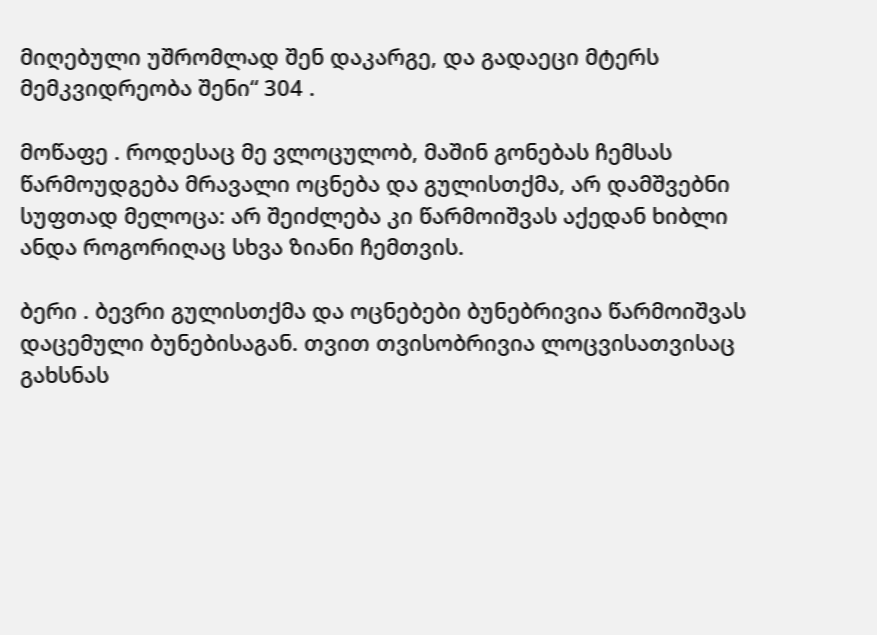მიღებული უშრომლად შენ დაკარგე, და გადაეცი მტერს მემკვიდრეობა შენი“ 304 .

მოწაფე . როდესაც მე ვლოცულობ, მაშინ გონებას ჩემსას წარმოუდგება მრავალი ოცნება და გულისთქმა, არ დამშვებნი სუფთად მელოცა: არ შეიძლება კი წარმოიშვას აქედან ხიბლი ანდა როგორიღაც სხვა ზიანი ჩემთვის.

ბერი . ბევრი გულისთქმა და ოცნებები ბუნებრივია წარმოიშვას დაცემული ბუნებისაგან. თვით თვისობრივია ლოცვისათვისაც გახსნას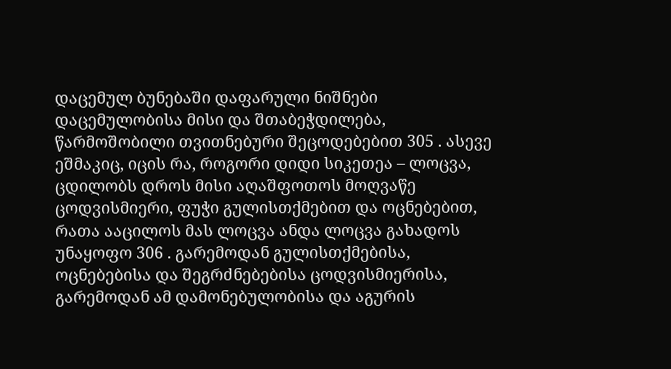დაცემულ ბუნებაში დაფარული ნიშნები დაცემულობისა მისი და შთაბეჭდილება, წარმოშობილი თვითნებური შეცოდებებით 305 . ასევე ეშმაკიც, იცის რა, როგორი დიდი სიკეთეა – ლოცვა, ცდილობს დროს მისი აღაშფოთოს მოღვაწე ცოდვისმიერი, ფუჭი გულისთქმებით და ოცნებებით, რათა ააცილოს მას ლოცვა ანდა ლოცვა გახადოს უნაყოფო 306 . გარემოდან გულისთქმებისა, ოცნებებისა და შეგრძნებებისა ცოდვისმიერისა, გარემოდან ამ დამონებულობისა და აგურის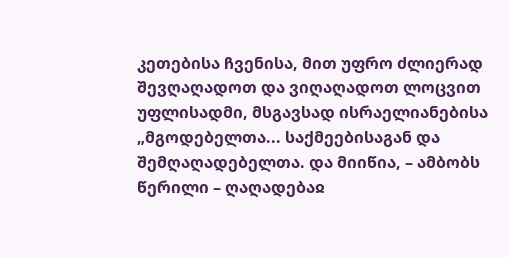კეთებისა ჩვენისა, მით უფრო ძლიერად შევღაღადოთ და ვიღაღადოთ ლოცვით უფლისადმი, მსგავსად ისრაელიანებისა „მგოდებელთა... საქმეებისაგან და შემღაღადებელთა. და მიიწია, – ამბობს წერილი – ღაღადებაჲ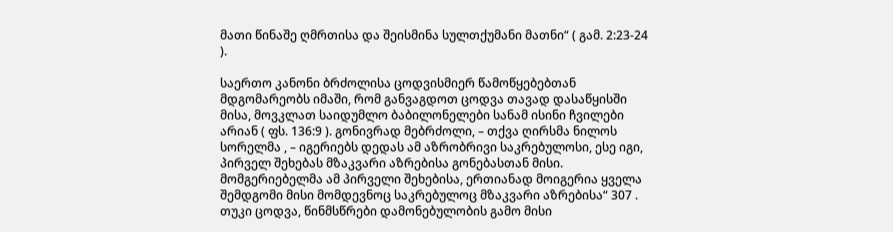მათი წინაშე ღმრთისა და შეისმინა სულთქუმანი მათნი“ ( გამ. 2:23-24 ).

საერთო კანონი ბრძოლისა ცოდვისმიერ წამოწყებებთან მდგომარეობს იმაში, რომ განვაგდოთ ცოდვა თავად დასაწყისში მისა, მოვკლათ საიდუმლო ბაბილონელები სანამ ისინი ჩვილები არიან ( ფს. 136:9 ). გონივრად მებრძოლი, – თქვა ღირსმა ნილოს სორელმა , – იგერიებს დედას ამ აზრობრივი საკრებულოსი, ესე იგი, პირველ შეხებას მზაკვარი აზრებისა გონებასთან მისი. მომგერიებელმა ამ პირველი შეხებისა, ერთიანად მოიგერია ყველა შემდგომი მისი მომდევნოც საკრებულოც მზაკვარი აზრებისა“ 307 . თუკი ცოდვა, წინმსწრები დამონებულობის გამო მისი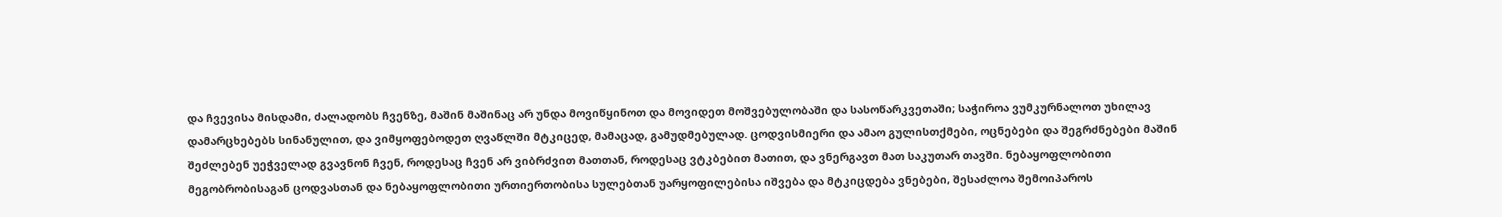და ჩვევისა მისდამი, ძალადობს ჩვენზე, მაშინ მაშინაც არ უნდა მოვიწყინოთ და მოვიდეთ მოშვებულობაში და სასოწარკვეთაში; საჭიროა ვუმკურნალოთ უხილავ დამარცხებებს სინანულით, და ვიმყოფებოდეთ ღვაწლში მტკიცედ, მამაცად, გამუდმებულად. ცოდვისმიერი და ამაო გულისთქმები, ოცნებები და შეგრძნებები მაშინ შეძლებენ უეჭველად გვავნონ ჩვენ, როდესაც ჩვენ არ ვიბრძვით მათთან, როდესაც ვტკბებით მათით, და ვნერგავთ მათ საკუთარ თავში. ნებაყოფლობითი მეგობრობისაგან ცოდვასთან და ნებაყოფლობითი ურთიერთობისა სულებთან უარყოფილებისა იშვება და მტკიცდება ვნებები, შესაძლოა შემოიპაროს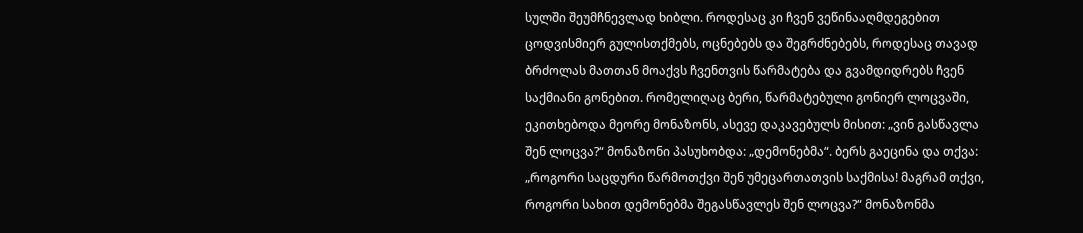სულში შეუმჩნევლად ხიბლი. როდესაც კი ჩვენ ვეწინააღმდეგებით ცოდვისმიერ გულისთქმებს, ოცნებებს და შეგრძნებებს, როდესაც თავად ბრძოლას მათთან მოაქვს ჩვენთვის წარმატება და გვამდიდრებს ჩვენ საქმიანი გონებით. რომელიღაც ბერი, წარმატებული გონიერ ლოცვაში, ეკითხებოდა მეორე მონაზონს, ასევე დაკავებულს მისით: „ვინ გასწავლა შენ ლოცვა?“ მონაზონი პასუხობდა: „დემონებმა“. ბერს გაეცინა და თქვა: „როგორი საცდური წარმოთქვი შენ უმეცართათვის საქმისა! მაგრამ თქვი, როგორი სახით დემონებმა შეგასწავლეს შენ ლოცვა?“ მონაზონმა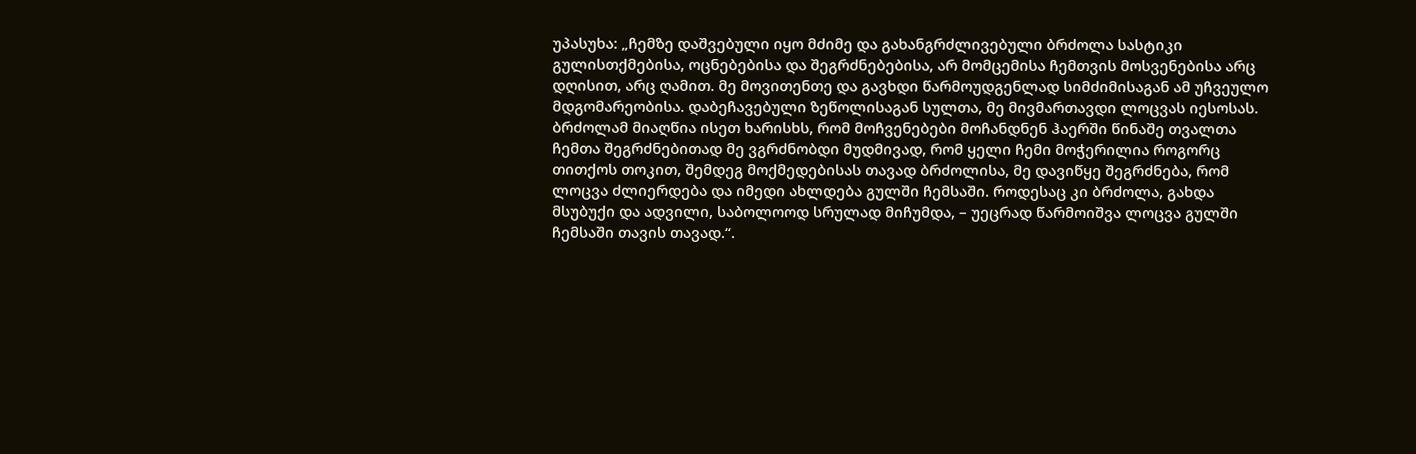უპასუხა: „ჩემზე დაშვებული იყო მძიმე და გახანგრძლივებული ბრძოლა სასტიკი გულისთქმებისა, ოცნებებისა და შეგრძნებებისა, არ მომცემისა ჩემთვის მოსვენებისა არც დღისით, არც ღამით. მე მოვითენთე და გავხდი წარმოუდგენლად სიმძიმისაგან ამ უჩვეულო მდგომარეობისა. დაბეჩავებული ზეწოლისაგან სულთა, მე მივმართავდი ლოცვას იესოსას. ბრძოლამ მიაღწია ისეთ ხარისხს, რომ მოჩვენებები მოჩანდნენ ჰაერში წინაშე თვალთა ჩემთა შეგრძნებითად მე ვგრძნობდი მუდმივად, რომ ყელი ჩემი მოჭერილია როგორც თითქოს თოკით, შემდეგ მოქმედებისას თავად ბრძოლისა, მე დავიწყე შეგრძნება, რომ ლოცვა ძლიერდება და იმედი ახლდება გულში ჩემსაში. როდესაც კი ბრძოლა, გახდა მსუბუქი და ადვილი, საბოლოოდ სრულად მიჩუმდა, – უეცრად წარმოიშვა ლოცვა გულში ჩემსაში თავის თავად.“.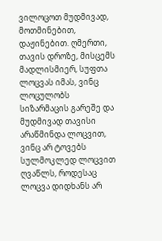ვილოცოთ მუდმივად, მოთმინებით, დაჟინებით. ღმერთი, თავის დროზე, მისცემს მადლისმიერ, სუფთა ლოცვას იმას, ვინც ლოცულობს სიზარმაცის გარეშე და მუდმივად თავისი არაწმინდა ლოცვით, ვინც არ ტოვებს სულმოკლედ ლოცვით ღვაწლს, როდესაც ლოცვა დიდხანს არ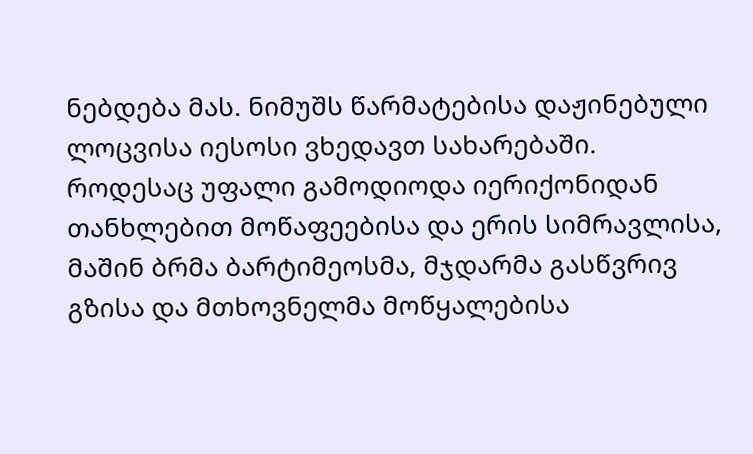ნებდება მას. ნიმუშს წარმატებისა დაჟინებული ლოცვისა იესოსი ვხედავთ სახარებაში. როდესაც უფალი გამოდიოდა იერიქონიდან თანხლებით მოწაფეებისა და ერის სიმრავლისა, მაშინ ბრმა ბარტიმეოსმა, მჯდარმა გასწვრივ გზისა და მთხოვნელმა მოწყალებისა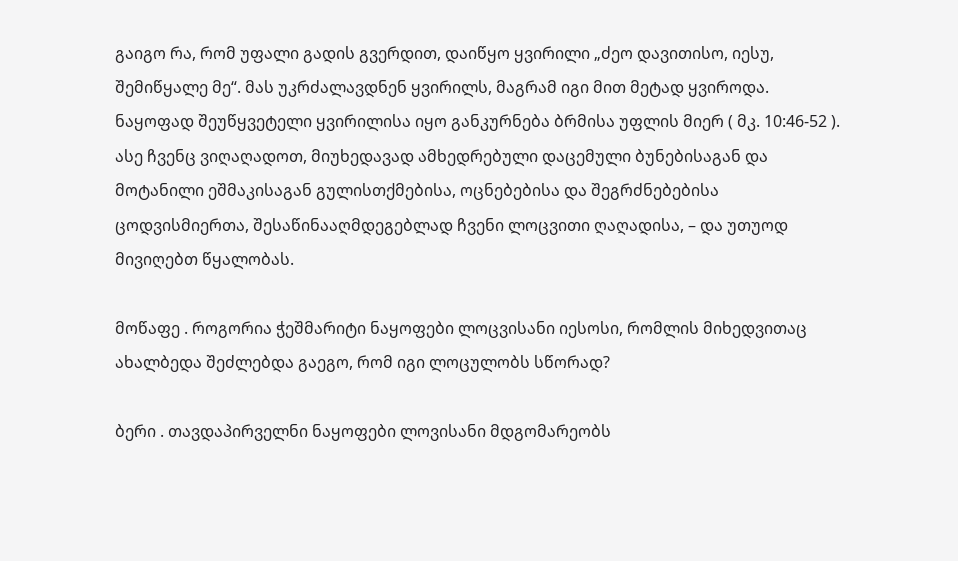გაიგო რა, რომ უფალი გადის გვერდით, დაიწყო ყვირილი „ძეო დავითისო, იესუ, შემიწყალე მე“. მას უკრძალავდნენ ყვირილს, მაგრამ იგი მით მეტად ყვიროდა. ნაყოფად შეუწყვეტელი ყვირილისა იყო განკურნება ბრმისა უფლის მიერ ( მკ. 10:46-52 ). ასე ჩვენც ვიღაღადოთ, მიუხედავად ამხედრებული დაცემული ბუნებისაგან და მოტანილი ეშმაკისაგან გულისთქმებისა, ოცნებებისა და შეგრძნებებისა ცოდვისმიერთა, შესაწინააღმდეგებლად ჩვენი ლოცვითი ღაღადისა, – და უთუოდ მივიღებთ წყალობას.

მოწაფე . როგორია ჭეშმარიტი ნაყოფები ლოცვისანი იესოსი, რომლის მიხედვითაც ახალბედა შეძლებდა გაეგო, რომ იგი ლოცულობს სწორად?

ბერი . თავდაპირველნი ნაყოფები ლოვისანი მდგომარეობს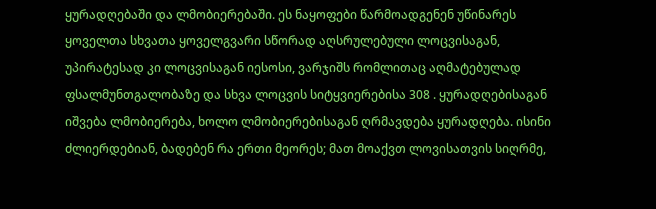ყურადღებაში და ლმობიერებაში. ეს ნაყოფები წარმოადგენენ უწინარეს ყოველთა სხვათა ყოველგვარი სწორად აღსრულებული ლოცვისაგან, უპირატესად კი ლოცვისაგან იესოსი, ვარჯიშს რომლითაც აღმატებულად ფსალმუნთგალობაზე და სხვა ლოცვის სიტყვიერებისა 308 . ყურადღებისაგან იშვება ლმობიერება, ხოლო ლმობიერებისაგან ღრმავდება ყურადღება. ისინი ძლიერდებიან, ბადებენ რა ერთი მეორეს; მათ მოაქვთ ლოვისათვის სიღრმე,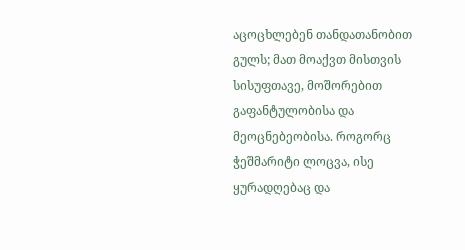აცოცხლებენ თანდათანობით გულს; მათ მოაქვთ მისთვის სისუფთავე, მოშორებით გაფანტულობისა და მეოცნებეობისა. როგორც ჭეშმარიტი ლოცვა, ისე ყურადღებაც და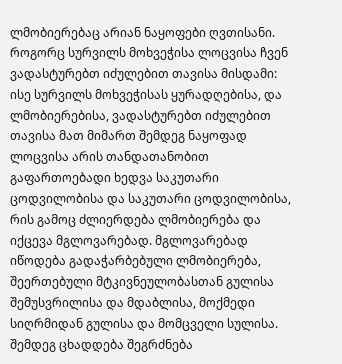ლმობიერებაც არიან ნაყოფები ღვთისანი. როგორც სურვილს მოხვეჭისა ლოცვისა ჩვენ ვადასტურებთ იძულებით თავისა მისდამი: ისე სურვილს მოხვეჭისას ყურადღებისა, და ლმობიერებისა, ვადასტურებთ იძულებით თავისა მათ მიმართ შემდეგ ნაყოფად ლოცვისა არის თანდათანობით გაფართოებადი ხედვა საკუთარი ცოდვილობისა და საკუთარი ცოდვილობისა, რის გამოც ძლიერდება ლმობიერება და იქცევა მგლოვარებად. მგლოვარებად იწოდება გადაჭარბებული ლმობიერება, შეერთებული მტკივნეულობასთან გულისა შემუსვრილისა და მდაბლისა, მოქმედი სიღრმიდან გულისა და მომცველი სულისა. შემდეგ ცხადდება შეგრძნება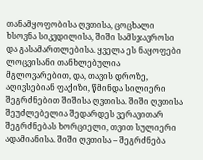თანამყოფობისა ღვთისა, ცოცხალი ხსოვნა სიკვდილისა, შიში სამსჯავროსი და გასამართლებისა. ყველა ეს ნაყოფები ლოცვისანი თანხლებულია მგლოვარებით, და, თავის დროზე, აღივსებიან ფაქიზი, წმინდა სილიერი შეგრძნებით შიშისა ღვთისა. შიში ღვთისა შეუძლებელია შედარდეს ვერავითარ შეგრძნებას ხორციელი, თვით სულიერი ადამიანისა. შიში ღვთისა – შეგრძნება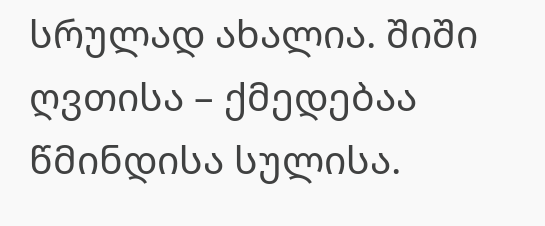სრულად ახალია. შიში ღვთისა – ქმედებაა წმინდისა სულისა.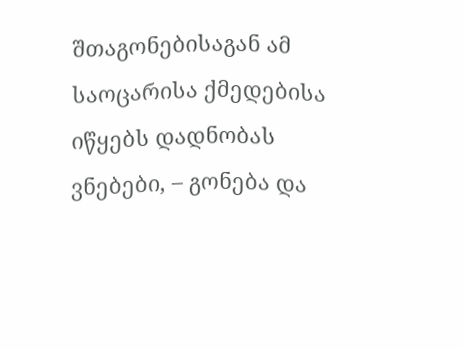შთაგონებისაგან ამ საოცარისა ქმედებისა იწყებს დადნობას ვნებები, – გონება და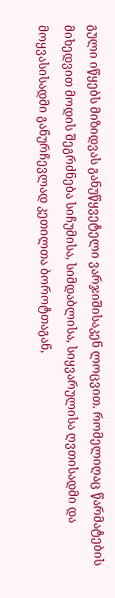გული იწყებს მიზიდვას განუწყვეტელი ვარჯიშისაკენ ლოცვით. რომელიღაც წარმატების მიხედვით მოდის შეგრძნება სიჩუმისა, სიმდაბლისა, სიყვარულისა ღვთისადმი და მოყვასისადმი განურჩევლად კეთილთა ბოროტთაგან,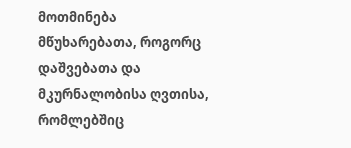მოთმინება მწუხარებათა, როგორც დაშვებათა და მკურნალობისა ღვთისა, რომლებშიც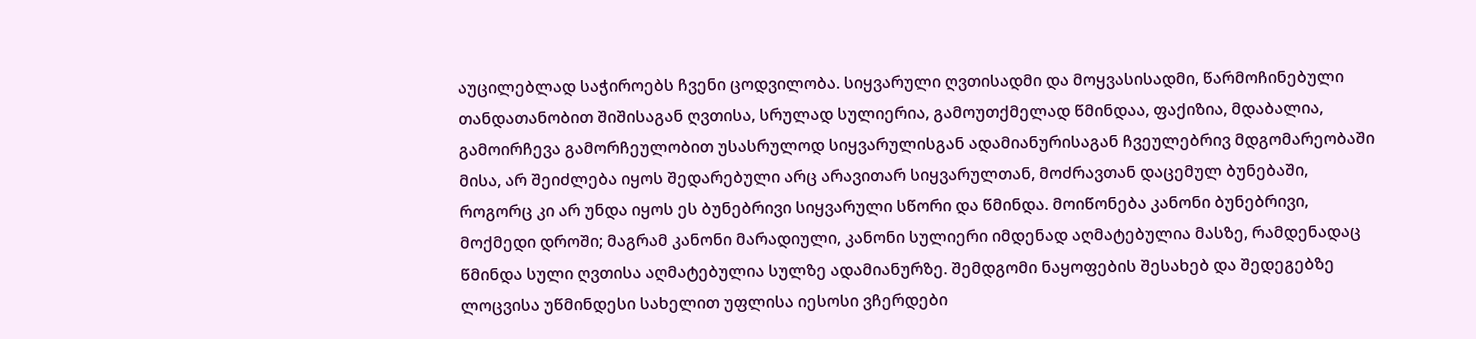აუცილებლად საჭიროებს ჩვენი ცოდვილობა. სიყვარული ღვთისადმი და მოყვასისადმი, წარმოჩინებული თანდათანობით შიშისაგან ღვთისა, სრულად სულიერია, გამოუთქმელად წმინდაა, ფაქიზია, მდაბალია, გამოირჩევა გამორჩეულობით უსასრულოდ სიყვარულისგან ადამიანურისაგან ჩვეულებრივ მდგომარეობაში მისა, არ შეიძლება იყოს შედარებული არც არავითარ სიყვარულთან, მოძრავთან დაცემულ ბუნებაში, როგორც კი არ უნდა იყოს ეს ბუნებრივი სიყვარული სწორი და წმინდა. მოიწონება კანონი ბუნებრივი, მოქმედი დროში; მაგრამ კანონი მარადიული, კანონი სულიერი იმდენად აღმატებულია მასზე, რამდენადაც წმინდა სული ღვთისა აღმატებულია სულზე ადამიანურზე. შემდგომი ნაყოფების შესახებ და შედეგებზე ლოცვისა უწმინდესი სახელით უფლისა იესოსი ვჩერდები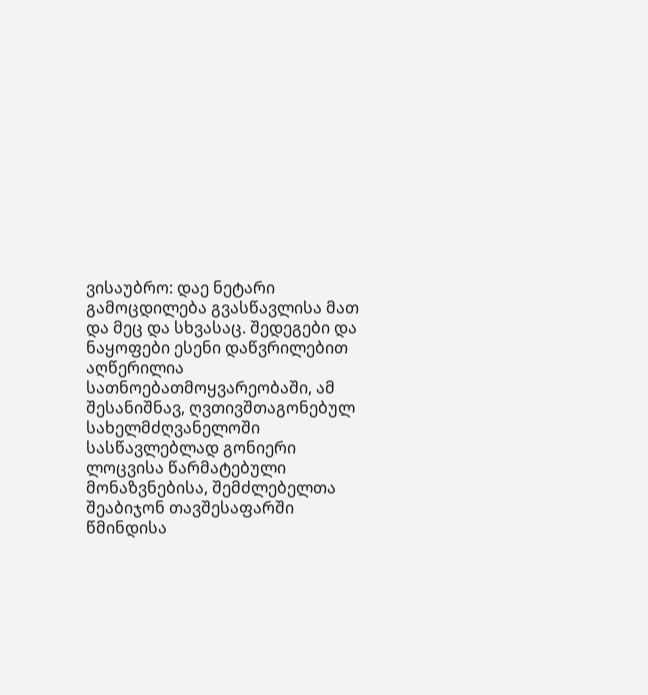ვისაუბრო: დაე ნეტარი გამოცდილება გვასწავლისა მათ და მეც და სხვასაც. შედეგები და ნაყოფები ესენი დაწვრილებით აღწერილია სათნოებათმოყვარეობაში, ამ შესანიშნავ, ღვთივშთაგონებულ სახელმძღვანელოში სასწავლებლად გონიერი ლოცვისა წარმატებული მონაზვნებისა, შემძლებელთა შეაბიჯონ თავშესაფარში წმინდისა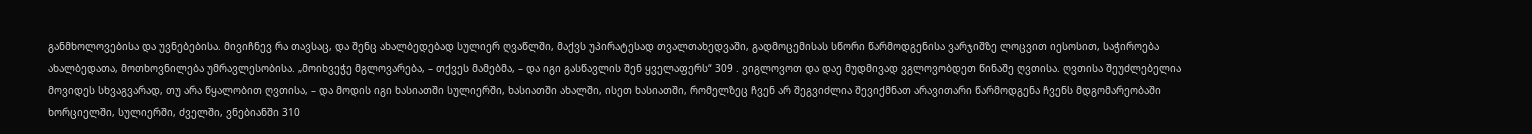განმხოლოვებისა და უვნებებისა. მივიჩნევ რა თავსაც, და შენც ახალბედებად სულიერ ღვაწლში, მაქვს უპირატესად თვალთახედვაში, გადმოცემისას სწორი წარმოდგენისა ვარჯიშზე ლოცვით იესოსით, საჭიროება ახალბედათა, მოთხოვნილება უმრავლესობისა. „მოიხვეჭე მგლოვარება, – თქვეს მამებმა, – და იგი გასწავლის შენ ყველაფერს“ 309 . ვიგლოვოთ და დაე მუდმივად ვგლოვობდეთ წინაშე ღვთისა. ღვთისა შეუძლებელია მოვიდეს სხვაგვარად, თუ არა წყალობით ღვთისა, – და მოდის იგი ხასიათში სულიერში, ხასიათში ახალში, ისეთ ხასიათში, რომელზეც ჩვენ არ შეგვიძლია შევიქმნათ არავითარი წარმოდგენა ჩვენს მდგომარეობაში ხორციელში, სულიერში, ძველში, ვნებიანში 310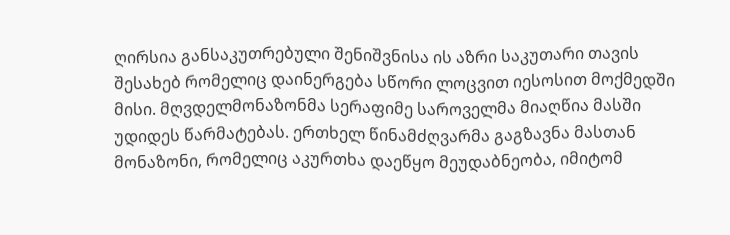ღირსია განსაკუთრებული შენიშვნისა ის აზრი საკუთარი თავის შესახებ რომელიც დაინერგება სწორი ლოცვით იესოსით მოქმედში მისი. მღვდელმონაზონმა სერაფიმე საროველმა მიაღწია მასში უდიდეს წარმატებას. ერთხელ წინამძღვარმა გაგზავნა მასთან მონაზონი, რომელიც აკურთხა დაეწყო მეუდაბნეობა, იმიტომ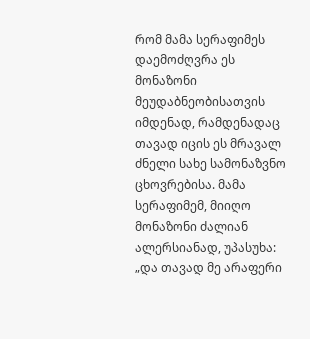რომ მამა სერაფიმეს დაემოძღვრა ეს მონაზონი მეუდაბნეობისათვის იმდენად, რამდენადაც თავად იცის ეს მრავალ ძნელი სახე სამონაზვნო ცხოვრებისა. მამა სერაფიმემ, მიიღო მონაზონი ძალიან ალერსიანად, უპასუხა: „და თავად მე არაფერი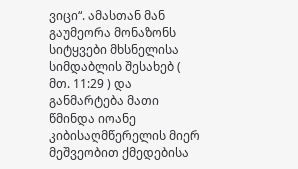ვიცი“. ამასთან მან გაუმეორა მონაზონს სიტყვები მხსნელისა სიმდაბლის შესახებ ( მთ. 11:29 ) და განმარტება მათი წმინდა იოანე კიბისაღმწერელის მიერ მეშვეობით ქმედებისა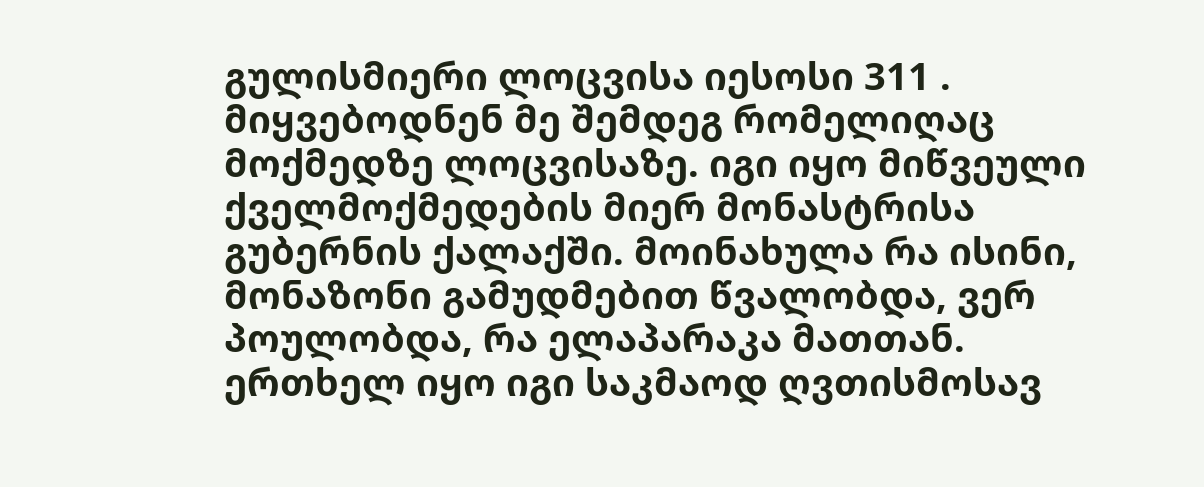გულისმიერი ლოცვისა იესოსი 311 . მიყვებოდნენ მე შემდეგ რომელიღაც მოქმედზე ლოცვისაზე. იგი იყო მიწვეული ქველმოქმედების მიერ მონასტრისა გუბერნის ქალაქში. მოინახულა რა ისინი, მონაზონი გამუდმებით წვალობდა, ვერ პოულობდა, რა ელაპარაკა მათთან. ერთხელ იყო იგი საკმაოდ ღვთისმოსავ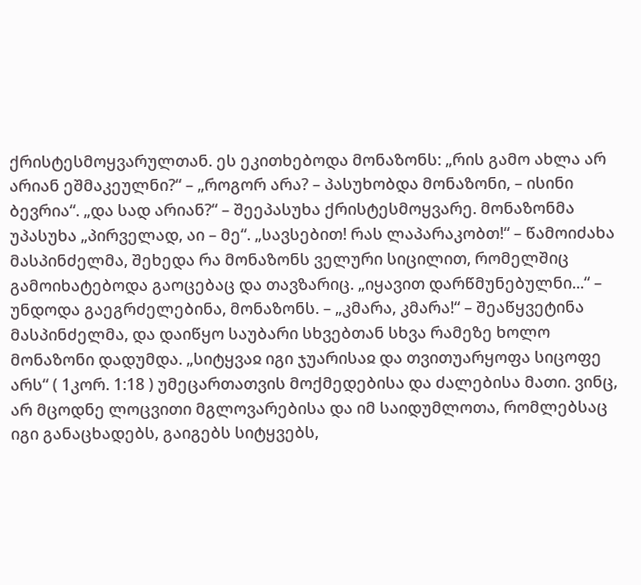ქრისტესმოყვარულთან. ეს ეკითხებოდა მონაზონს: „რის გამო ახლა არ არიან ეშმაკეულნი?“ – „როგორ არა? – პასუხობდა მონაზონი, – ისინი ბევრია“. „და სად არიან?“ – შეეპასუხა ქრისტესმოყვარე. მონაზონმა უპასუხა „პირველად, აი – მე“. „სავსებით! რას ლაპარაკობთ!“ – წამოიძახა მასპინძელმა, შეხედა რა მონაზონს ველური სიცილით, რომელშიც გამოიხატებოდა გაოცებაც და თავზარიც. „იყავით დარწმუნებულნი...“ – უნდოდა გაეგრძელებინა, მონაზონს. – „კმარა, კმარა!“ – შეაწყვეტინა მასპინძელმა, და დაიწყო საუბარი სხვებთან სხვა რამეზე ხოლო მონაზონი დადუმდა. „სიტყვაჲ იგი ჯუარისაჲ და თვითუარყოფა სიცოფე არს“ ( 1კორ. 1:18 ) უმეცართათვის მოქმედებისა და ძალებისა მათი. ვინც, არ მცოდნე ლოცვითი მგლოვარებისა და იმ საიდუმლოთა, რომლებსაც იგი განაცხადებს, გაიგებს სიტყვებს,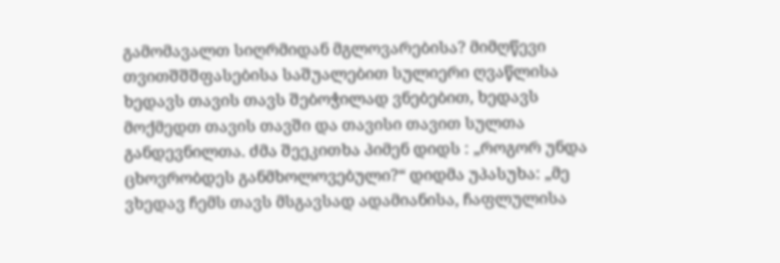გამომავალთ სიღრმიდან მგლოვარებისა? მიმღწევი თვითშშშფასებისა საშუალებით სულიერი ღვაწლისა ხედავს თავის თავს შებოჭილად ვნებებით, ხედავს მოქმედთ თავის თავში და თავისი თავით სულთა განდევნილთა. ძმა შეეკითხა პიმენ დიდს : „როგორ უნდა ცხოვრობდეს განმხოლოვებული?“ დიდმა უპასუხა: „მე ვხედავ ჩემს თავს მსგავსად ადამიანისა, ჩაფლულისა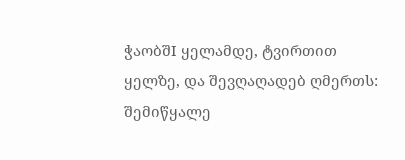ჭაობშI ყელამდე, ტვირთით ყელზე, და შევღაღადებ ღმერთს: შემიწყალე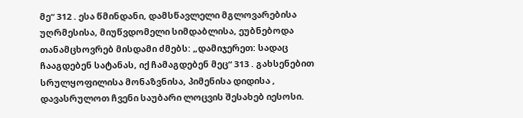მე“ 312 . ესა წმინდანი, დამსწავლელი მგლოვარებისა უღრმესისა, მიუწვდომელი სიმდაბლისა, ეუბნებოდა თანამცხოვრებ მისდამი ძმებს: „დამიჯერეთ: სადაც ჩააგდებენ სატანას, იქ ჩამაგდებენ მეც“ 313 . გახსენებით სრულყოფილისა მონაზვნისა, პიმენისა დიდისა , დავასრულოთ ჩვენი საუბარი ლოცვის შესახებ იესოსი.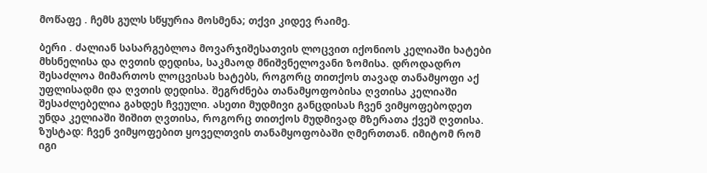მოწაფე . ჩემს გულს სწყურია მოსმენა; თქვი კიდევ რაიმე.

ბერი . ძალიან სასარგებლოა მოვარჯიშესათვის ლოცვით იქონიოს კელიაში ხატები მხსნელისა და ღვთის დედისა, საკმაოდ მნიშვნელოვანი ზომისა. დროდადრო შესაძლოა მიმართოს ლოცვისას ხატებს, როგორც თითქოს თავად თანამყოფი აქ უფლისადმი და ღვთის დედისა. შეგრძნება თანამყოფობისა ღვთისა კელიაში შესაძლებელია გახდეს ჩვეული. ასეთი მუდმივი განცდისას ჩვენ ვიმყოფებოდეთ უნდა კელიაში შიშით ღვთისა, როგორც თითქოს მუდმივად მზერათა ქვეშ ღვთისა. ზუსტად: ჩვენ ვიმყოფებით ყოველთვის თანამყოფობაში ღმერთთან. იმიტომ რომ იგი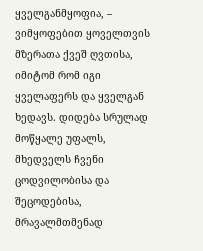ყველგანმყოფია, – ვიმყოფებით ყოველთვის მზერათა ქვეშ ღვთისა, იმიტომ რომ იგი ყველაფერს და ყველგან ხედავს. დიდება სრულად მოწყალე უფალს, მხედველს ჩვენი ცოდვილობისა და შეცოდებისა, მრავალმთმენად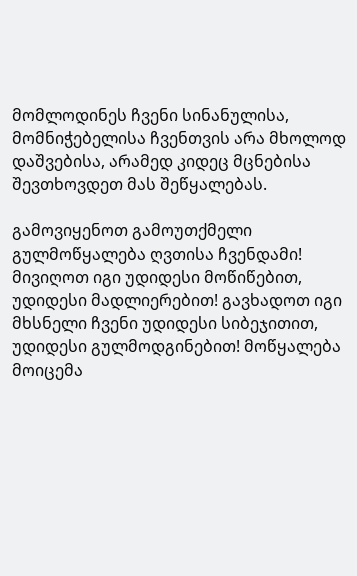მომლოდინეს ჩვენი სინანულისა, მომნიჭებელისა ჩვენთვის არა მხოლოდ დაშვებისა, არამედ კიდეც მცნებისა შევთხოვდეთ მას შეწყალებას.

გამოვიყენოთ გამოუთქმელი გულმოწყალება ღვთისა ჩვენდამი! მივიღოთ იგი უდიდესი მოწიწებით, უდიდესი მადლიერებით! გავხადოთ იგი მხსნელი ჩვენი უდიდესი სიბეჯითით, უდიდესი გულმოდგინებით! მოწყალება მოიცემა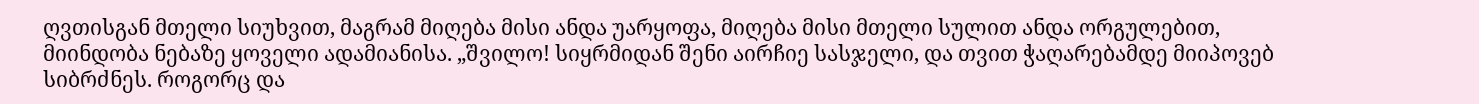ღვთისგან მთელი სიუხვით, მაგრამ მიღება მისი ანდა უარყოფა, მიღება მისი მთელი სულით ანდა ორგულებით, მიინდობა ნებაზე ყოველი ადამიანისა. „შვილო! სიყრმიდან შენი აირჩიე სასჯელი, და თვით ჭაღარებამდე მიიპოვებ სიბრძნეს. როგორც და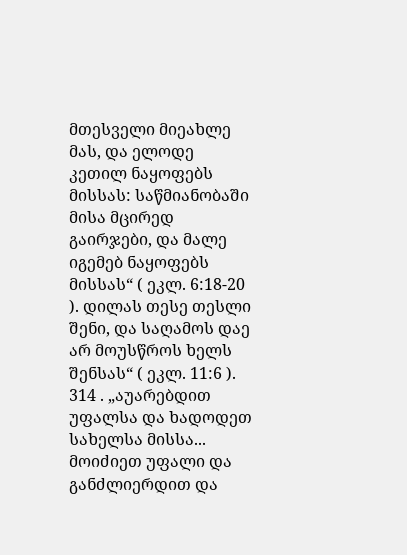მთესველი მიეახლე მას, და ელოდე კეთილ ნაყოფებს მისსას: საწმიანობაში მისა მცირედ გაირჯები, და მალე იგემებ ნაყოფებს მისსას“ ( ეკლ. 6:18-20 ). დილას თესე თესლი შენი, და საღამოს დაე არ მოუსწროს ხელს შენსას“ ( ეკლ. 11:6 ). 314 . „აუარებდით უფალსა და ხადოდეთ სახელსა მისსა... მოიძიეთ უფალი და განძლიერდით და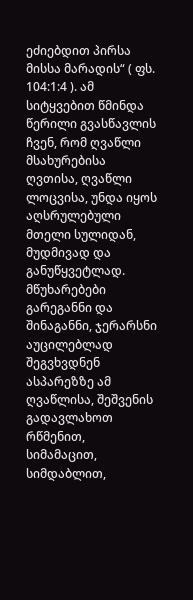ეძიებდით პირსა მისსა მარადის“ ( ფს. 104:1:4 ). ამ სიტყვებით წმინდა წერილი გვასწავლის ჩვენ, რომ ღვაწლი მსახურებისა ღვთისა, ღვაწლი ლოცვისა, უნდა იყოს აღსრულებული მთელი სულიდან, მუდმივად და განუწყვეტლად. მწუხარებები გარეგანნი და შინაგანნი, ჯერარსნი აუცილებლად შეგვხვდნენ ასპარეზზე ამ ღვაწლისა, შეშვენის გადავლახოთ რწმენით, სიმამაცით, სიმდაბლით,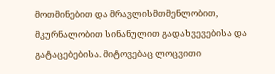მოთმინებით და მრავლისმთმენლობით, მკურნალობით სინანულით გადახვევებისა და გატაცებებისა. მიტოვებაც ლოცვითი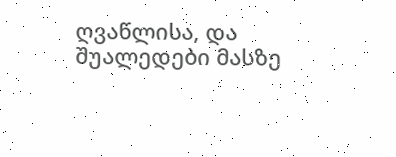ღვაწლისა, და შუალედები მასზე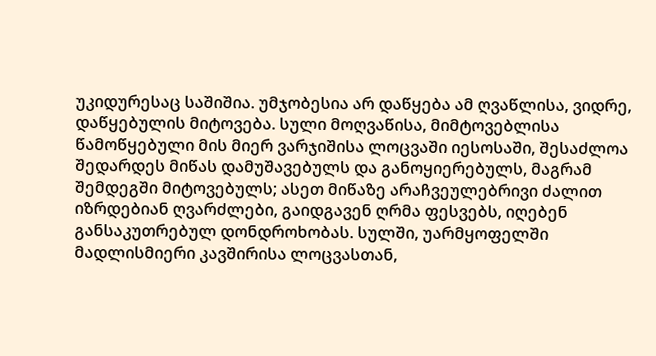უკიდურესაც საშიშია. უმჯობესია არ დაწყება ამ ღვაწლისა, ვიდრე, დაწყებულის მიტოვება. სული მოღვაწისა, მიმტოვებლისა წამოწყებული მის მიერ ვარჯიშისა ლოცვაში იესოსაში, შესაძლოა შედარდეს მიწას დამუშავებულს და განოყიერებულს, მაგრამ შემდეგში მიტოვებულს; ასეთ მიწაზე არაჩვეულებრივი ძალით იზრდებიან ღვარძლები, გაიდგავენ ღრმა ფესვებს, იღებენ განსაკუთრებულ დონდროხობას. სულში, უარმყოფელში მადლისმიერი კავშირისა ლოცვასთან,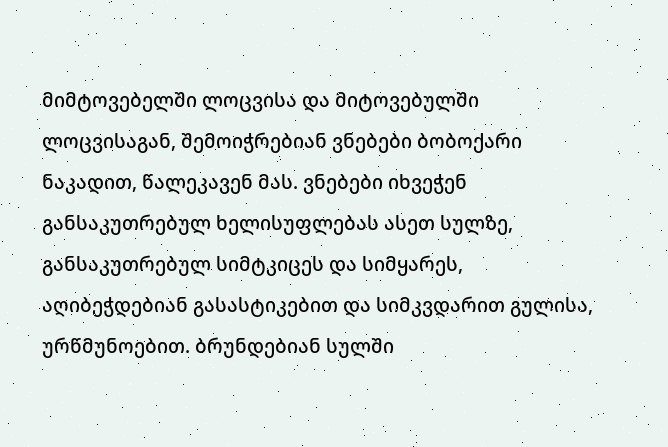მიმტოვებელში ლოცვისა და მიტოვებულში ლოცვისაგან, შემოიჭრებიან ვნებები ბობოქარი ნაკადით, წალეკავენ მას. ვნებები იხვეჭენ განსაკუთრებულ ხელისუფლებას ასეთ სულზე, განსაკუთრებულ სიმტკიცეს და სიმყარეს, აღიბეჭდებიან გასასტიკებით და სიმკვდარით გულისა, ურწმუნოებით. ბრუნდებიან სულში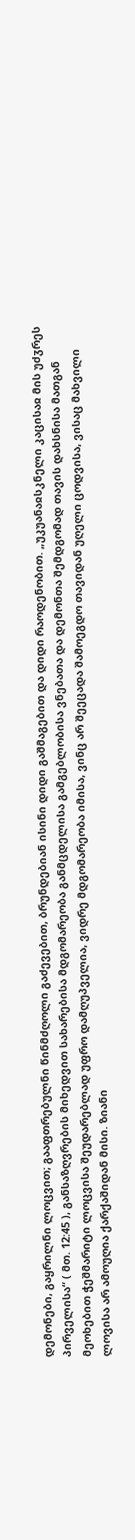დემონები, გაყრილნი ლოცვით; გააფთრებულნი წინმძღოლი გაძევებით, ბრუნდებიან ისინი დიდი გაშმაგებით და დიდი რაოდენობით. „უკუანაჲსკნელი კაცისაჲ მის უძჳრეს პირველისა“ ( მთ. 12:45 ), განსაზღვრების მიხედვით სახარებისა მდგომარეობა განმცდელისა გამგებლობისა ვნებათა და დემონთა შემდგომად თავის დახსნისა მათგან მეოხებით ჭეშმარიტი ლოცვისა შეუდარებლად უფრო დამღუპველია, ვიდრე მდგომარეობა იმისა, ვინც არ შეეცადა შამოეგდო თავიდან უღელი ცოდვისა, ვისაც მახვილი ლოვისა არ ამოუღია ქარქაშიდან მისი. ზიანი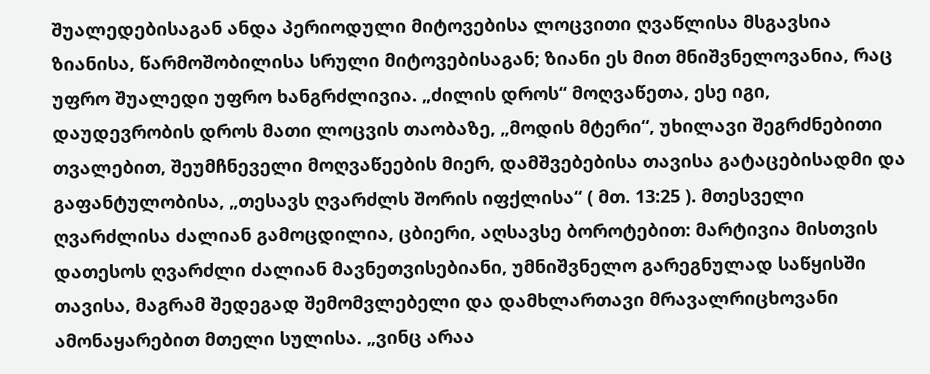შუალედებისაგან ანდა პერიოდული მიტოვებისა ლოცვითი ღვაწლისა მსგავსია ზიანისა, წარმოშობილისა სრული მიტოვებისაგან; ზიანი ეს მით მნიშვნელოვანია, რაც უფრო შუალედი უფრო ხანგრძლივია. „ძილის დროს“ მოღვაწეთა, ესე იგი, დაუდევრობის დროს მათი ლოცვის თაობაზე, „მოდის მტერი“, უხილავი შეგრძნებითი თვალებით, შეუმჩნეველი მოღვაწეების მიერ, დამშვებებისა თავისა გატაცებისადმი და გაფანტულობისა, „თესავს ღვარძლს შორის იფქლისა“ ( მთ. 13:25 ). მთესველი ღვარძლისა ძალიან გამოცდილია, ცბიერი, აღსავსე ბოროტებით: მარტივია მისთვის დათესოს ღვარძლი ძალიან მავნეთვისებიანი, უმნიშვნელო გარეგნულად საწყისში თავისა, მაგრამ შედეგად შემომვლებელი და დამხლართავი მრავალრიცხოვანი ამონაყარებით მთელი სულისა. „ვინც არაა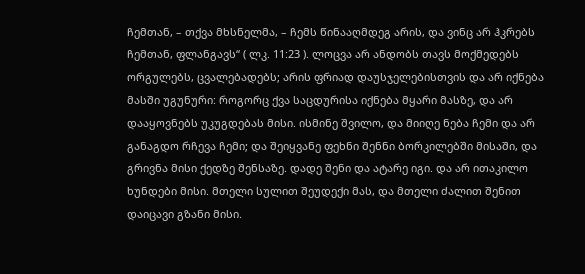ჩემთან, – თქვა მხსნელმა, – ჩემს წინააღმდეგ არის, და ვინც არ ჰკრებს ჩემთან, ფლანგავს“ ( ლკ. 11:23 ). ლოცვა არ ანდობს თავს მოქმედებს ორგულებს, ცვალებადებს; არის ფრიად დაუსჯელებისთვის და არ იქნება მასში უგუნური: როგორც ქვა საცდურისა იქნება მყარი მასზე, და არ დააყოვნებს უკუგდებას მისი. ისმინე შვილო, და მიიღე ნება ჩემი და არ განაგდო რჩევა ჩემი; და შეიყვანე ფეხნი შენნი ბორკილებში მისაში, და გრივნა მისი ქედზე შენსაზე. დადე შენი და ატარე იგი. და არ ითაკილო ხუნდები მისი. მთელი სულით შეუდექი მას, და მთელი ძალით შენით დაიცავი გზანი მისი.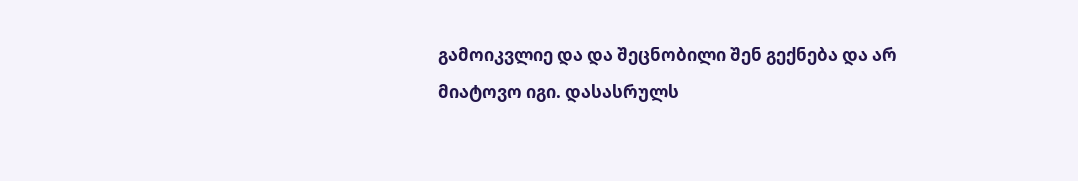გამოიკვლიე და და შეცნობილი შენ გექნება და არ მიატოვო იგი. დასასრულს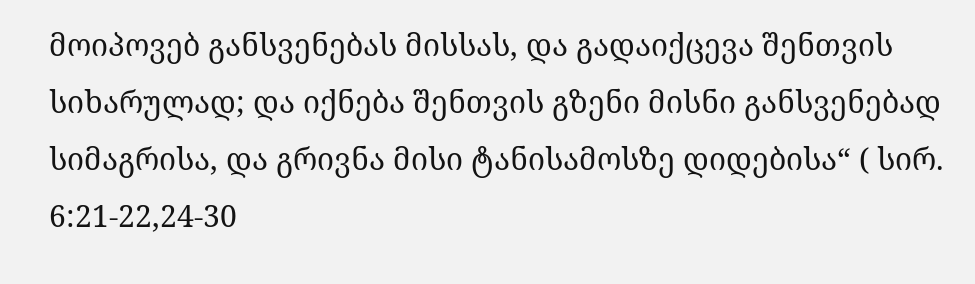მოიპოვებ განსვენებას მისსას, და გადაიქცევა შენთვის სიხარულად; და იქნება შენთვის გზენი მისნი განსვენებად სიმაგრისა, და გრივნა მისი ტანისამოსზე დიდებისა“ ( სირ. 6:21-22,24-30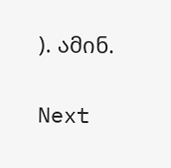). ამინ.

Next